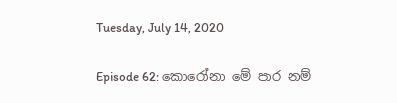Tuesday, July 14, 2020

Episode 62: කොරෝනා මේ පාර නම්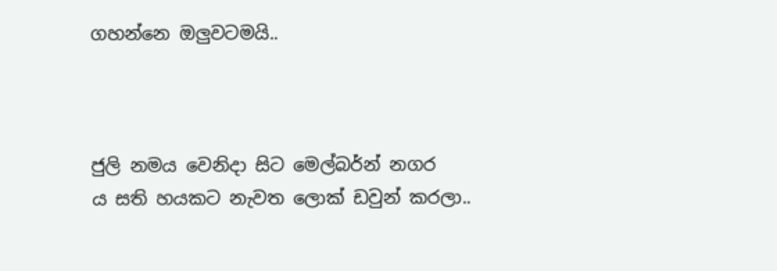ගහන්නෙ ඔලුවටමයි..



ජුලි නමය වෙනිදා සිට මෙල්බර්න් නගර
ය සති හයකට නැවත ලොක් ඩවුන් කරලා..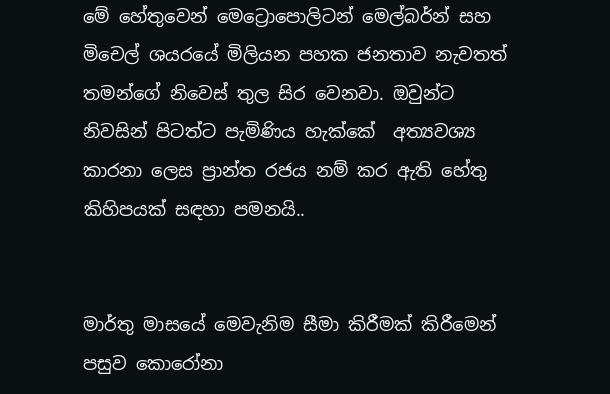මේ හේතුවෙන් මෙට්‍රොපොලිටන් මෙල්බර්න් සහ මිචෙල් ශයර‍යේ මිලියන පහක ජනතාව නැවතත් තමන්ගේ නිවෙස් තුල සි‍ර වෙනවා. ඔවුන්ට නිවසින් පිටත්ට පැමිණිය හැක්කේ  අත්‍යවශ්‍ය කාරනා ලෙස ප්‍රාන්ත රජය නම් කර ඇති හේතු කිහිපයක් සඳහා පමනයි..


මාර්තු මාසයේ මෙවැනිම සීමා කිරීමක් කිරීමෙන් පසුව කොරෝනා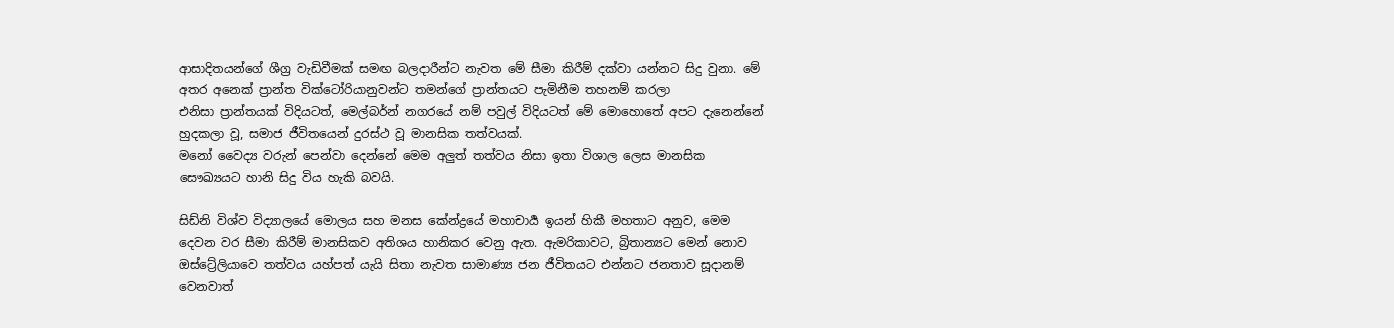ආසාදිතයන්ගේ ශීග්‍ර වැඩිවීමක් සමඟ බලදාරීන්ට නැවත මේ සීමා කිරීම් දක්වා යන්නට සිදු වුනා. මේ අතර අනෙක් ප්‍රාන්ත වික්ටෝරියානුවන්ට තමන්ගේ ප්‍රාන්තයට පැමිනීම තහනම් කරලා
එනිසා ප්‍රාන්තයක් විදියටත්, මෙල්බර්න් නගරයේ නම් පවුල් විදියටත් මේ මොහොතේ අපට දැනෙන්නේ හුදකලා වූ, සමාජ ජීවිතයෙන් දුරස්ථ වූ මානසික තත්වයක්.
මනෝ වෛද්‍ය වරුන් පෙන්වා දෙන්නේ මෙම අලුත් තත්වය නිසා ඉතා විශාල ලෙස මානසික සෞඛ්‍යයට හානි සිදු විය හැකි බවයි.

සිඩ්නි විශ්ව විද්‍යාලයේ මොලය සහ මනස කේන්ද්‍රයේ මහාචාර්‍ය ඉයන් හිකී මහතාට අනුව, මෙම දෙවන වර සීමා කිරීම් මානසිකව අතිශය හානිකර වෙනු ඇත. ඇමරිකාවට, බ්‍රිතාන්‍යට මෙන් නොව ඔස්ට්‍රේලියාවෙ තත්වය යහ්පත් යැයි සිතා නැවත සාමාණ්‍ය ජන ජීවිතයට එන්නට ජනතාව සූදානම් වෙනවාත්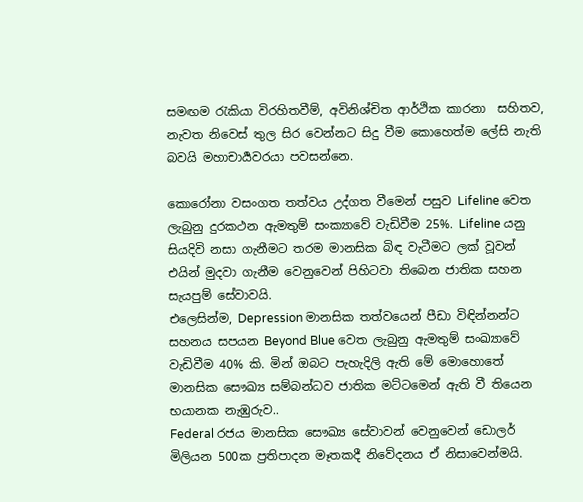සමඟම රැකියා විරහිතවීම්, අවිනිශ්චිත ආර්ථික කාරනා  සහිතව, නැවත නිවෙස් තුල සිර වෙන්නට සිදු වීම කොහෙත්ම ලේසි නැති බවයි මහාචාර්‍යවරයා පවසන්නෙ.

කොරෝනා වසංගත තත්වය උද්ගත වීමෙන් පසුව Lifeline වෙත ලැබුනු දුරකථන ඇමතුම් සංක්‍යාවේ වැඩිවීම 25%. Lifeline යනු සියදිවි නසා ගැනීමට තරම මානසික බිඳ වැටීමට ලක් වූවන් එයින් මුදවා ගැනීම වෙනුවෙන් පිහිටවා තිබෙන ජාතික සහන සැයපුම් සේවාවයි.
එලෙසින්ම, Depression මානසික තත්ව‍යෙන් පීඩා විඳින්නන්ට සහනය සපයන Beyond Blue වෙත ලැබුනු ඇමතුම් සංඛ්‍යාවේ වැඩිවීම 40% කි. මින් ඔබට පැහැදිලි ඇති මේ මොහොතේ මානසික සෞඛ්‍ය සම්බන්ධව ජාතික මට්ටමෙන් ඇති වී තියෙන භයානක නැඹුරුව..
Federal රජය මානසික සෞඛ්‍ය සේවාවන් වෙනුවෙන් ඩොලර් මිලියන 500ක ප්‍රතිපාදන මෑතකදී නිවේදනය ඒ නිසාවෙන්මයි.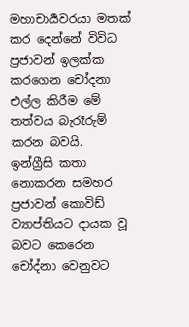මහාචාර්‍යවරයා මතක් කර දෙන්නේ විවිධ ප්‍රජාවන් ඉලක්ක කරගෙන චෝදනා එල්ල කිරීම මේ තත්වය බැරෑරුම් කරන බවයි.  ඉන්ග්‍රීසි කතා නොකරන සමහර ප්‍රජාවන් කොවිඩ් ව්‍යාප්තියට දායක වූ බවට කෙරෙන චෝද්නා වෙනුවට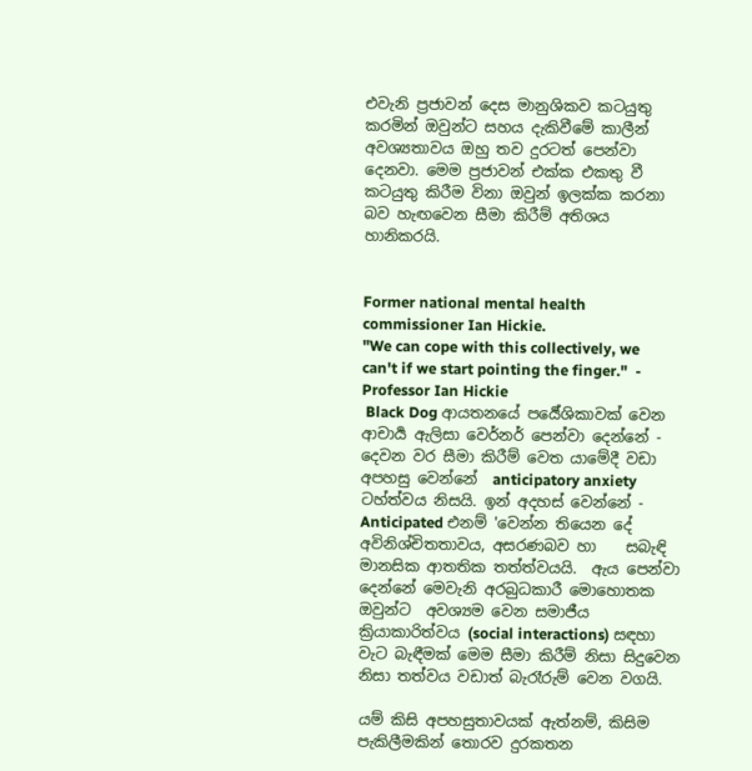එවැනි ප්‍රජාවන් දෙස මානුශිකව කටයුතු කරමින් ඔවුන්ට සහය දැකිවීමේ කාලීන් අවශ්‍යතාවය ඔහු තව දුරටත් පෙන්වා දෙනවා. මෙම ප්‍රජාවන් එක්ක එකතු වී කටයුතු කිරීම විනා ඔවුන් ඉලක්ක කරනා බව හැඟවෙන සීමා කිරීම් අතිශය හානිකරයි.


Former national mental health commissioner Ian Hickie.
"We can cope with this collectively, we can't if we start pointing the finger."  - Professor Ian Hickie
 Black Dog ආයතනයේ පර්‍යේශිකාවක් වෙන ආචාර්‍ය ඇලිසා වෙර්නර් පෙන්වා දෙන්නේ - දෙවන වර සීමා කිරීම් වෙත යාමේදී වඩා අපහසු වෙන්නේ  anticipatory anxiety ටහ්ත්වය නිසයි. ඉන් අදහස් වෙන්නේ - Anticipated එනම් 'වෙන්න තියෙන දේ අවිනිශ්චිතතාවය, අසරණබව හා    සබැඳි මානසික ආතතික තත්ත්වයයි.  ඇය පෙන්වා දෙන්නේ මෙවැනි අරබුධකාරී මොහොතක ඔවුන්ට  අවශ්‍යම වෙන සමාජීය ක්‍රියාකාරිත්වය (social interactions) සඳහා වැට බැඳීමක් මෙම සීමා කිරීම් නිසා සිදුවෙන නිසා තත්වය වඩාත් බැරෑරුම් වෙන වගයි.

යම් කිසි අපහසුතාවයක් ඇත්නම්, කිසිම පැකිලීමකින් තොරව දුරකතන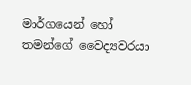මාර්ගයෙන් හෝ තමන්ගේ වෛද්‍යවරයා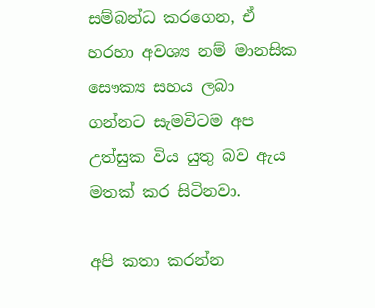සම්බන්ධ කරගෙන, ඒ හරහා අවශ්‍ය නම් මානසික සෞක්‍ය සහය ලබා ගන්නට සැමවිටම අප උත්සුක විය යුතු බව ඇය මතක් කර සිටිනවා.

අපි කතා කරන්න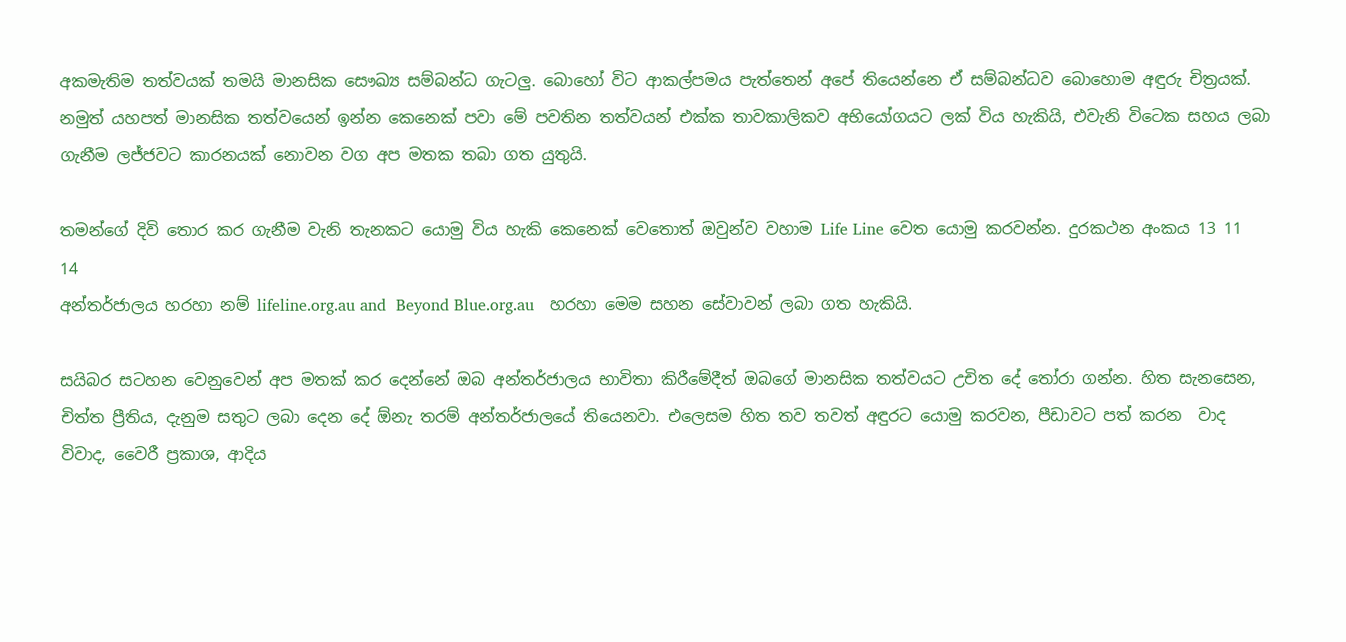අකමැතිම තත්වයක් තමයි මානසික සෞඛ්‍ය සම්බන්ධ ගැටලු. බොහෝ විට ආකල්පමය පැත්තෙන් අපේ තියෙන්නෙ ඒ සම්බන්ධව බොහොම අඳුරු චිත්‍රයක්. නමුත් යහපත් මානසික තත්වයෙන් ඉන්න කෙනෙක් පවා මේ පවතින තත්වයන් එක්ක තාවකාලිකව අභියෝගයට ලක් විය හැකියි, එවැනි විටෙක සහය ලබා ගැනීම ලජ්ජවට කාරනයක් නොවන වග අප මතක තබා ගත යුතුයි.

තමන්ගේ දිවි තොර කර ගැනීම වැනි තැනකට යොමු විය හැකි කෙනෙක් වෙතොත් ඔවුන්ව වහාම Life Line වෙත යොමු කරවන්න. දුරකථන අංකය 13 11 14
අන්තර්ජාලය හරහා නම් lifeline.org.au and  Beyond Blue.org.au   හරහා මෙම සහන සේවාවන් ලබා ගත හැකියි.

සයිබර සටහන වෙනුවෙන් අප මතක් කර දෙන්නේ ඔබ අන්තර්ජාලය භාවිතා කිරීමේදීත් ඔබගේ මානසික තත්වයට උචිත දේ තෝරා ගන්න. හිත සැනසෙන, චිත්ත ප්‍රීතිය, දැනුම සතුට ලබා දෙන දේ ඕනැ තරම් අන්තර්ජාලයේ තියෙනවා. එලෙසම හිත තව තවත් අඳුරට යොමු කරවන, පීඩාවට පත් කරන  වාද විවාද, වෛරී ප්‍රකාශ, ආදිය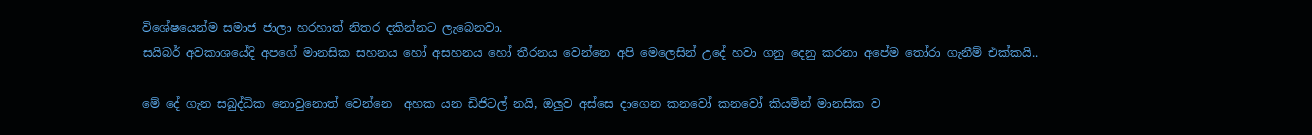විශේෂයෙන්ම සමාජ ජාලා හරහාත් නිතර දකින්නට ලැබෙනවා.
ස‍යිබර් අවකාශයේදි අපගේ මානසික සහනය හෝ අසහනය හෝ තීරනය වෙන්නෙ අපි මෙලෙසින් උදේ හවා ගනු දෙනු කරනා අපේම තෝරා ගැනීම් එක්කයි..

මේ දේ ගැන සබුද්ධික නොවුනොත් වෙන්නෙ  අහක යන ඩිජිටල් නයි, ඔලුව අස්සෙ දාගෙන කනවෝ කනවෝ කියමින් මානසික ව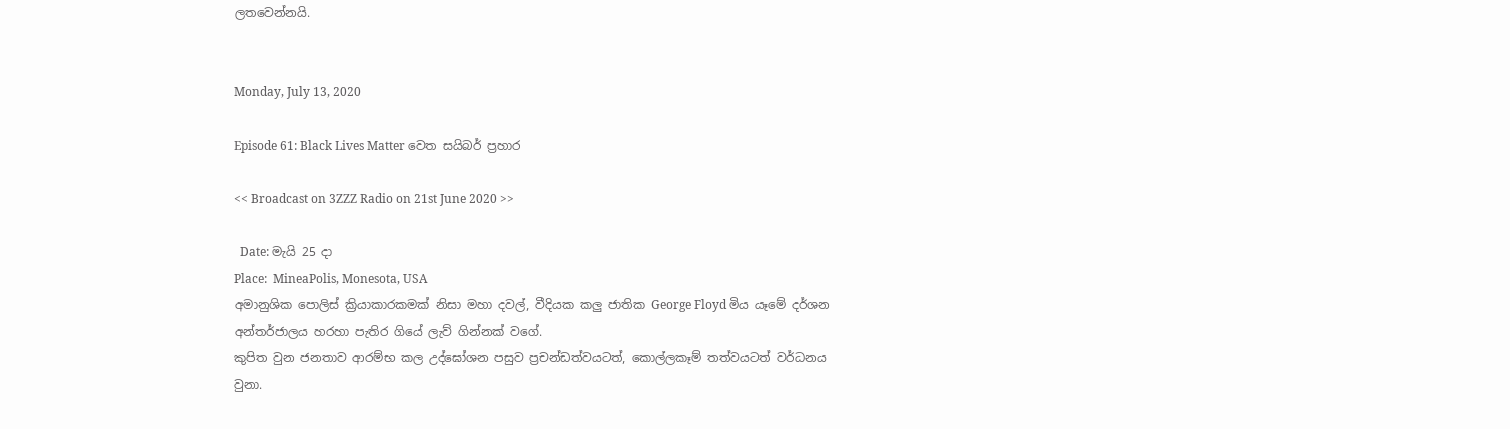ලතවෙන්නයි.


Monday, July 13, 2020

Episode 61: Black Lives Matter වෙත සයිබර් ප්‍රහාර

<< Broadcast on 3ZZZ Radio on 21st June 2020 >>

  Date: මැයි 25 දා
Place:  MineaPolis, Monesota, USA
අමානුශික පොලිස් ක්‍රියාකාරකමක් නිසා මහා දවල්, වීදියක කලු ජාතික George Floyd මිය යෑමේ දර්ශන අන්තර්ජාලය හරහා පැතිර ගියේ ලැව් ගින්නක් වගේ.
කුපිත වුන ජනතාව ආරම්භ කල උද්ඝෝශන පසුව ප්‍රචන්ඩත්වයටත්, කොල්ලකෑම් තත්වයටත් වර්ධනය වුනා.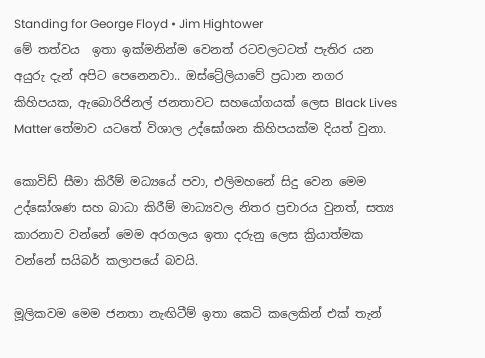Standing for George Floyd • Jim Hightower
මේ තත්වය  ඉතා ඉක්මනින්ම වෙනත් රටවලටටත් පැතිර යන අයුරු දැන් අපිට පෙනෙනවා.. ඔස්ට්‍රේලියාවේ ප්‍රධාන නගර කිහිපයක, ඇබොරිජිනල් ජනතාවට සහයෝගයක් ලෙස Black Lives Matter තේමාව යටතේ විශාල උද්ඝෝශන කිහිපයක්ම දියත් වුනා.

කොවිඩ් සීමා කිරීම් මධ්‍යයේ පවා, එලිමහනේ සිදු වෙන මෙම උද්ඝෝශණ සහ බාධා කිරීම් මාධ්‍යවල නිතර ප්‍රචාරය වුනත්, සත්‍ය කාරනාව වන්නේ මෙම අරගලය ඉතා දරුනු ලෙස ක්‍රියාත්මක වන්නේ සයිබර් කලාපයේ බවයි.

මූලිකවම මෙම ජනතා නැඟිටීම් ඉතා කෙටි කලෙකින් එක් තැන්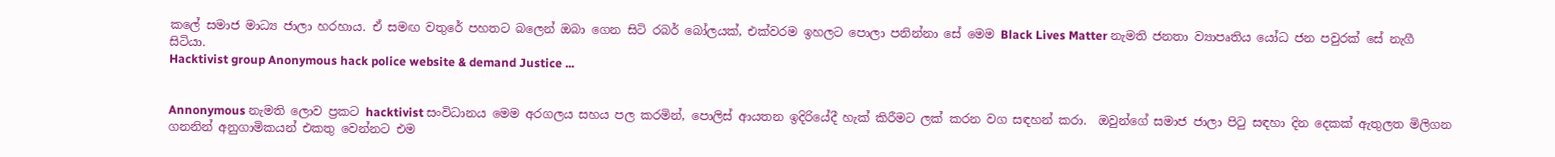කලේ සමාජ මාධ්‍ය ජාලා හරහාය. ඒ සමඟ වතුරේ පහතට බලෙන් ඔබා ගෙන සිටි රබර් බෝලයක්, එක්වරම ඉහලට පොලා පනින්නා සේ මෙම Black Lives Matter නැමති ජනතා ව්‍යාපෘතිය යෝධ ජන පවුරක් සේ නැගී සිටියා.
Hacktivist group Anonymous hack police website & demand Justice ...


Annonymous නැමති ලොව ප්‍රකට hacktivist සංවිධානය මෙම අරගලය සහය පල කරමින්, පොලිස් ආයතන ඉදිරියේදී හැක් කිරීමට ලක් කරන වග සඳහන් කරා.  ඔවුන්ගේ සමාජ ජාලා පිටු සඳහා දින දෙකක් ඇතුලත මිලිගන ගනනින් අනුගාමිකයන් එකතු වෙන්නට එම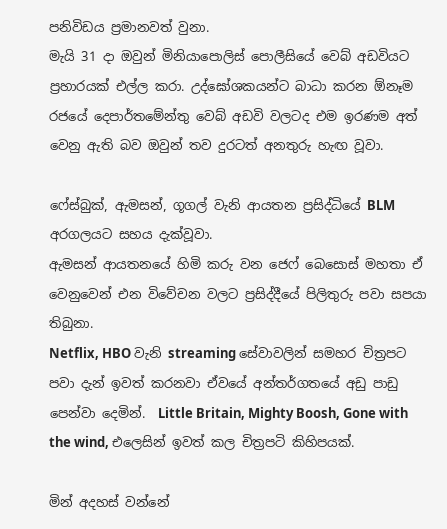පනිවිඩය ප්‍රමානවත් වුනා.
මැයි 31 දා ඔවුන් මිනියාපොලිස් පොලීසියේ වෙබ් අඩවියට ප්‍රහාරයක් එල්ල කරා. උද්ඝෝශකයන්ට බාධා කරන ඕනෑම රජයේ දෙපාර්තමේන්තු වෙබ් අඩවි වලටද එම ඉරණම අත් වෙනු ඇති බව ඔවුන් තව දුරටත් අනතුරු හැඟ වූවා.

ෆේස්බුක්, ඇමසන්, ගූගල් වැනි ආයතන ප්‍රසිද්ධියේ BLM අරගලයට සහය දැක්වූවා.
ඇමසන් ආයතනයේ හිමි කරු වන ජෙෆ් බෙසොස් මහතා ඒ වෙනුවෙන් එන විවේචන වලට ප්‍රසිද්දීයේ පිලිතුරු පවා සපයා තිබුනා.
Netflix, HBO වැනි streaming සේවාවලින් සමහර චිත්‍රපට පවා දැන් ඉවත් කරනවා ඒවයේ අන්තර්ගතයේ අඩු පාඩු පෙන්වා දෙමින්.  Little Britain, Mighty Boosh, Gone with the wind, එලෙසින් ඉවත් කල චිත්‍රපටි කිහිපයක්.

මින් අදහස් වන්නේ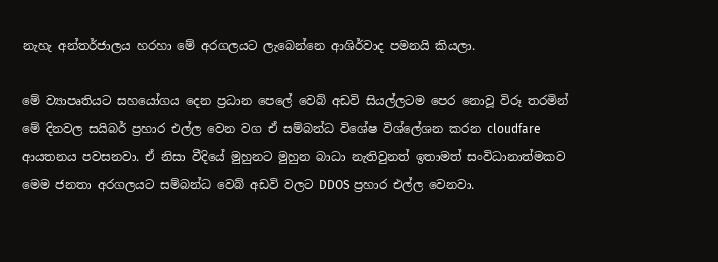නැහැ අන්තර්ජාලය හරහා මේ අරගලයට ලැබෙන්නෙ ආශිර්වාද පමනයි කියලා.

මේ ව්‍යාපෘතියට සහයෝගය දෙන ප්‍රධාන පෙලේ වෙබ් අඩවි සියල්ලටම පෙර නොවූ විරූ තරමින් මේ දිනවල සයිබර් ප්‍රහාර එල්ල වෙන වග ඒ සම්බන්ධ විශේෂ විශ්ලේශන කරන cloudfare ආයතනය පවසනවා. ඒ නිසා වීදියේ මුහුනට මුහුන බාධා නැතිවුනත් ඉතාමත් සංවිධානාත්මකව මෙම ජනතා අරගලයට සම්බන්ධ වෙබ් අඩවි වලට DDOS ප්‍රහාර එල්ල වෙනවා.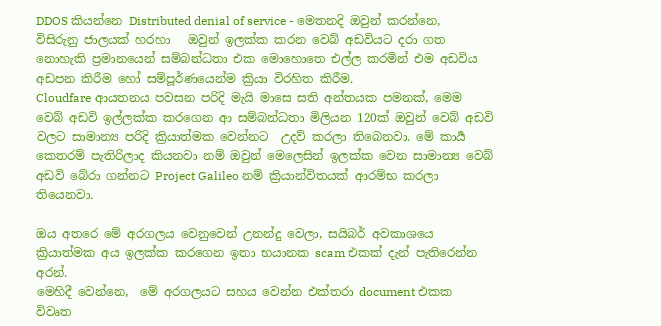DDOS කියන්නෙ Distributed denial of service - මෙතනදි ඔවුන් කරන්නෙ, විසිරුනු ජාලයක් හරහා   ඔවුන් ඉලක්ක කරන වෙබ් අඩවියට දරා ගත නොහැකි ප්‍රමානයෙන් සම්බන්ධතා එක මොහොතෙ එල්ල කරමින් එම අඩවිය අඩපන කිරීම හෝ සම්පූ‍ර්ණයෙන්ම ක්‍රියා විරහිත කිරීම.
Cloudfare ආයතනය පවසන පරිදි මැයි මාසෙ සති අන්තයක පමනක්, මෙම වෙබ් අඩවි ඉල්ලක්ක කරගෙන ආ සම්බන්ධතා මිලියන 120ක් ඔවුන් වෙබ් අඩවි වලට සාමාන්‍ය පරිදි ක්‍රියාත්මක වෙන්නට  උදව් කරලා තිබෙනවා. මේ කාර්‍ය කෙතරම් පැතිරිලාද කියනවා නම් ඔවුන් මෙලෙසින් ඉලක්ක වෙන සාමාන්‍ය වෙබ් අඩවි බේරා ගන්නට Project Galileo නම් ක්‍රියාන්විතයක් ආරම්භ කරලා තියෙනවා.

ඔය අතරෙ මේ අරගලය වෙනුවෙන් උනන්දු වෙලා, සයිබර් අවකාශයෙ ක්‍රියාත්මක අය ඉලක්ක කරගෙන ඉතා භයානක scam එකක් දැන් පැතිරෙන්න අරන්.
මෙහිදී වෙන්නෙ,  මේ අරගලයට සහය වෙන්න එක්තරා document එකක විවෘත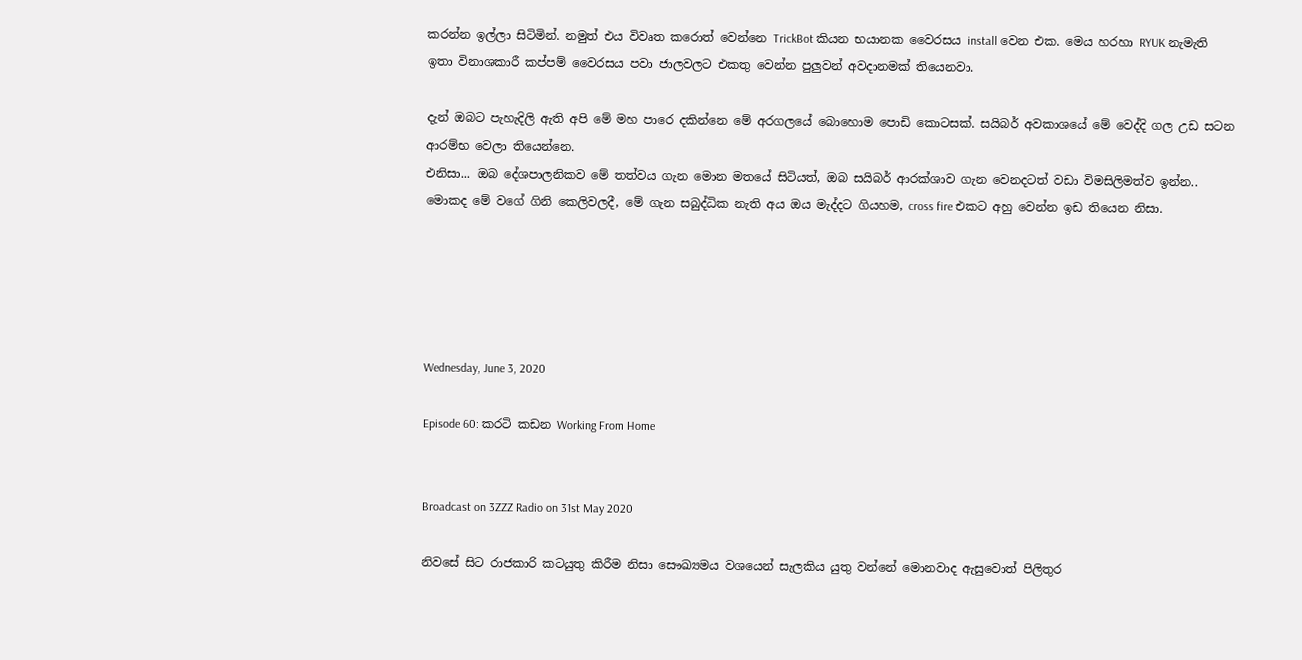කරන්න ඉල්ලා සිටිමින්. නමුත් එය විවෘත කරොත් වෙන්නෙ TrickBot කියන භයානක වෛරසය install වෙන එක. මෙය හරහා RYUK නැමැති ඉතා විනාශකාරී කප්පම් වෛරසය පවා ජාලවලට එකතු වෙන්න පුලුවන් අවදානමක් තියෙනවා.

දැන් ඔබට පැහැදිලි ඇති අපි මේ මහ පාරෙ දකින්නෙ මේ අරගලයේ බොහොම පොඩි කොටසක්. සයිබර් අවකාශයේ මේ වෙද්දි ගල උඩ සටන ආරම්භ වෙලා තියෙන්නෙ.
එනිසා... ඔබ දේශපාලනිකව මේ තත්වය ගැන මොන මතයේ සිටියත්, ඔබ සයිබර් ආරක්ශාව ගැන වෙනදටත් වඩා විමසිලිමත්ව ඉන්න..
මොකද මේ වගේ ගිනි කෙලිවලදී, මේ ගැන සබුද්ධික නැති අය ඔය මැද්දට ගියහම, cross fire එකට අහු වෙන්න ඉඩ තියෙන නිසා.





Wednesday, June 3, 2020

Episode 60: කරටි කඩන Working From Home


Broadcast on 3ZZZ Radio on 31st May 2020

නිවසේ සිට රාජකාරි කටයුතු කිරීම නිසා සෞඛ්‍යමය වශයෙන් සැලකිය යුතු වන්නේ මොනවාද ඇසුවොත් පිලිතුර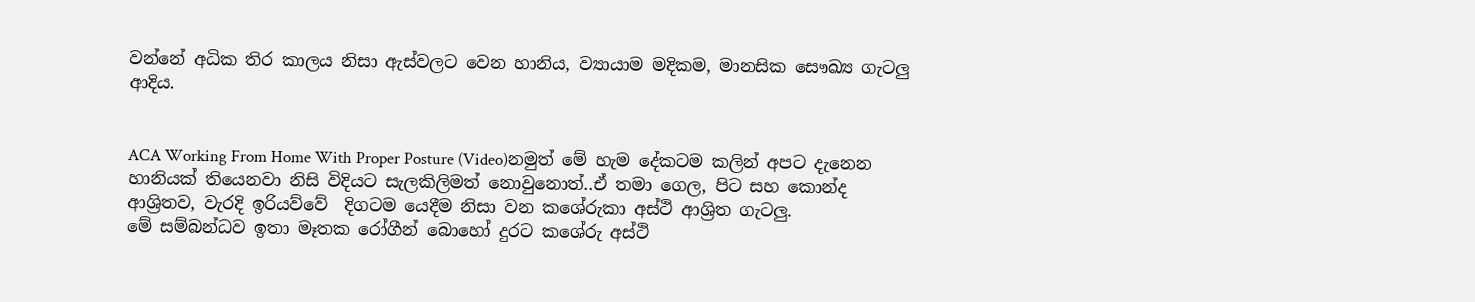වන්නේ අධික තිර කාලය නිසා ඇස්වලට වෙන හානිය, ව්‍යායාම මදිකම, මානසික සෞඛ්‍ය ගැටලු ආදිය.


ACA Working From Home With Proper Posture (Video)නමුත් මේ හැම දේකටම කලින් අපට දැනෙන හානියක් තියෙනවා නිසි විදියට සැලකිලිමත් නොවුනොත්..ඒ තමා ගෙල, පිට සහ කොන්ද ආශ්‍රිතව, වැරදි ඉරියව්වේ  දිගටම යෙදීම නිසා වන කශේරුකා අස්ථි ආශ්‍රිත ගැටලු.
මේ සම්බන්ධව ඉතා මෑතක රෝගීන් බොහෝ දුරට කශේරු අස්ථි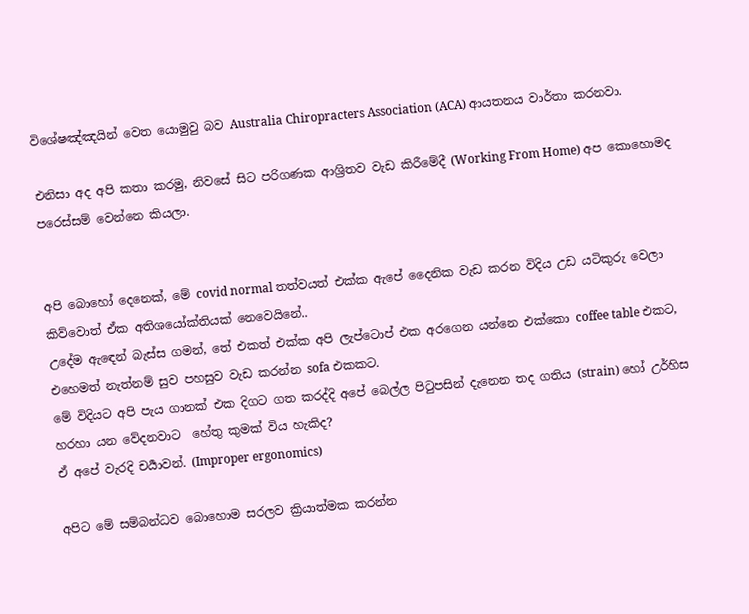විශේෂඤ්ඤයින් වෙත යොමුවු බව Australia Chiropracters Association (ACA) ආයතනය වාර්තා කරනවා.

එනිසා අද අපි කතා කරමු, නිවසේ සිට පරිගණක ආශ්‍රිතව වැඩ කිරීමේදී (Working From Home) අප කොහොමද පරෙස්සම් වෙන්නෙ කියලා.


අපි බොහෝ දෙනෙක්, මේ covid normal තත්වයත් එක්ක ඇපේ දෛනික වැඩ කරන විදිය උඩ යටිකුරු වෙලා කිව්වොත් ඒක අතිශයෝක්තියක් නෙවෙයිනේ..
උදේම ඇඳෙන් බැස්ස ගමන්, තේ එකත් එක්ක අපි ලැප්ටොප් එක අරගෙන යන්නෙ එක්කො coffee table එකට, එහෙමත් නැත්නම් සුව පහසුව වැඩ කරන්න sofa එකකට.
මේ විදියට අපි පැය ගානක් එක දිගට ගත කරද්දි අපේ බෙල්ල පිටුපසින් දැනෙන තද ගතිය (strain) හෝ උර්හිස හරහා යන වේදනවාට  හේතු කුමක් විය හැකිද?
ඒ අපේ වැරදි චර්‍යාවන්. (Improper ergonomics)

අපිට මේ සම්බන්ධව බොහොම සරලව ක්‍රියාත්මක කරන්න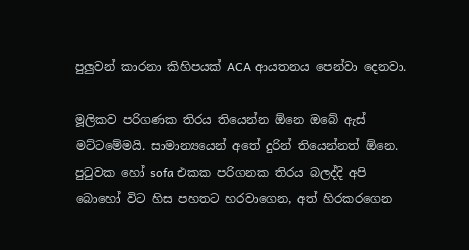පුලුවන් කාරනා කිහිපයක් ACA ආයතනය පෙන්වා දෙනවා.

මූලිකව පරිගණක තිරය තියෙන්න ඕනෙ ඔබේ ඇස් මට්ටමේමයි. සාමාන්‍යයෙන් අතේ දුරින් තියෙන්නත් ඕනෙ.
පුටුවක හෝ sofa එකක පරිගනක තිරය බලද්දි අපි බොහෝ විට හිස පහතට හරවාගෙන, අත් හිරකරගෙන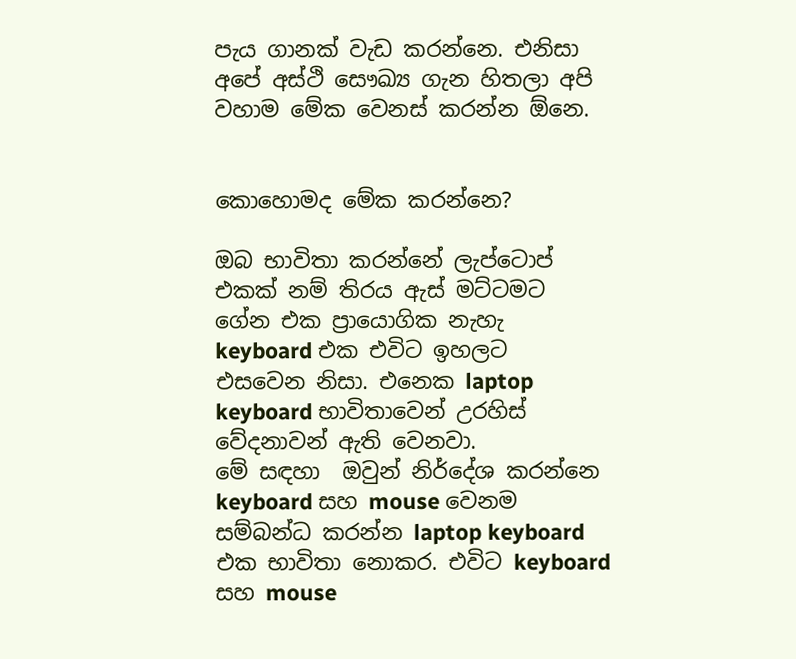පැය ගානක් වැඩ කරන්නෙ. එනිසා අපේ අස්ථි සෞඛ්‍ය ගැන හිතලා අපි වහාම මේක වෙනස් කරන්න ඕනෙ.


කොහොමද මේක කරන්නෙ?

ඔබ භාවිතා කරන්නේ ලැප්ටොප් එකක් නම් තිරය ඇස් මට්ටමට ගේන එක ප්‍රායොගික නැහැ keyboard එක එවිට ඉහලට එසවෙන නිසා. එනෙක laptop keyboard භාවිතාවෙන් උරහිස් වේදනාවන් ඇති වෙනවා.
මේ සඳහා  ඔවුන් නිර්දේශ කරන්නෙ keyboard සහ mouse වෙනම සම්බන්ධ කරන්න laptop keyboard එක භාවිතා නොකර. එවිට keyboard සහ mouse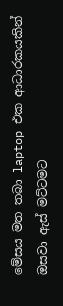මේසය මත තබා laptop එක ආධාරකයකින් ඔසවා ඇස් මට්ටමට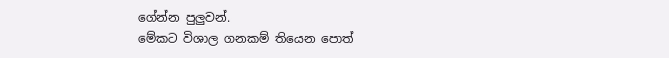ගේන්න පුලුවන්.
මේකට විශාල ගනකම් තියෙන පොත්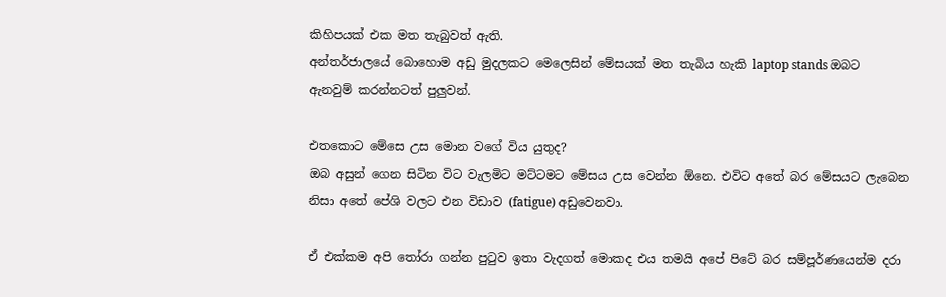කිහිපයක් එක මත තැබුවත් ඇති.
අන්තර්ජාලයේ බොහොම අඩු මුදලකට මෙලෙසින් මේසයක් මත තැබිය හැකි laptop stands ඔබට ඇනවුම් කරන්නටත් පුලුවන්.

එතකොට මේසෙ උස මොන වගේ විය යුතුද?
ඔබ අසුන් ගෙන සිටින විට වැලමිට මට්ටමට මේසය උස වෙන්න ඕනෙ. එවිට අතේ බර මේසයට ලැබෙන නිසා අතේ පේශි වලට එන විඩාව (fatigue) අඩුවෙනවා.

ඒ එක්කම අපි තෝරා ගන්න පුටුව ඉතා වැදගත් මොකද එය තමයි අපේ පිටේ බර සම්පූර්ණයෙන්ම දරා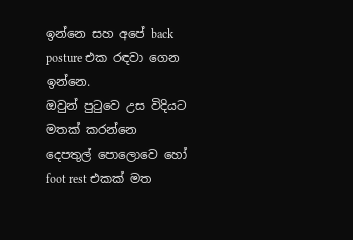ඉන්නෙ සහ අපේ back posture එක රඳවා ගෙන ඉන්නෙ.
ඔවුන් පුටුවෙ උස විදියට මතක් කරන්නෙ දෙපතුල් පොලොවෙ හෝ foot rest එකක් මත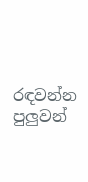රඳවන්න පුලුවන්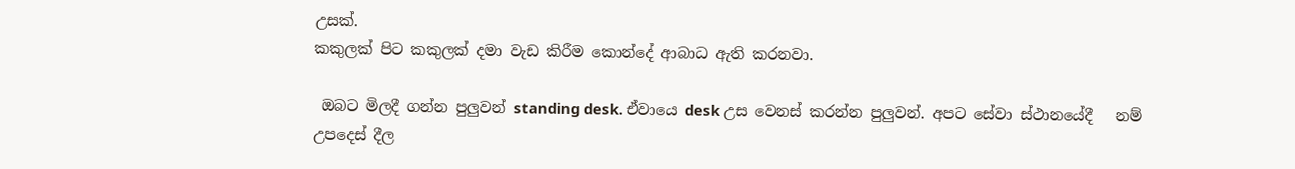උසක්.
කකුලක් පිට කකුලක් දමා වැඩ කිරීම කොන්දේ ආබාධ ඇති කරනවා.

 ඔබට මිලදී ගන්න පුලුවන් standing desk. ඒවායෙ desk උස වෙනස් කරන්න පුලුවන්. අපට සේවා ස්ථානයේදී   නම් උපදෙස් දීල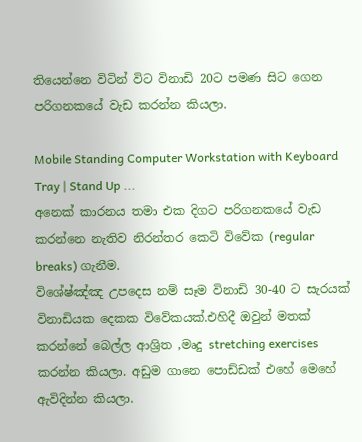තියෙන්නෙ විටින් විට විනාඩි 20ට පමණ සිට ගෙන පරිගනකයේ වැඩ කරන්න කියලා.

Mobile Standing Computer Workstation with Keyboard Tray | Stand Up ...
අනෙක් කාරනය තමා එක දිගට පරිගනකයේ වැඩ කරන්නෙ නැතිව නිරන්තර කෙටි විවේක (regular breaks) ගැනීම.
විශේෂ්ඤ්ඤ උපදෙස නම් සෑම විනාඩි 30-40 ට සැරයක් විනාඩියක දෙකක විවේකයක්.එහිදී ඔවුන් මතක් කරන්නේ බෙල්ල ආශ්‍රිත ,මෘදු stretching exercises කරන්න කියලා. අඩුම ගානෙ පොඩ්ඩක් එහේ මෙහේ ඇවිදින්න කියලා.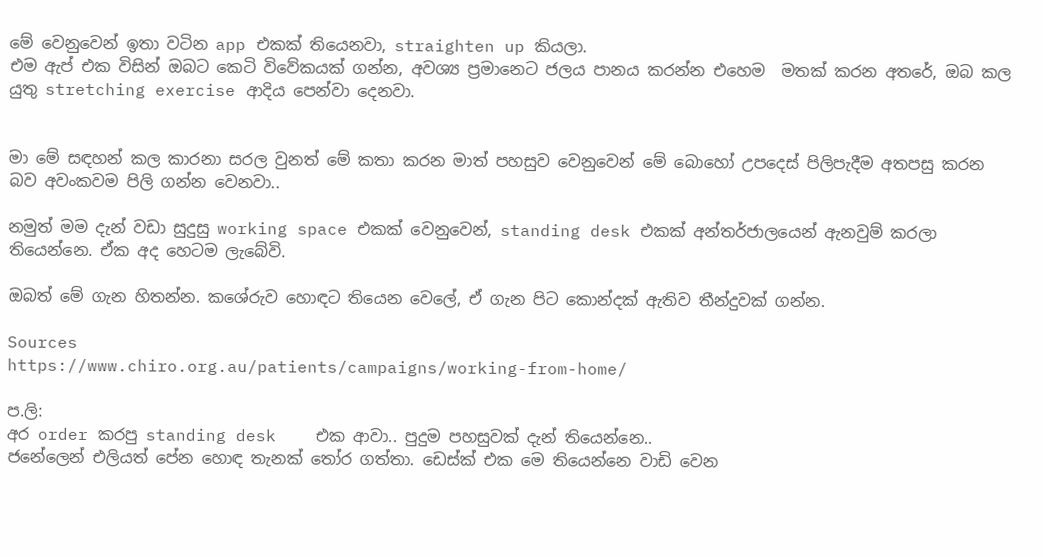මේ වෙනුවෙන් ඉතා වටින app එකක් තියෙනවා, straighten up කියලා.
එම ඇප් එක විසින් ඔබට කෙටි විවේකයක් ගන්න, අවශ්‍ය ප්‍රමානෙට ජලය පානය කරන්න එහෙම  මතක් කරන අතරේ, ඔබ කල යුතු stretching exercise ආදිය පෙන්වා දෙනවා.


මා මේ සඳහන් කල කාරනා සරල වුනත් මේ කතා කරන මාත් පහසුව වෙනුවෙන් මේ බොහෝ උපදෙස් පිලිපැදීම අතපසු කරන බව අවංකවම පිලි ගන්න වෙනවා..

නමුත් මම දැන් වඩා සුදුසු working space එකක් වෙනුවෙන්, standing desk එකක් අන්තර්ජාලයෙන් ඇනවුම් කරලා තියෙන්නෙ. ඒක අද හෙටම ලැබේවි.

ඔබත් මේ ගැන හිතන්න. කශේරුව හොඳට තියෙන වෙලේ, ඒ ගැන පිට කොන්දක් ඇතිව තීන්දුවක් ගන්න.

Sources
https://www.chiro.org.au/patients/campaigns/working-from-home/

ප.ලි:
අර order කරපු standing desk    එක ආවා.. පුදුම පහසුවක් දැන් තියෙන්නෙ..
ජනේලෙන් එලියත් පේන හොඳ තැනක් තෝර ගත්තා. ඩෙස්ක් එක මෙ තියෙන්නෙ වාඩි වෙන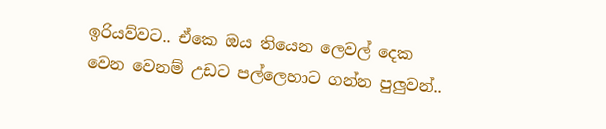ඉරියව්වට.. ඒකෙ ඔය තියෙන ලෙවල් දෙක වෙන වෙනම් උඩට පල්ලෙහාට ගන්න පුලුවන්..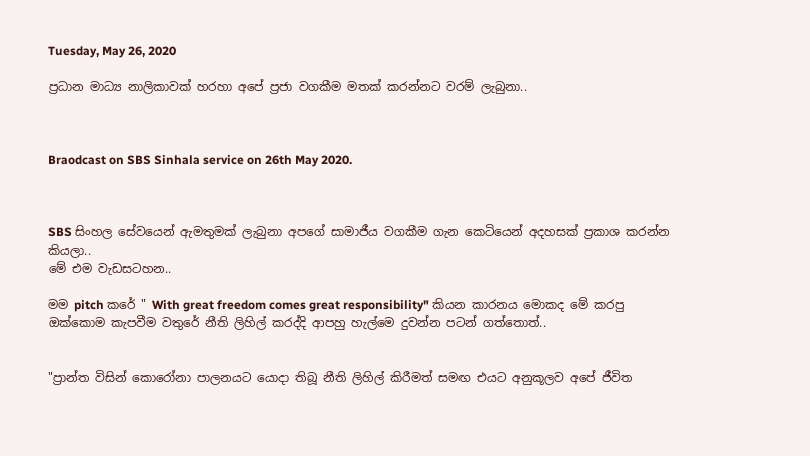Tuesday, May 26, 2020

ප්‍රධාන මාධ්‍ය නාලිකාවක් හරහා අපේ ප්‍රජා වගකීම මතක් කරන්නට වරම් ලැබුනා..



Braodcast on SBS Sinhala service on 26th May 2020.



SBS සිංහල සේවයෙන් ඇමතුමක් ලැබුනා අපගේ සාමාජීය වගකීම ගැන කෙටියෙන් අදහසක් ප්‍රකාශ කරන්න කියලා..
මේ එම වැඩසටහන..

මම pitch කරේ " With great freedom comes great responsibility" කියන කාරනය මොකද මේ කරපු ඔක්කොම කැපවීම වතුරේ නීති ලිහිල් කරද්දි ආපහු හැල්මෙ දුවන්න පටන් ගත්තොත්..


"ප්‍රාන්ත විසින් කොරෝනා පාලනයට යොදා තිබූ නීති ලිහිල් කිරීමත් සමඟ එයට අනුකූලව අපේ ජීවිත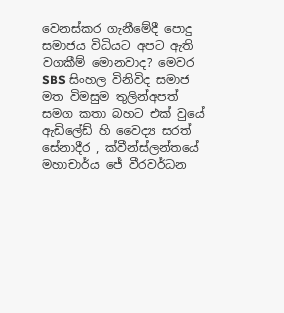වෙනස්කර ගැනීමේදී පොදු සමාජය විධියට අපට ඇති වගකීම් මොනවාද? මෙවර SBS සිංහල විනිවිද සමාජ මත විමසුම තුලින්අපත් සමග කතා බහට එක් වුයේ ඇඩිලේඩ් හි වෛද්‍ය සරත් සේනාදීර , ක්වීන්ස්ලන්තයේ මහාචාර්ය ජේ වීරවර්ධන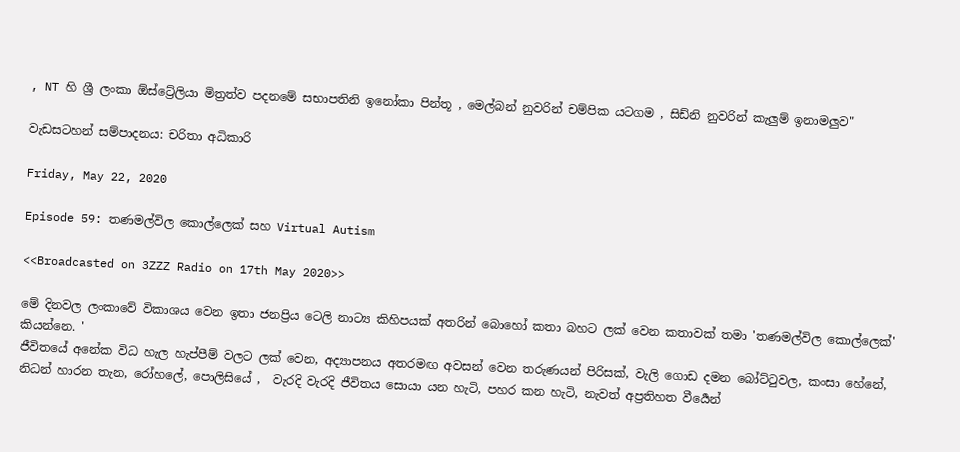, NT හි ශ්‍රී ලංකා ඕස්ට්‍රේලියා මිත්‍රත්ව පදනමේ සභාපතිනි ඉනෝකා පින්තූ , මෙල්බන් නුවරින් චම්පික යටගම , සිඩ්නි නුවරින් කැලුම් ඉනාමලුව"

වැඩසටහන් සම්පාදනය: චරිතා අධිකාරි

Friday, May 22, 2020

Episode 59: තණමල්විල කොල්ලෙක් සහ Virtual Autism

<<Broadcasted on 3ZZZ Radio on 17th May 2020>>

මේ දිනවල ලංකාවේ විකාශය වෙන ඉතා ජනප්‍රිය ටෙලි නාට්‍ය කිහිපයක් අතරින් බොහෝ කතා බහට ලක් වෙන කතාවක් තමා 'තණමල්විල කොල්ලෙක්' කියන්නෙ. '
ජීවිතයේ අනේක විධ හැල හැප්පීම් වලට ලක් වෙන, අද්‍යාපනය අතරමඟ අවසන් වෙන තරුණයන් පිරිසක්, වැලි ගොඩ දමන බෝට්ටුවල, කංසා හේනේ, නිධන් හාරන තැන, රෝහලේ, පොලිසියේ ,  වැරදි වැරදි ජීවිතය සොයා යන හැටි, පහර කන හැටි, නැවත් අප්‍රතිහත වීර්‍යෙන්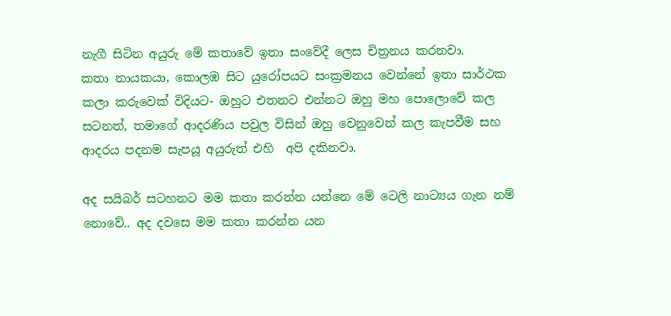නැගී සිටින අයුරු මේ කතාවේ ඉතා සංවේදී ලෙස චිත්‍රනය කරනවා.
කතා නායකයා, කොලඹ සිට යුරෝපයට සංක්‍රමනය වෙන්නේ ඉතා සාර්ථක කලා කරුවෙක් විදියට- ඔහුට එතනට එන්නට ඔහු මහ පොලොවේ කල සටනත්, තමාගේ ආදරණිය පවුල විසින් ඔහු වෙනුවෙන් කල කැපවීම සහ ආදරය පදනම සැපයූ අයුරුත් එහි  අපි දකිනවා.

අද සයිබර් සටහනට මම කතා කරන්න යන්නෙ මේ ටෙලි නාට්‍යය ගැන නම් නොවේ.. අද දවසෙ මම කතා කරන්න යන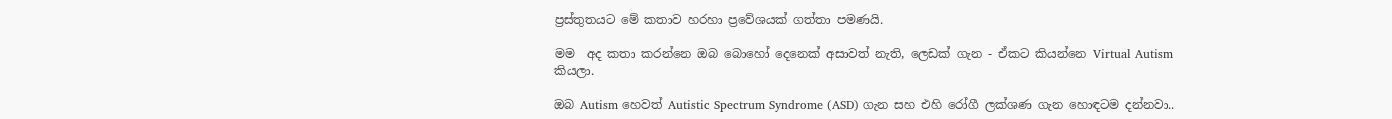ප්‍රස්තුතයට මේ කතාව හරහා ප්‍රවේශයක් ගත්තා පමණයි.

මම  අද කතා කරන්නෙ ඔබ බොහෝ දෙනෙක් අසාවත් නැති, ලෙඩක් ගැන - ඒකට කියන්නෙ Virtual Autism කියලා.

ඔබ Autism හෙවත් Autistic Spectrum Syndrome (ASD) ගැන සහ එහි රෝගී ලක්ශණ ගැන හොඳටම දන්නවා..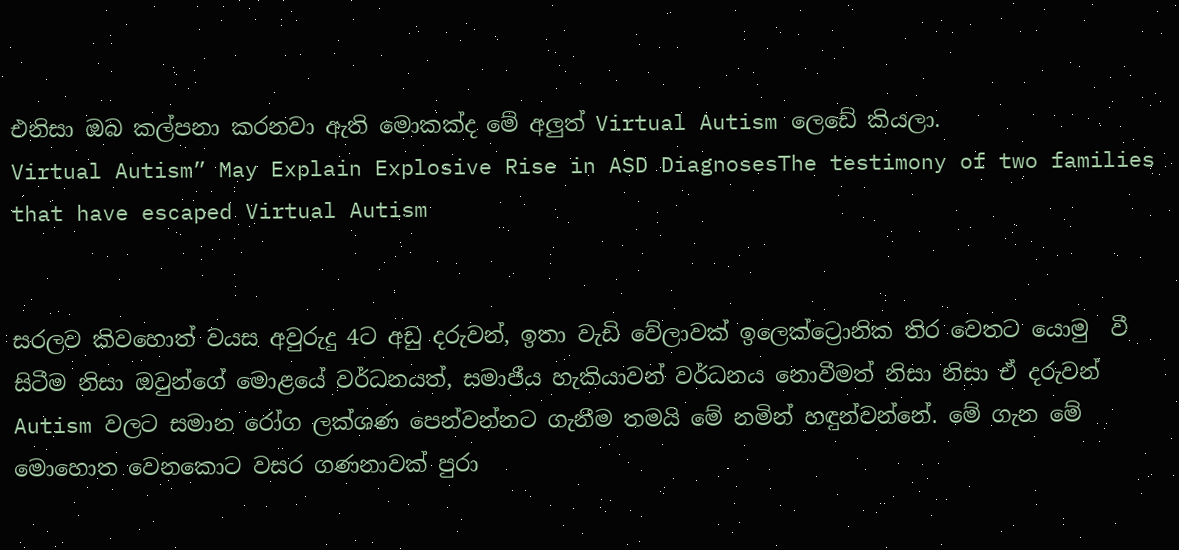එනිසා ඔබ කල්පනා කරනවා ඇති මොකක්ද මේ අලුත් Virtual Autism ලෙඩේ කියලා.
Virtual Autism” May Explain Explosive Rise in ASD DiagnosesThe testimony of two families that have escaped Virtual Autism


සරලව කිවහොත් වයස අවුරුදු 4ට අඩු දරුවන්, ඉතා වැඩි වේලාවක් ඉලෙක්ට්‍රොනික තිර වෙතට යොමු  වී සිටීම නිසා ඔවුන්ගේ මොළයේ වර්ධනයත්, සමාජීය හැකියාවන් වර්ධනය නොවීමත් නිසා නිසා ඒ දරුවන් Autism වලට සමාන රෝග ලක්ශණ පෙන්වන්නට ගැනීම තමයි මේ නමින් හඳුන්වන්නේ. මේ ගැන මේ මොහොත වෙනකොට වසර ගණනාවක් පුරා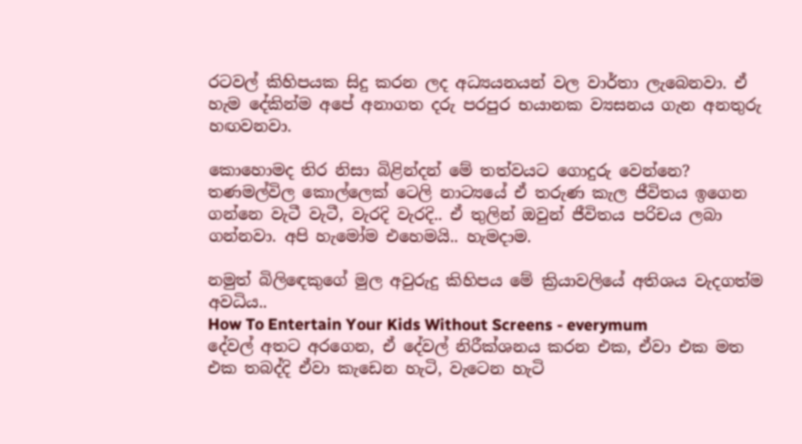රටවල් කිහිපයක සිදු කරන ලද අධ්‍යයනයන් වල වාර්තා ලැබෙනවා. ඒ හැම දේකින්ම අපේ අනාගත දරු පරපුර භයානක ව්‍යසනය ගැන අනතුරු හඟවනවා.

කොහොමද තිර නිසා බිළින්දන් මේ තත්වයට ගොදුරු වෙන්නෙ?
තණමල්විල කොල්ලෙක් ටෙලි නාට්‍යයේ ඒ තරුණ කැල ජීවිතය ඉගෙන ගන්නෙ වැටී වැටී, වැරදි වැරදි.. ඒ තුලින් ඔවුන් ජීවිතය පරිචය ලබා ගන්නවා. අපි හැමෝම එහෙමයි.. හැමදාම.

නමුත් බිලිඳෙකුගේ මුල අවුරුදු කිහිපය මේ ක්‍රියාවලියේ අතිශය වැදගත්ම අවධිය..
How To Entertain Your Kids Without Screens - everymum
දේවල් අතට අරගෙන, ඒ දේවල් නිරීක්ශනය කරන එක, ඒවා එක මත එක තබද්දි ඒවා කැඩෙන හැටි, වැටෙන හැටි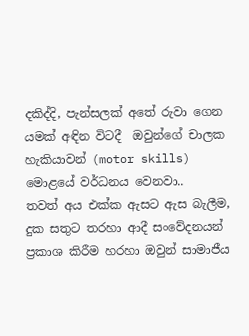දකිද්දි, පැන්සලක් අතේ රුවා ගෙන යමක් අඳින විටදී  ඔවුන්ගේ චාලක හැකියාවන් (motor skills) මොළයේ වර්ධනය වෙනවා..
තවත් අය එක්ක ඇසට ඇස බැලීම, දුක සතුට තරහා ආදී සංවේදනයන් ප්‍රකාශ කිරීම හරහා ඔවුන් සාමාජීය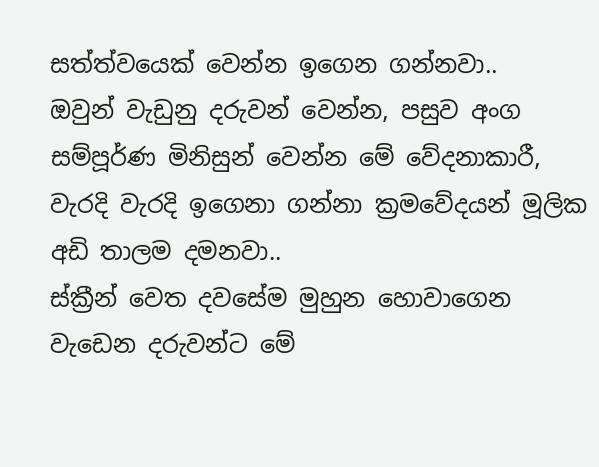සත්ත්වයෙක් වෙන්න ඉගෙන ගන්නවා..
ඔවුන් වැඩුනු දරුවන් වෙන්න, පසුව අංග සම්පූර්ණ මිනිසුන් වෙන්න මේ වේදනාකාරී, වැරදි වැරදි ඉගෙනා ගන්නා ක්‍රමවේදයන් මූලික අඩි තාලම දමනවා..
ස්ක්‍රීන් වෙත දවසේම මුහුන හොවාගෙන වැඩෙන දරුවන්ට මේ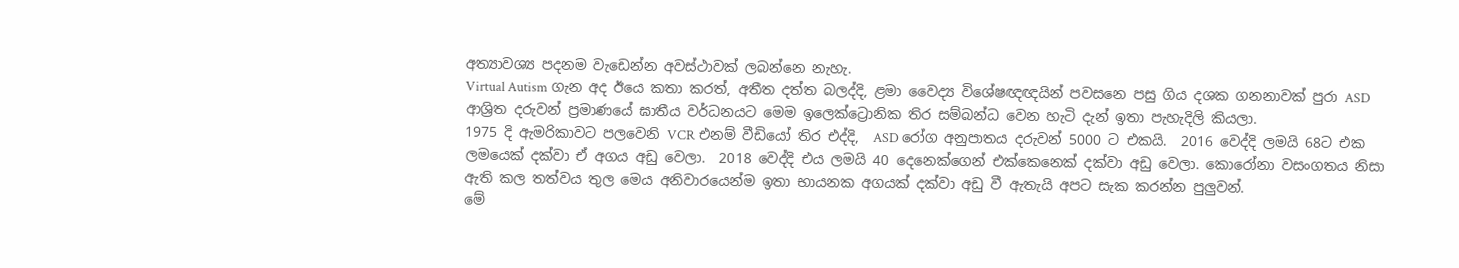අත්‍යාවශ්‍ය පදනම වැඩෙන්න අවස්ථාවක් ලබන්නෙ නැහැ.
Virtual Autism ගැන අද ඊයෙ කතා කරත්, අතීත දත්ත බලද්දි, ළමා වෛද්‍ය විශේෂඥඥයින් පවසනෙ පසු ගිය දශක ගනනාවක් පුරා ASD ආශ්‍රිත දරුවන් ප්‍රමාණයේ ඝාතීය වර්ධනයට මෙම ඉලෙක්ට්‍රොනික තිර සම්බන්ධ වෙන හැටි දැන් ඉතා පැහැදිලි කියලා.
1975 දි ඇමරිකාවට පලවෙනි VCR එනම් වීඩියෝ තිර එද්දි,  ASD රෝග අනුපාතය දරුවන් 5000 ට එකයි.  2016 වෙද්දි ලමයි 68ට එක ලමයෙක් දක්වා ඒ අගය අඩු වෙලා.  2018 වෙද්දි එය ලමයි 40 දෙනෙක්ගෙන් එක්කෙනෙක් දක්වා අඩු වෙලා. කොරෝනා වසංගතය නිසා ඇති කල තත්වය තුල මෙය අනිවාරයෙන්ම ඉතා භායනක අගයක් දක්වා අඩු වී ඇතැයි අපට සැක කරන්න පුලුවන්.
මේ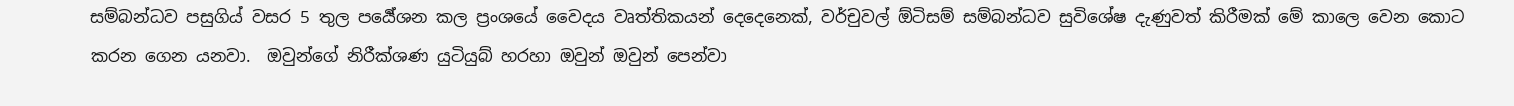සම්බන්ධව පසුගිය් වසර 5 තුල පර්‍යේශන කල ප්‍රංශයේ වෛදය වෘත්තිකයන් දෙදෙනෙක්, වර්චුවල් ඕටිසම් සම්බන්ධව සුවිශේෂ දැණුවත් කිරීමක් මේ කාලෙ වෙන කොට කරන ගෙන යනවා.  ඔවුන්ගේ නිරීක්ශණ යුටියුබ් හරහා ඔවුන් ඔවුන් පෙන්වා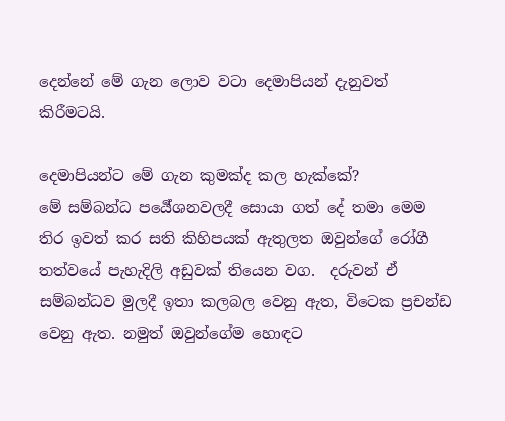දෙන්නේ මේ ගැන ලොව වටා දෙමාපියන් දැනුවත් කිරීමටයි.

දෙමාපියන්ට මේ ගැන කුමක්ද කල හැක්කේ?
මේ සම්බන්ධ පර්‍යේශනවලදී සොයා ගත් දේ තමා මෙම තිර ඉවත් කර සති කිහිපයක් ඇතුලත ඔවුන්ගේ රෝගී තත්වයේ පැහැදිලි අඩුවක් තියෙන වග.  දරුවන් ඒ සම්බන්ධව මුලදී ඉතා කලබල වෙනු ඇත, විටෙක ප්‍රචන්ඩ වෙනු ඇත. නමුත් ඔවුන්ගේම හොඳට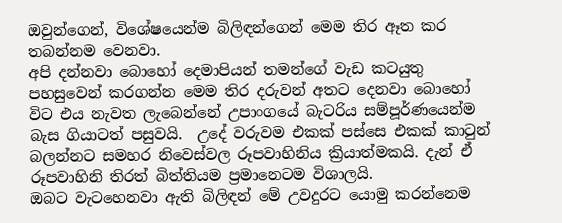ඔවුන්ගෙන්, විශේෂයෙන්ම බිලිඳන්ගෙන් මෙම තිර ඈත කර තබන්නම වෙනවා.
අපි දන්නවා බොහෝ දෙමාපියන් තමන්ගේ වැඩ කටයුතු පහසුවෙන් කරගන්න මෙම තිර දරුවන් අතට දෙනවා බොහෝ විට එය නැවත ලැබෙන්නේ උපාංගයේ බැටරිය සම්පූර්ණයෙන්ම බැස ගියාටත් පසුවයි.  උදේ වරුවම එකක් පස්සෙ එකක් කාටුන් බලන්නට සමහර නිවෙස්වල රූපවාහිනිය ක්‍රියාත්මකයි. දැන් ඒ රූපවාහිනි තිරත් බිත්තියම ප්‍රමානෙටම විශාලයි.
ඔබට වැටහෙනවා ඇති බිලිඳන් මේ උවදුරට යොමු කරන්නෙම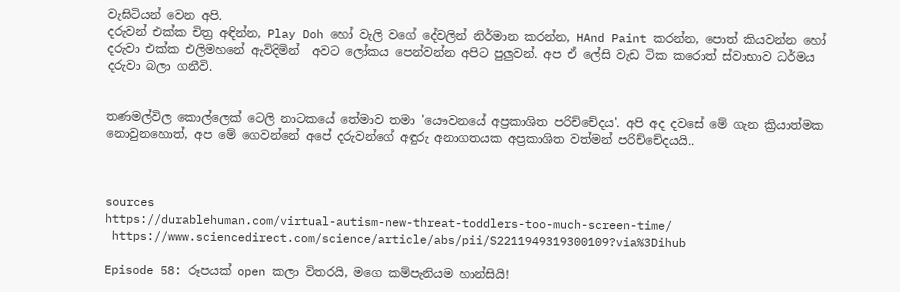වැඝිටියන් වෙන අපි.
දරුවන් එක්ක චිත්‍ර අඳින්න, Play Doh හෝ වැලි වගේ දේවලින් නිර්මාන කරන්න, HAnd Paint කරන්න, පොත් කියවන්න හෝ දරුවා එක්ක එලිමහනේ ඇවිදිමින්  අවට ලෝකය පෙන්වන්න අපිට පුලුවන්. අප ඒ ලේසි වැඩ ටික කරොත් ස්වාභාව ධර්මය දරුවා බලා ගනීවි.


තණමල්විල කොල්ලෙක් ටෙලි නාටකයේ තේමාව තමා 'යෞවනයේ අප්‍රකාශිත පරිච්චේදය'. අපි අද දවසේ මේ ගැන ක්‍රියාත්මක නොවුනහොත්, අප මේ ගෙවන්නේ අපේ දරුවන්ගේ අඳුරු අනාගතයක අප්‍රකාශිත වත්මන් පරිච්චේදයයි..



sources
https://durablehuman.com/virtual-autism-new-threat-toddlers-too-much-screen-time/
 https://www.sciencedirect.com/science/article/abs/pii/S2211949319300109?via%3Dihub

Episode 58: රූපයක් open කලා විතරයි, මගෙ කම්පැනියම හාන්සියි!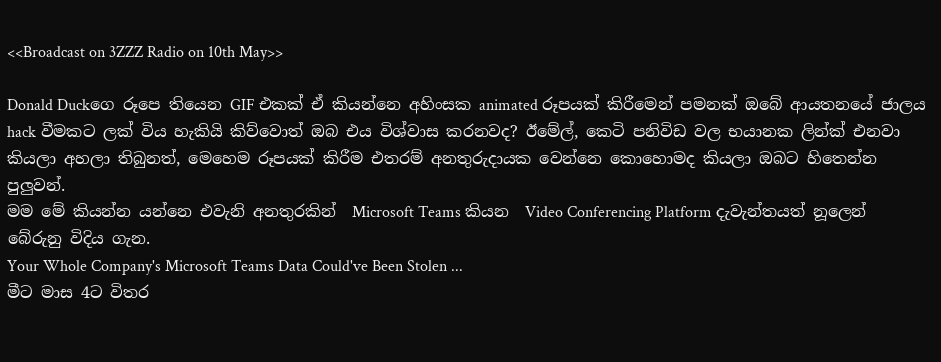<<Broadcast on 3ZZZ Radio on 10th May>>

Donald Duckගෙ රූපෙ තියෙන GIF එකක් ඒ කියන්නෙ අහිංසක animated රූප‍යක් කිරීමෙන් පමනක් ඔබේ ආයතන‍යේ ජාලය hack වීමකට ලක් විය හැකියි කිව්වොත් ඔබ එය විශ්වාස කරනවද? ඊමේල්, කෙටි පනිවිඩ වල භයානක ලින්ක් එනවා කියලා අහලා තිබුනත්, මෙහෙම රූපයක් කිරීම එතරම් අනතුරුදායක වෙන්නෙ කොහොමද කියලා ඔබට හිතෙන්න පුලුවන්.
මම මේ කියන්න යන්නෙ එවැනි අනතුරකින්  Microsoft Teams කියන  Video Conferencing Platform දැවැන්තයත් නූලෙන් බේරුනු විදිය ගැන.
Your Whole Company's Microsoft Teams Data Could've Been Stolen ...
මීට මාස 4ට විතර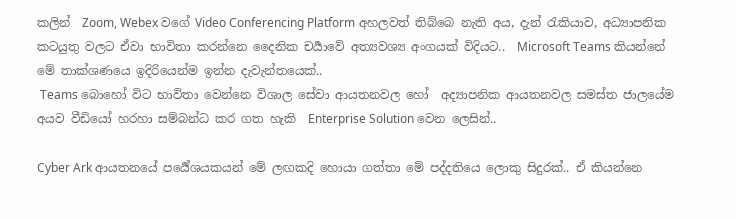කලින්  Zoom, Webex වගේ Video Conferencing Platform අහලවත් තිබ්බෙ නැති අය, දැන් රැකියාව, අධ්‍යාපනික කටයුතු වලට ඒවා භාවිතා කරන්නෙ දෛනික චර්‍යාවේ අත්‍යවශ්‍ය අංගයක් විදියට..  Microsoft Teams කියන්නේ මේ තාක්ශණයෙ ඉදිරියෙන්ම ඉන්න දැවැන්තයෙක්..
 Teams බොහෝ විට භාවිතා වෙන්නෙ විශාල සේවා ආයතනවල හෝ  අද්‍යාපනික ආයතනවල සමස්ත ජාලයේම අයව වීඩියෝ හරහා සම්බන්ධ කර ගත හැකි  Enterprise Solution වෙන ලෙසින්..

Cyber Ark ආයතනයේ පර්‍යේශයකයන් මේ ලඟකදි හොයා ගත්තා මේ පද්දතියෙ ලොකු සිදුරක්.. ඒ කියන්නෙ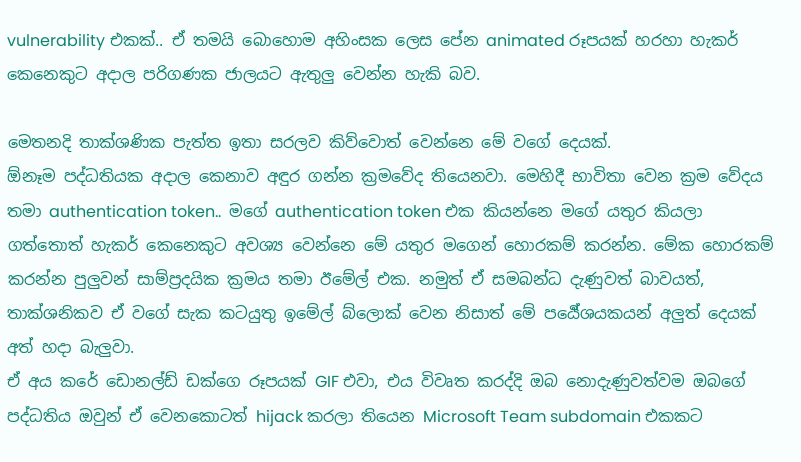vulnerability එකක්.. ඒ තමයි බොහොම අහිංසක ලෙස පේන animated රූපයක් හරහා හැකර් කෙනෙකුට අදාල පරිගණක ජාලයට ඇතුලු වෙන්න හැකි බව.

මෙතනදි තාක්ශණික පැත්ත ඉතා සරලව කිව්වොත් වෙන්නෙ මේ වගේ දෙයක්.
ඕනෑම පද්ධතියක අදාල කෙනාව අඳුර ගන්න ක්‍රමවේද තියෙනවා. මෙහිදී භාවිතා වෙන ක්‍රම වේදය තමා authentication token..  මගේ authentication token එක කියන්නෙ මගේ යතුර කියලා ගත්තොත් හැකර් කෙනෙකුට අවශ්‍ය වෙන්නෙ මේ යතුර මගෙන් හො‍රකම් කරන්න. මේක හොරකම් කරන්න පුලුවන් සාම්ප්‍රදයික ක්‍රමය තමා ඊමේල් එක. නමුත් ඒ සමබන්ධ දැණුවත් බාවයත්,  තාක්ශනිකව ඒ වගේ සැක කට‍යුතු ඉමේල් බ්ලොක් වෙන නිසාත් මේ පර්‍යේශයකයන් අලුත් දෙයක් අත් හදා බැලුවා.
ඒ අය කරේ ඩොනල්ඩ් ඩක්ගෙ රූප‍යක් GIF එවා, එය විවෘත කරද්දි ඔබ නොදැණුවත්වම ඔබගේ පද්ධතිය ඔවුන් ඒ වෙනකොටත් hijack කරලා තියෙන Microsoft Team subdomain එකකට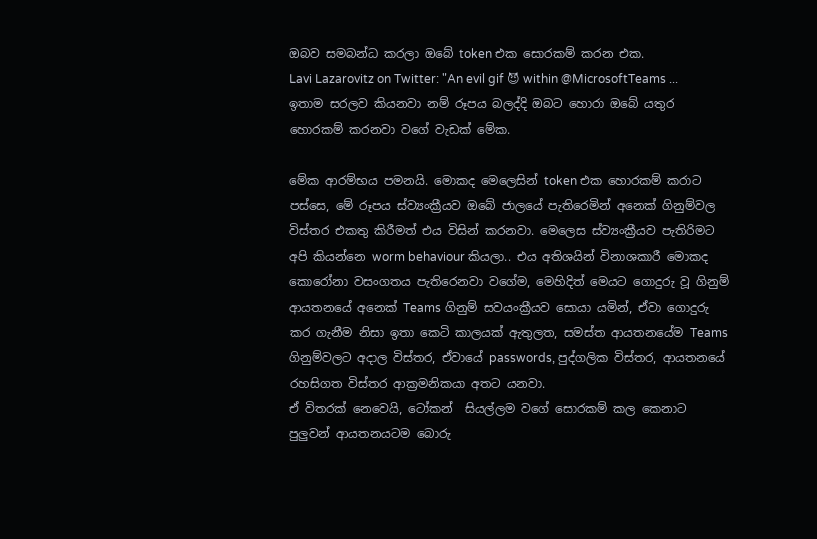ඔබව සමබන්ධ කරලා ඔබේ token එක සොරකම් කරන එක.
Lavi Lazarovitz on Twitter: "An evil gif 😈 within @MicrosoftTeams ...
ඉතාම සරලව කියනවා නම් රූපය බලද්දි ඔබට හොරා ඔබේ යතුර හොරකම් කරනවා වගේ වැඩක් මේක.

මේක ආරම්භය පමනයි. මොකද මෙලෙසින් token එක හොරකම් කරාට පස්සෙ, මේ රූපය ස්ව්‍යංක්‍රීයව ඔබේ ජාලයේ පැතිරෙමින් අනෙක් ගිනුම්වල විස්තර එකතු කිරීමත් එය විසින් කරනවා. මෙලෙස ස්ව්‍යංක්‍රීයව පැතිරිමට අපි කියන්නෙ worm behaviour කියලා.. එය අතිශයින් විනාශකාරී මොකද කොරෝනා වසංගතය පැති‍රෙනවා වගේම, මෙහිදිත් මෙයට ගොදුරු වූ ගිනුම්  ආයතනයේ අනෙක් Teams ගිනුම් සවයංක්‍රීයව සොයා යමින්, ඒවා ගොදුරු කර ගැනීම නිසා ඉතා කෙටි කාලයක් ඇතුලත, සමස්ත ආයතනයේම Teams ගිනුම්වලට අදාල විස්තර, ඒවායේ passwords, පුද්ගලික විස්තර, ආයතනයේ රහසිගත විස්තර ආක්‍රමනිකයා අතට යනවා.
ඒ විතරක් නෙවෙයි, ටෝකන්  සියල්ලම වගේ සොරකම් කල කෙනාට පුලුවන් ආයතනයටම බොරු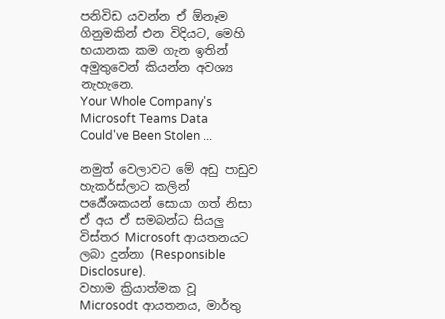පනිවිඩ යවන්න ඒ ඕනෑම ගිනුමකින් එන විදියට, මෙහි භයානක කම ගැන ඉතින් අමුතුවෙන් කියන්න අවශ්‍ය නැහැනෙ.
Your Whole Company's Microsoft Teams Data Could've Been Stolen ...

නමුත් වෙලාවට මේ අඩු පාඩුව හැකර්ස්ලාට කලින් පර්‍යේශකයන් සොයා ගත් නිසා ඒ අය ඒ සමබන්ධ සියලු විස්තර Microsoft ආයතනයට ලබා දුන්නා (Responsible Disclosure).
වහාම ක්‍රියාත්මක වූ Microsodt ආයතනය, මාර්තු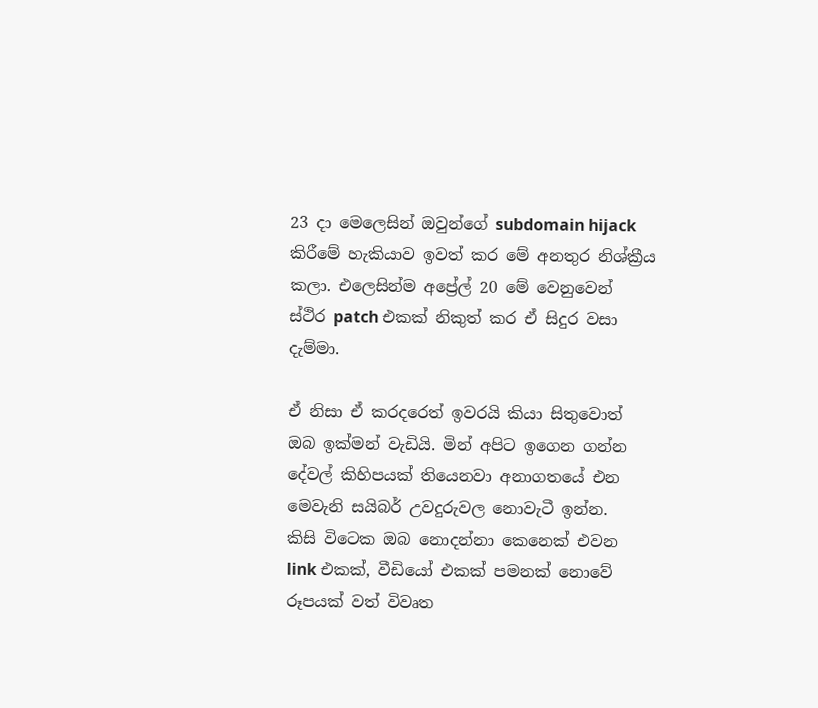23 දා මෙලෙසින් ඔවුන්ගේ subdomain hijack කිරීමේ හැකියාව ඉවත් කර මේ අනතුර නිශ්ක්‍රීය කලා. එලෙසින්ම අප්‍රේල් 20 මේ වෙනුවෙන් ස්ථිර patch එකක් නිකුත් කර ඒ සිදුර වසා දැම්මා.

ඒ නිසා ඒ කරදරෙත් ඉවරයි කියා සිතුවොත් ඔබ ඉක්මන් වැඩි‍යි. මින් අපිට ඉගෙන ගන්න දේවල් කිහිපයක් තියෙනවා අනාගතයේ එන මෙවැනි සයිබර් උවදුරුවල නොවැටී ඉන්න.
කිසි විටෙක ඔබ නොදන්නා කෙනෙක් එවන link එකක්, වීඩියෝ එකක් පමනක් නොවේ රූපයක් වත් විවෘත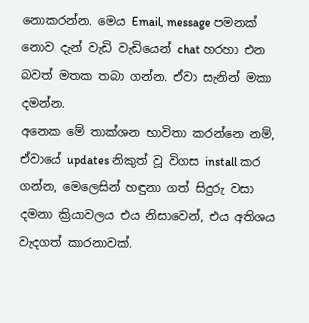නොකරන්න. මෙය Email, message පමනක් නොව දැන් වැඩි වැඩියෙන් chat හරහා එන බවත් මතක තබා ගන්න. ඒවා සැනින් මකා දමන්න.
අනෙක මේ තාක්ශන භාවිතා කරන්නෙ නම්, ඒවායේ updates නිකුත් වූ විගස install කර ගන්න, මෙලෙසින් හඳුනා ගත් සිදුරු වසා දමනා ක්‍රියාවලය එය නිසාවෙන්, එය අතිශය වැදගත් කාරනාවක්.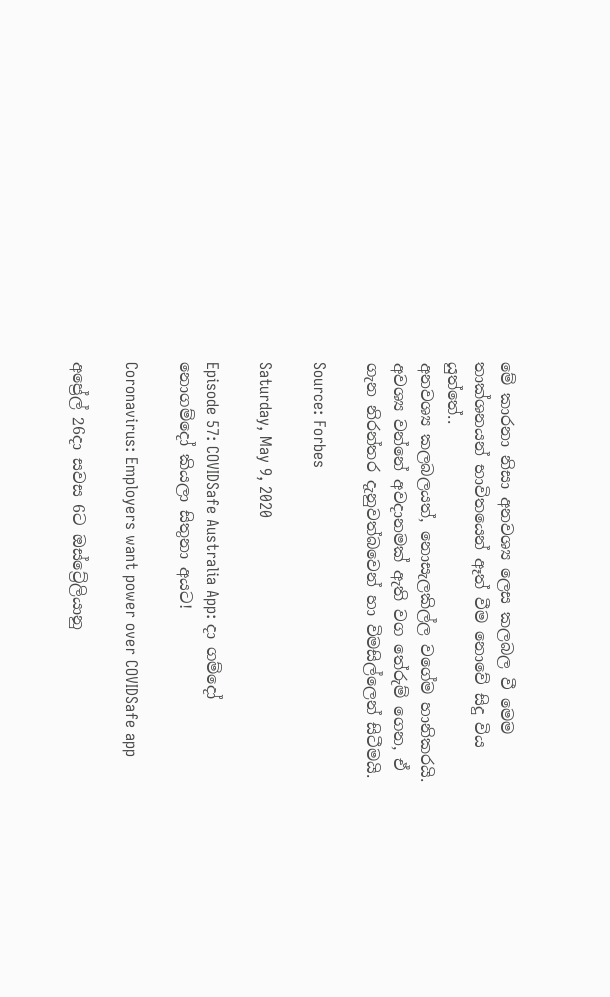මේ කාරනා නිසා අනවශ්‍ය ලෙස කලබල වී මෙම තාක්ශනයන් භාවිතයෙන් ඈත් වීම නොවේ සිදු විය යුත්තේ..
අනවශ්‍ය කලබලයත්, නොසැලකිල්ල වගේම හානිකරයි.
අවශ්‍ය වන්නේ අවදානමක් ඇති වග තේරුම් ගෙන, ඒ ගැන නිරන්තර දැනුවත්බවෙන් හා විමසිල්ලෙන් සිටීමයි.

Source: Forbes

Saturday, May 9, 2020

Episode 57: COVIDSafe Australia App: දා ගම්දෝ නොගම්දෝ කියලා සිතුනා අයට!

Coronavirus: Employers want power over COVIDSafe app

අප්‍රේල් 26දා සවස 6ට ඔස්ට්‍රේලියානු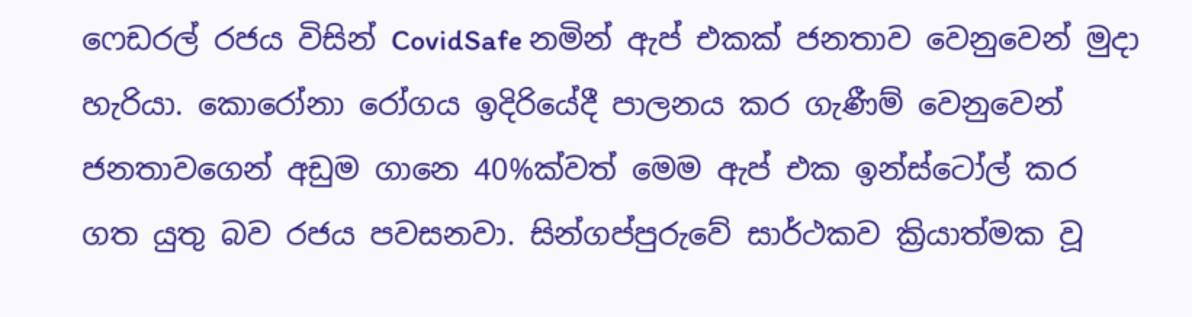ෆෙඩරල් රජය විසින් CovidSafe නමින් ඇප් එකක් ජනතාව වෙනුවෙන් මුදා හැරියා. කොරෝනා රෝගය ඉදිරියේදී පාලනය කර ගැණීම් වෙනුවෙන් ජනතාවගෙන් අඩුම ගානෙ 40%ක්වත් මෙම ඇප් එක ඉන්ස්ටෝල් කර ගත ‍යුතු බව රජය පවසනවා. සින්ගප්පුරුවේ සාර්ථකව ක්‍රියාත්මක වූ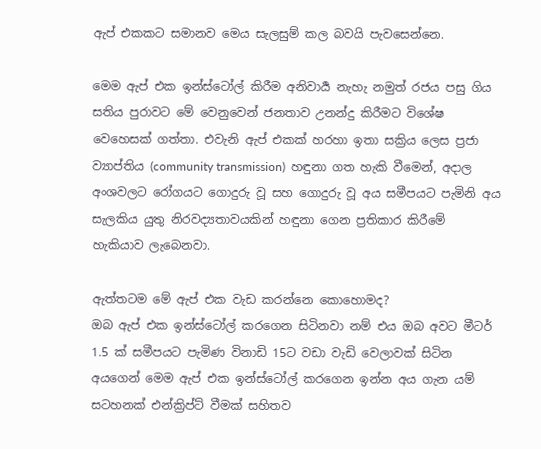ඇප් එකකට සමානව මෙය සැලසුම් කල බවයි පැවසෙන්නෙ.

මෙම ඇප් එක ඉන්ස්ටෝල් කිරීම අනිවාර්‍ය නැහැ නමුත් රජය පසු ගිය සතිය පුරාවට මේ වෙනුවෙන් ජනතාව උනන්දු කිරීමට විශේෂ වෙහෙසක් ගත්තා. එවැනි ඇප් එකක් හරහා ඉතා සක්‍රිය ලෙස ප්‍රජා ව්‍යාප්ති‍ය (community transmission)  හඳුනා ගත හැකි වීමෙන්, අදාල අංශවලට රෝගයට ගොදුරු වූ සහ ගොදුරු වූ අය සමීපයට පැමිනි අය සැලකිය යුතු නිරවද්‍යතාවයකින් හඳුනා ගෙන ප්‍රතිකාර කිරීමේ හැකියාව ලැබෙනවා.

ඇත්තටම මේ ඇප් එක වැඩ කරන්නෙ කොහොමද?
ඔබ ඇප් එක ඉන්ස්ටෝල් කරගෙන සිටිනවා නම් එය ඔබ අවට මීටර් 1.5 ක් සමීපයට පැමිණ විනාඩි 15ට වඩා වැඩි වෙලාවක් සිටින අයගෙන් මෙම ඇප් එක ඉන්ස්ටෝල් කරගෙන ඉන්න අය ගැන යම් සටහනක් එන්ක්‍රිප්ට් වීමක් සහිතව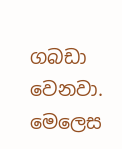ගබඩා වෙනවා. මෙලෙස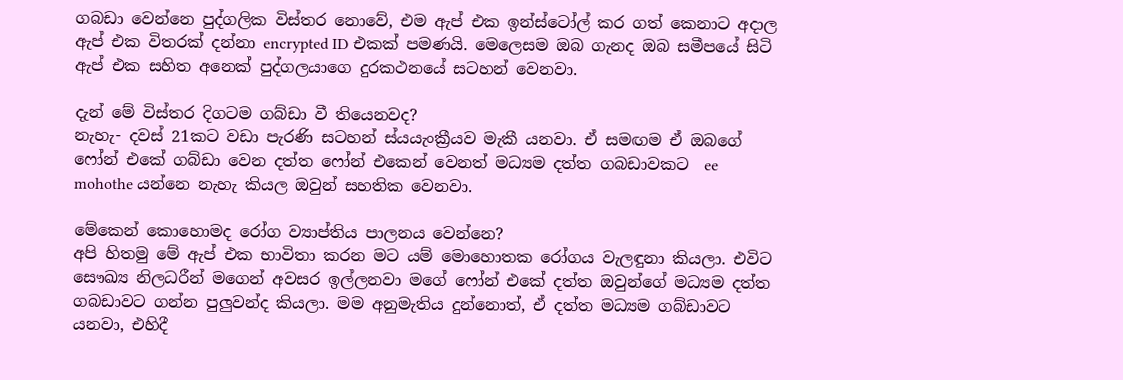ගබඩා වෙන්නෙ පුද්ගලික විස්තර නොවේ, එම ඇප් එක ඉන්ස්ටෝල් කර ගත් කෙනාට අදාල ඇප් එක විතරක් දන්නා encrypted ID එකක් පමණයි. මෙලෙසම ඔබ ගැනද ඔබ සමීපයේ සිටි ඇප් එක සහිත අනෙක් පුද්ගලයාගෙ දුරකථන‍යේ සටහන් වෙනවා.

දැන් මේ විස්තර දිගටම ගබ්ඩා වී තියෙනවද?
නැහැ- දවස් 21කට වඩා පැරණි සටහන් ස්යයැංක්‍රීයව මැකී යනවා. ඒ සමඟම ඒ ඔබගේ ෆෝන් එකේ ගබ්ඩා වෙන දත්ත ෆෝන් එකෙන් වෙනත් මධ්‍යම දත්ත ගබඩාවකට  ee mohothe යන්නෙ නැහැ කියල ඔවුන් සහතික වෙනවා.

මේකෙන් කොහොමද රෝග ව්‍යාප්තිය පාලනය වෙන්නෙ?
අපි හිතමු මේ ඇප් එක භාවිතා කරන මට යම් මොහොතක රෝගය වැලඳුනා කියලා. එවිට සෞඛ්‍ය නිලධරීන් මගෙන් අවසර ඉල්ලනවා මගේ ෆෝන් එකේ දත්ත ඔවුන්ගේ මධ්‍යම දත්ත ගබඩාවට ගන්න පුලුවන්ද කියලා. මම අනුමැතිය දුන්නොත්, ඒ දත්ත මධ්‍යම ගබ්ඩාවට යනවා, එහිදී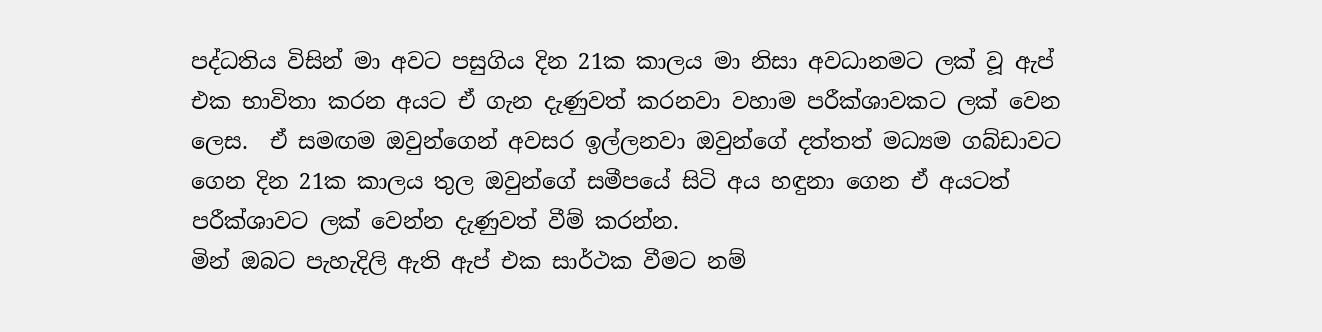පද්ධතිය විසින් මා අවට පසුගිය දින 21ක කාලය මා නිසා අවධානමට ලක් වූ ඇප් එක භාවිතා කරන අයට ඒ ගැන දැණුවත් කරනවා වහාම පරීක්ශාවකට ලක් වෙන ලෙස.  ඒ සමඟම ඔවුන්ගෙන් අවසර ඉල්ලනවා ඔවුන්ගේ දත්තත් මධ්‍යම ගබ්ඩාවට ගෙන දින 21ක කාලය තුල ඔවුන්ගේ සමීපයේ සිටි අය හඳුනා ගෙන ඒ අයටත් පරීක්ශාවට ලක් වෙන්න දැණුවත් වීම් කරන්න.
මින් ඔබට පැහැදිලි ඇති ඇප් එක සාර්ථක වීමට නම්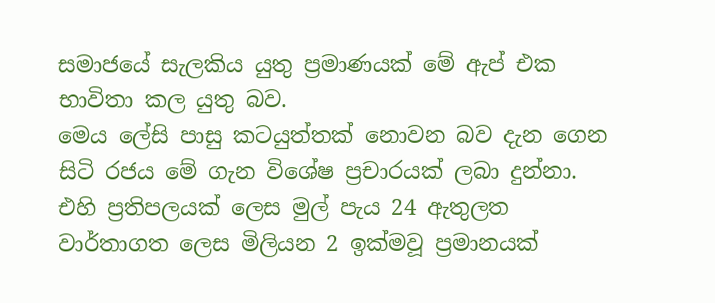සමාජයේ සැලකිය යුතු ප්‍රමාණයක් මේ ඇප් එක භාවිතා කල යුතු බව.
මෙය ලේසි පාසු කටයුත්තක් නොවන බව දැන ගෙන සිටි රජය මේ ගැන විශේෂ ප්‍රචාරයක් ලබා දුන්නා. එහි ප්‍රතිපලයක් ලෙස මුල් පැය 24 ඇතුලත වාර්තාගත ලෙස මිලියන 2 ඉක්මවූ ප්‍රමානයක්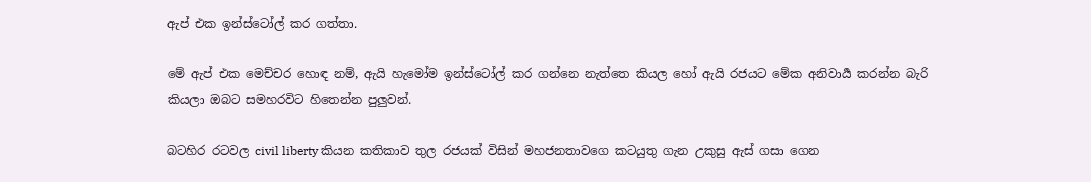ඇප් එක ඉන්ස්ටෝල් කර ගත්තා.

මේ ඇප් එක මෙච්චර හොඳ නම්, ඇයි හැමෝම ඉන්ස්ටෝල් කර ගන්නෙ නැත්තෙ කියල හෝ ඇයි රජයට මේක අනිවාර්‍ය කරන්න බැරි කියලා ඔබට සමහරවිට හිතෙන්න පුලුවන්.

බටහිර රටවල civil liberty කියන කතිකාව තුල රජයක් විසින් මහජනතාවගෙ කටයුතු ගැන උකුසු ඇස් ගසා ගෙන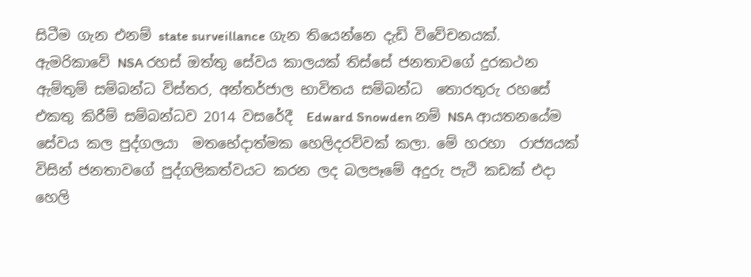සිටීම ගැන එනම් state surveillance ගැන තියෙන්නෙ දැඩි විවේචනයක්.
ඇම‍රිකාවේ NSA රහස් ඔත්තු සේවය ‍කාලයක් තිස්සේ ජනතාවගේ දුරකථන ඇම්තුම් සම්බන්ධ විස්තර, අන්තර්ජාල භාවිතය සම්බන්ධ  තොරතුරු රහසේ එකතු කිරීම් සම්බන්ධව 2014 වසරේදී  Edward Snowden නම් NSA ආයතනයේම සේවය කල පුද්ගලයා  මතභේදාත්මක හෙලිද‍රව්වක් කලා. මේ හරහා  රාජ්‍යයක් විසින් ජනතාවගේ පුද්ගලිකත්වයට කරන ලද බලපෑමේ අදුරු පැථි කඩක් එදා හෙලි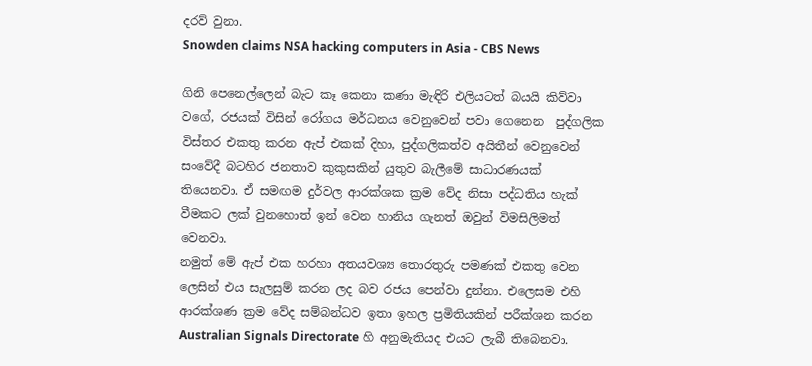දරව් වුනා.
Snowden claims NSA hacking computers in Asia - CBS News

ගිනි පෙනෙල්ලෙන් බැට කෑ කෙනා කණා මැඳිරි එලියටත් බයයි කිව්වා වගේ, රජයක් විසින් රෝගය මර්ධනය වෙනුවෙන් පවා ගෙනෙන  පුද්ගලික විස්තර එකතු කරන ඇප් එකක් දිහා, පුද්ගලිකත්ව අයිතීන් වෙනුවෙන් සංවේදී බටහිර ජනතාව කුකුසකින් යුතුව බැලීමේ සාධාරණ‍යක් තියෙනවා. ඒ සමඟම දුර්වල ආරක්ශක ක්‍රම වේද නිසා පද්ධතිය හැක් වීමකට ලක් වුනහොත් ඉන් වෙන හානිය ගැනත් ඔවුන් විමසිලිමත් වෙනවා.
නමුත් මේ ඇප් එක හරහා අත‍යවශ්‍ය තොරතුරු පමණක් එකතු වෙන ලෙසින් එය සැලසුම් කරන ලද බව රජය පෙන්වා දුන්නා. එලෙසම එහි ආරක්ශණ ක්‍රම වේද සම්බන්ධව ඉතා ඉහල ප්‍රමිතියකින් පරීක්ශන කරන Australian Signals Directorate හි අනුමැතියද එයට ලැබී තිබෙනවා.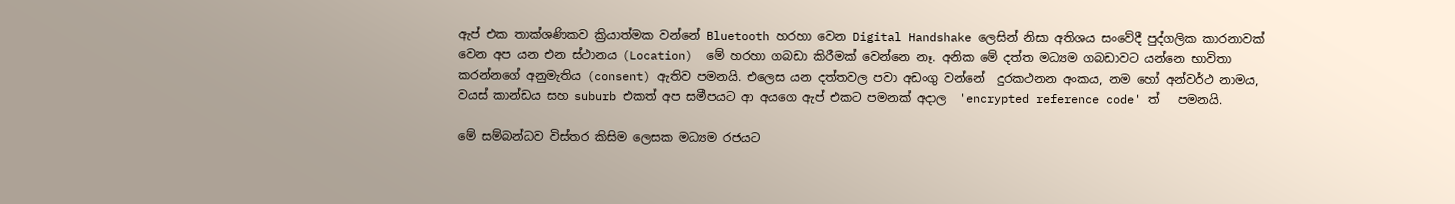ඇප් එක තාක්ශණිකව ක්‍රියාත්මක වන්නේ Bluetooth හරහා වෙන Digital Handshake ලෙසින් නිසා අතිශය සංවේදී පුද්ගලික කාරනාවක් වෙන අප යන එන ස්ථානය (Location)  මේ හරහා ගබඩා කිරීමක් වෙන්නෙ නෑ. අනික මේ දත්ත මධ්‍යම ගබඩාවට යන්නෙ භාවිතා කරන්නගේ අනුමැතිය (consent) ඇතිව පමනයි. එලෙස යන දත්තවල පවා අඩංගු වන්නේ  දුරකථනන අංකය, නම හෝ අන්වර්ථ නාමය, වයස් කාන්ඩය සහ suburb එකත් අප සමීපයට ආ අයගෙ ඇප් එකට පමනක් අදාල  'encrypted reference code' ත්   පමනයි.

මේ සම්බන්ධව විස්තර කිසිම ලෙසක මධ්‍යම රජයට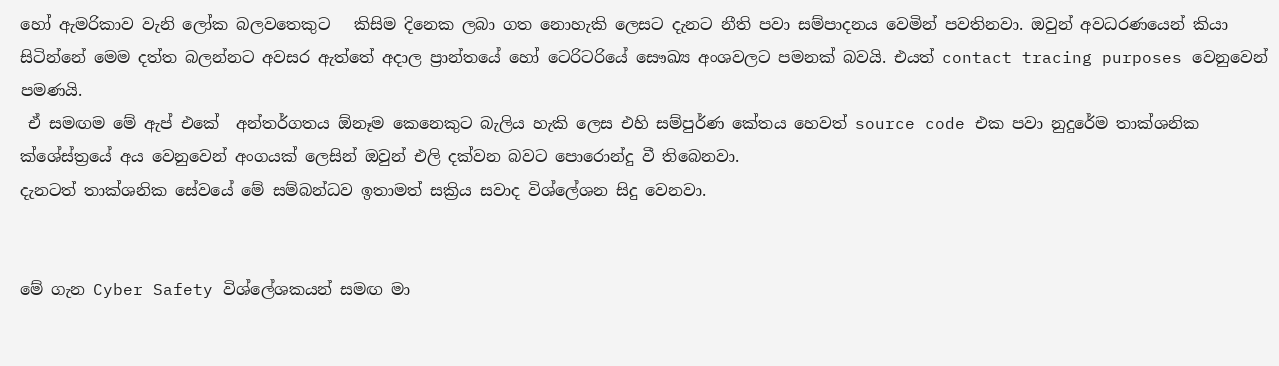හෝ ඇමරිකාව වැනි ලෝක බලවතෙකුට   කිසිම දිනෙක ලබා ගත නොහැකි ලෙසට දැනට නීති පවා සම්පාදනය වෙමින් පවතිනවා. ඔවුන් අවධරණයෙන් කියා සිටින්නේ මෙම දත්ත බලන්නට අවසර ඇත්තේ අදාල ප්‍රාන්තයේ හෝ ටෙරිටරියේ සෞඛ්‍ය අංශවලට පමනක් බවයි. එයත් contact tracing purposes වෙනුවෙන් පමණයි.
 ඒ සමඟම මේ ඇප් එකේ  අන්තර්ගතය ඕනෑම කෙනෙකුට බැලිය හැකි ලෙස එහි සම්පුර්ණ කේතය හෙවත් source code එක පවා නුදුරේම තාක්ශනික ක්ශේස්ත්‍රයේ අය වෙනුවෙන් අංගයක් ලෙසින් ඔවුන් එලි දක්වන බවට පොරොන්දු වී තිබෙනවා.
දැනටත් තාක්ශනික සේවයේ මේ සම්බන්ධව ඉතාමත් සක්‍රිය සවාද විශ්ලේශන සිදු වෙනවා.


මේ ගැන Cyber Safety විශ්ලේශකයන් සමඟ මා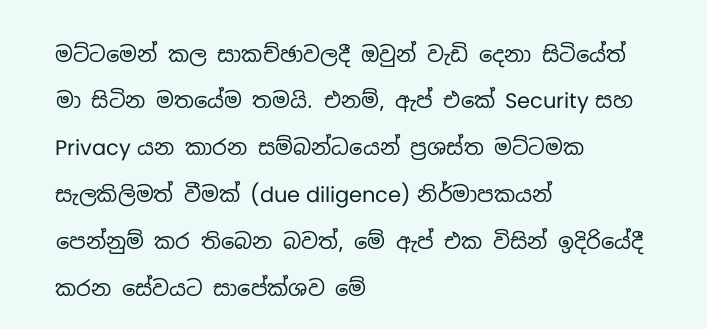මට්ටමෙන් කල සාකච්ඡාවලදී ඔවුන් වැඩි දෙනා සිටියේත් මා සිටින මතයේම තමයි. එනම්, ඇප් එකේ Security සහ Privacy යන කාරන සම්බන්ධයෙන් ප්‍රශස්ත මට්ටමක සැලකිලිමත් වීමක් (due diligence) නිර්මාපකයන් පෙන්නුම් කර තිබෙන බවත්, මේ ඇප් එක විසින් ඉදිරියේදී කරන සේවයට සාපේක්ශව මේ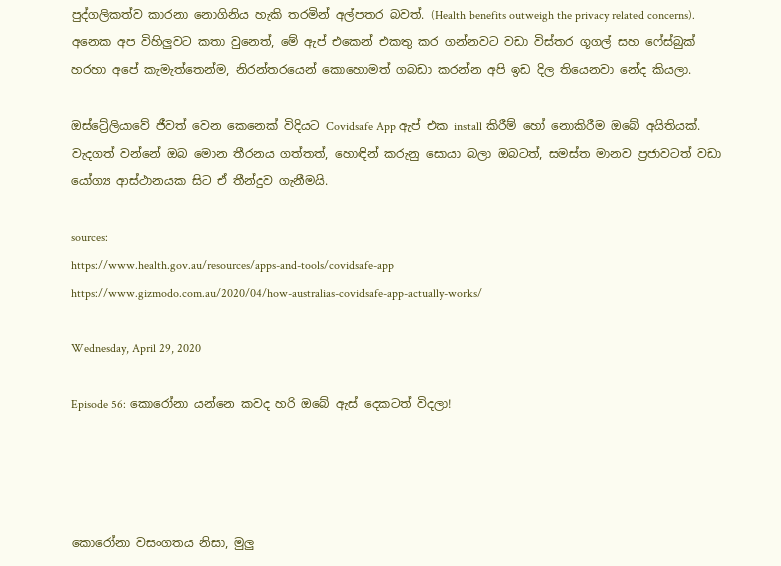පුද්ගලිකත්ව කාරනා නොගිනිය හැකි තරමින් අල්පතර බවත්. (Health benefits outweigh the privacy related concerns).
අනෙක අප විහිලුවට කතා වුනෙත්, මේ ඇප් එකෙන් එකතු කර ගන්නවට වඩා විස්තර ගූගල් සහ ෆේස්බුක් හරහා අපේ කැමැත්තෙන්ම, නිරන්තරයෙන් කොහොමත් ගබඩා කරන්න අපි ඉඩ දිල තියෙනවා නේද කියලා.

ඔස්ට්‍රේලියාවේ ජීවත් වෙන කෙනෙක් විදියට Covidsafe App ඇප් එක install කිරීම් හෝ නොකිරීම ඔබේ අයිතියක්. වැදගත් වන්නේ ඔබ මොන තීරනය ගත්තත්, හොඳින් කරුනු සොයා බලා ඔබටත්, සමස්ත මානව ප්‍රජාවටත් වඩා යෝග්‍ය ආස්ථානයක සිට ඒ තීන්දුව ගැනීමයි.

sources:
https://www.health.gov.au/resources/apps-and-tools/covidsafe-app
https://www.gizmodo.com.au/2020/04/how-australias-covidsafe-app-actually-works/

Wednesday, April 29, 2020

Episode 56: කොරෝනා යන්නෙ කවද හරි ඔබේ ඇස් දෙකටත් විදලා!




කොරෝනා වසංගතය නිසා, මුලු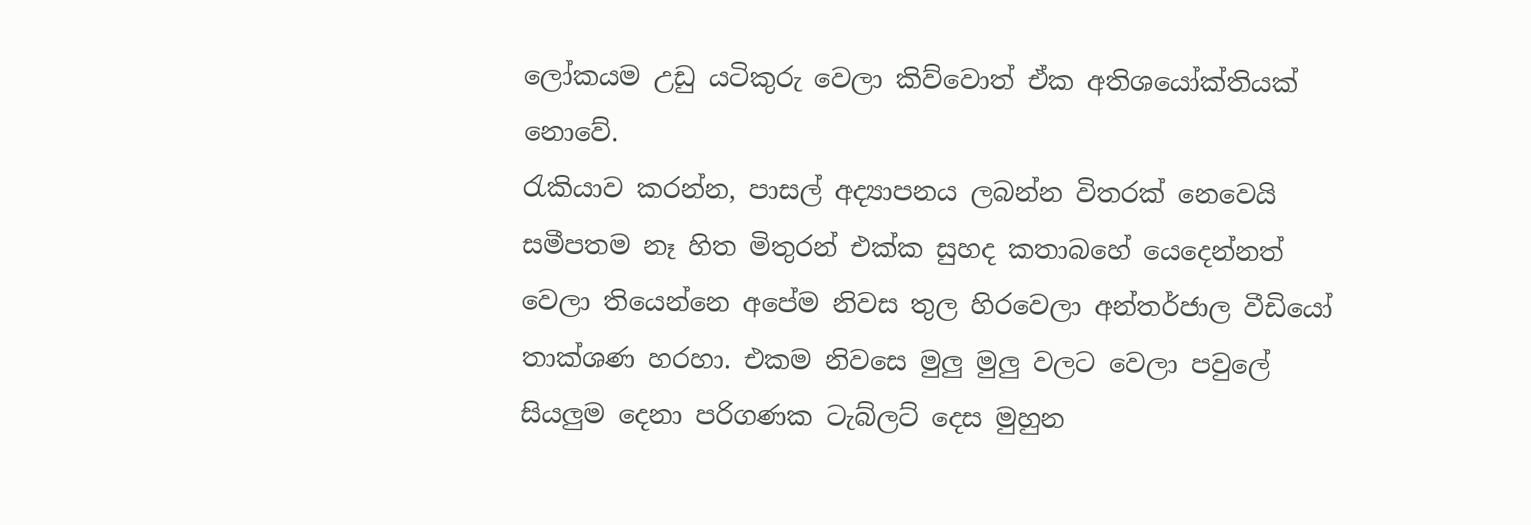ලෝකයම උඩු යටිකුරු වෙලා කිව්වොත් ඒක අතිශයෝක්තියක් නොවේ.
රැකියාව කරන්න, පාසල් අද්‍යාපනය ලබන්න විතරක් නෙවෙයි සමීපතම නෑ හිත මිතුරන් එක්ක සුහද කතාබහේ යෙදෙන්නත් වෙලා තියෙන්නෙ අපේම නිවස තුල හිරවෙලා අන්තර්ජාල වීඩියෝ තාක්ශණ හරහා. එකම නිවසෙ මුලු මුලු වලට වෙලා පවුලේ  සියලුම දෙනා පරිගණක ටැබ්ලට් දෙස මුහුන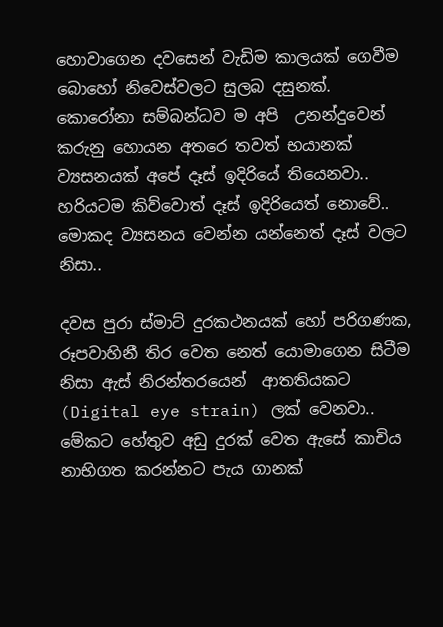හොවාගෙන දවසෙන් වැඩිම කාලයක් ගෙවීම බොහෝ නිවෙස්වලට සුලබ දසුනක්.
කොරෝනා සම්බන්ධව ම අපි  උනන්දුවෙන් කරුනු හොයන අතරෙ තවත් භයානක් ව්‍යසනයක් අපේ දෑස් ඉදි‍රියේ තියෙනවා.. හරියටම කිව්වොත් දෑස් ඉදිරියෙත් නොවේ.. මොකද ව්‍යසනය වෙන්න යන්නෙත් දෑස් වලට නිසා..

දවස පුරා ස්මාට් දුරකථනයක් හෝ පරිගණක, රූපවාහිනී තිර වෙත නෙත් යොමාගෙන සිටීම නිසා ඇස් නිරන්තරයෙන්  ආතතියකට (Digital eye strain) ලක් වෙනවා.. මේකට හේතුව අඩු දුරක් වෙත ඇසේ කාචිය නාභිගත කරන්නට පැය ගානක්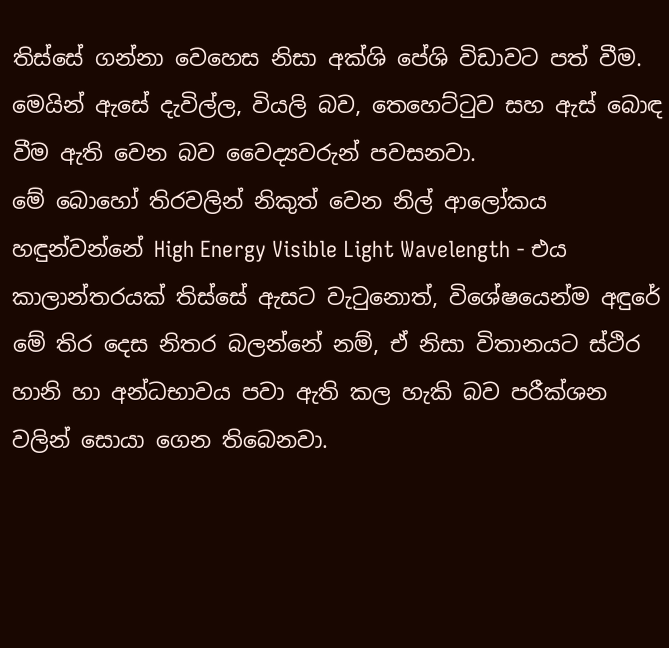තිස්සේ ගන්නා වෙහෙස නිසා අක්ශි පේශි විඩාවට පත් වීම.  මෙයින් ඇසේ දැවිල්ල, වියලි බව, තෙහෙට්ටුව සහ ඇස් බොඳ වීම ඇති වෙන බව වෛද්‍යවරුන් පවසනවා.
මේ බොහෝ තිරවලින් නිකුත් වෙන නිල් ආලෝකය හඳුන්වන්නේ High Energy Visible Light Wavelength - එය කාලාන්තරයක් තිස්සේ ඇසට වැටුනොත්, විශේෂයෙන්ම අඳුරේ මේ තිර දෙස නිතර බලන්නේ නම්, ඒ නිසා විතානයට ස්ථිර හානි හා අන්ධභාවය පවා ඇති කල හැකි බව පරීක්ශන වලින් සොයා ගෙන තිබෙනවා.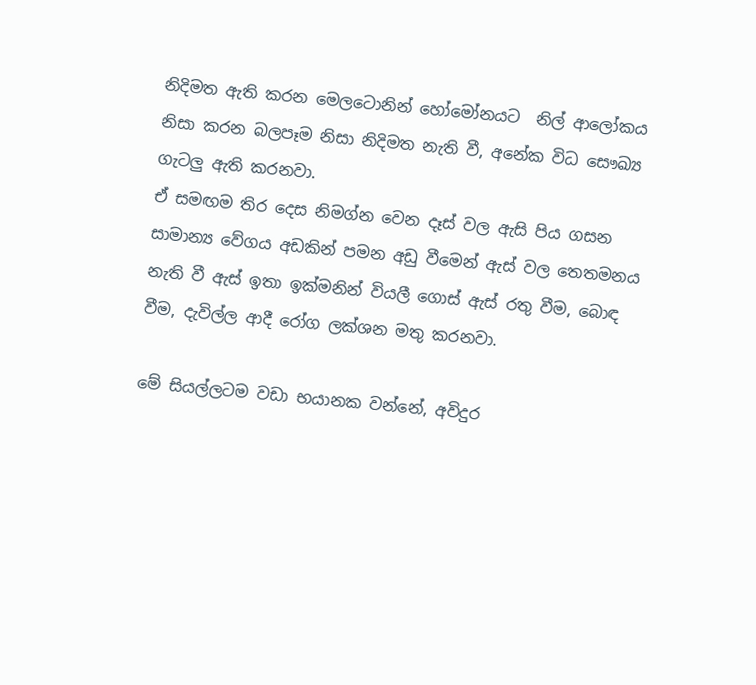නිදිමත ඇති කරන මෙලටොනින් හෝමෝනයට  නිල් ආලෝකය නිසා කරන බලපෑම නිසා නිදිමත නැති වී, අනේක විධ සෞඛ්‍ය ගැටලු ඇති කරනවා.
ඒ සමඟම ති‍ර දෙස නිමග්න වෙන දෑස් වල ඇසි පිය ගසන සාමාන්‍ය වේගය අඩකින් පමන අඩු වීමෙන් ඇස් වල තෙතමනය නැති වී ඇස් ඉතා ඉක්මනින් වියලී ගොස් ඇස් රතු වීම, බොඳ වීම, දැවිල්ල ආදී රෝග ලක්ශන මතු කරනවා.

මේ සියල්ලටම වඩා භයානක වන්නේ, අවිදුර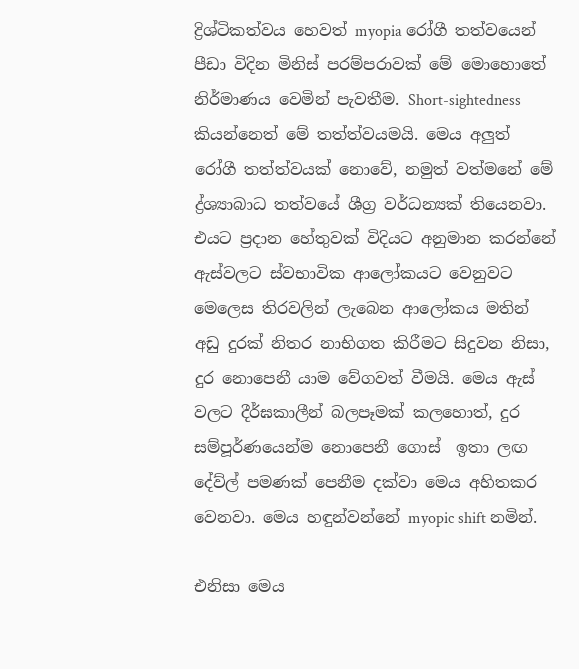ද්‍රිශ්ටිකත්වය හෙවත් myopia රෝගී තත්වයෙන් පීඩා විදින මිනිස් පරම්පරාවක් මේ මොහොතේ නිර්මාණය වෙමින් පැවතීම. Short-sightedness කියන්නෙත් මේ තත්ත්වයමයි. මෙය අලුත් රෝගී තත්ත්වයක් නොවේ, නමුත් වත්මනේ මේ ද්‍ර්ශ්‍යාබාධ තත්වයේ ශීග්‍ර වර්ධන්‍යක් තියෙනවා.
එයට ප්‍රදාන හේතුවක් විදියට අනුමාන කරන්නේ ඇස්වලට ස්වභාවික ආලෝකයට වෙනුවට මෙලෙස තිරවලින් ලැබෙන ආලෝකය මතින් අඩු දුරක් නිතර නාභිගත කිරීමට සිදුවන නිසා, දුර නොපෙනී යාම වේගවත් වීමයි. මෙය ඇස් වලට දීර්ඝකාලීන් බලපෑමක් කලහොත්, දුර සම්පූර්ණයෙන්ම නොපෙනී ගොස්  ඉතා ලඟ දේව්ල් පමණක් පෙනීම දක්වා මෙය අහිතකර වෙනවා. මෙය හඳුන්වන්නේ myopic shift නමින්.

එනිසා මෙය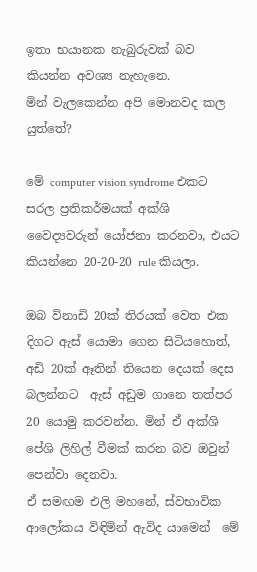ඉතා භයානක නැබුරුවක් බව කියන්න අවශ්‍ය නැහැනෙ.
මින් වැලකෙන්න අපි මොනවද කල යුත්තේ?

මේ computer vision syndrome එකට සරල ප්‍රතිකර්මයක් අක්ශි වෛද්‍යවරුන් යෝජනා කරනවා, එයට කියන්නෙ 20-20-20 rule කියලා.

ඔබ විනාඩි 20ක් තිරයක් වෙත එක දිගට ඇස් යොමා ගෙන සිටියහොත්, අඩි 20ක් ඈතින් තියෙන දෙයක් දෙස බලන්නට  ඇස් අඩුම ගානෙ තත්පර 20 යොමු කරවන්න. මින් ඒ අක්ශි පේශි ලිහිල් වීමක් කරන බව ඔවුන් පෙන්වා දෙනවා.
ඒ සමඟම එලි මහනේ, ස්වභාවික ආලෝකය විඳිමින් ඇවිද යාමෙන්  මේ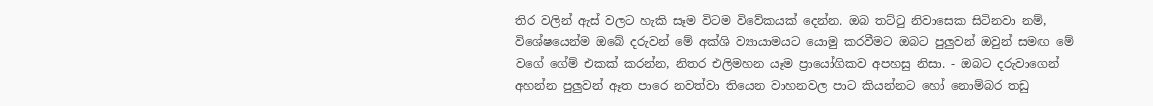තිර වලින් ඇස් වලට හැකි සෑම විටම විවේකයක් දෙන්න. ඔබ තට්ටු නිවාසෙක සිටිනවා නම්, විශේෂයෙන්ම ඔබේ දරුවන් මේ අක්ශි ව්‍යායාමයට යොමු කරවීමට ඔබට පුලුවන් ඔවුන් සමඟ මේ වගේ ගේම් එකක් කරන්න, නිතර එලිමහන යෑම ප්‍රායෝගිකව අපහසු නිසා. - ඔබට දරුවාගෙන් අහන්න පුලුවන් ඈත පාරෙ නවත්වා තියෙන වාහනවල පාට කියන්නට හෝ නොම්බර තඩු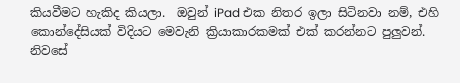කියවීමට හැකිද කි‍යලා.  ඔවුන් iPad එක නිතර ඉලා සිටිනවා නම්, එහි කොන්දේසියක් විදියට මෙවැනි ක්‍රියාකාරකමක් එක් කරන්නට පුලුවන්.
නිවසේ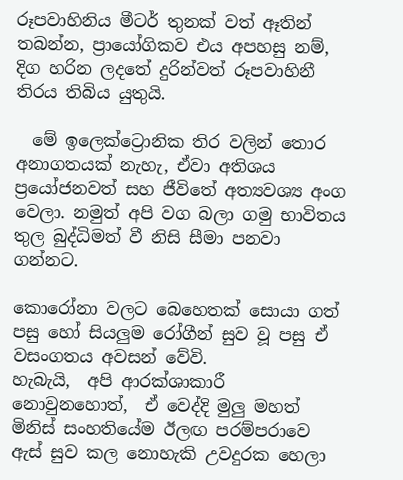රූපවාහිනිය මීටර් තුනක් වත් ඈතින් තබන්න, ප්‍රායෝගිකව එය අපහසු නම්, දිග හරින ලදතේ දුරින්වත් රූපවාහිනී තිරය තිබිය යුතුයි.

  මේ ඉලෙක්ට්‍රොනික තිර වලින් තොර අනාගත‍යක් නැහැ, ඒවා අතිශය ප්‍රයෝජනවත් සහ ජීවිතේ අත්‍යවශ්‍ය අංග වෙලා. නමුත් අපි වග බලා ගමු භාවිතය තුල බුද්ධිමත් වී නිසි සීමා පනවා ගන්නට.

කොරෝනා වලට බෙහෙතක් සොයා ගත් පසු හෝ සියලුම රෝගීන් සුව වූ පසු ඒ වසංගතය අවසන් වේවි.
හැබැයි,  අපි ආරක්ශාකාරී නොවුනහොත්,  ඒ වෙද්දි මුලු මහත් මිනිස් සංහතියේම ඊලඟ පරම්පරාවෙ ඇස් සුව කල නොහැකි උවදුරක හෙලා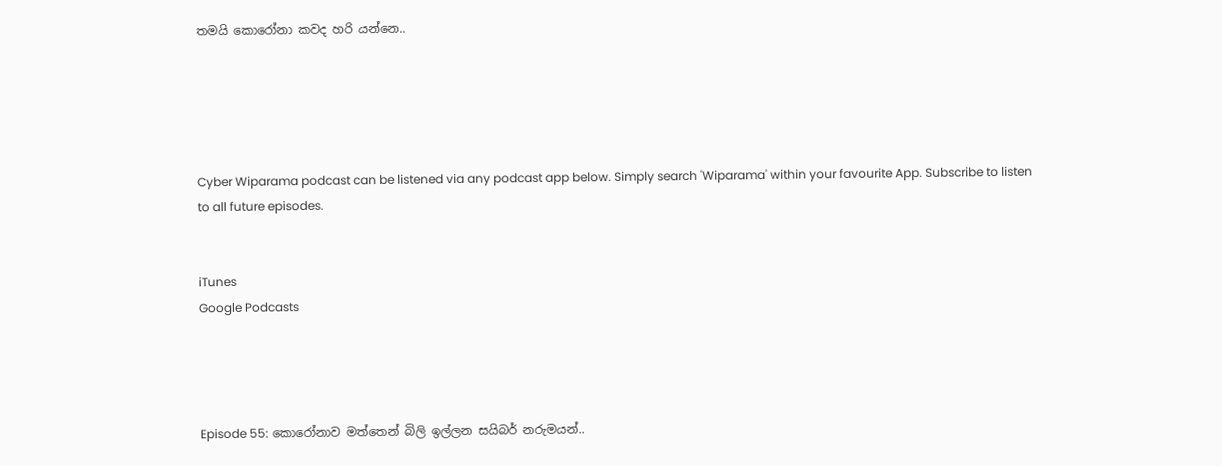තමයි කොරෝනා කවද හරි යන්නෙ..





Cyber Wiparama podcast can be listened via any podcast app below. Simply search 'Wiparama' within your favourite App. Subscribe to listen to all future episodes.


iTunes
Google Podcasts




Episode 55: කොරෝනාව මත්තෙන් බිලි ඉල්ලන සයිබර් නරුමයන්..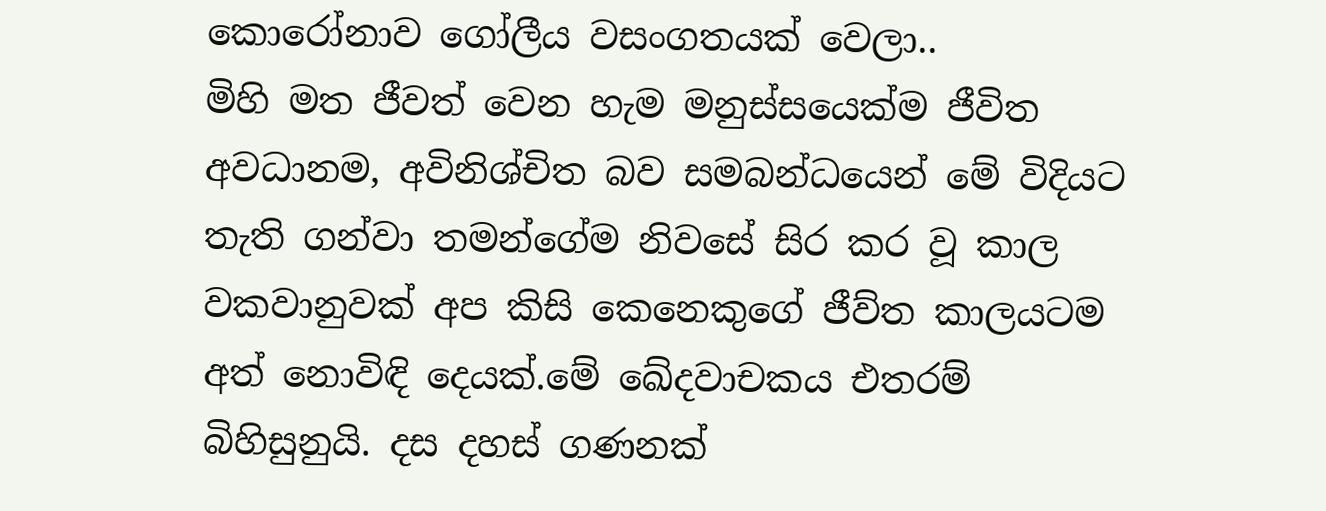කොරෝනාව ගෝලීය වසංගතයක් වෙලා..
මිහි මත ජීවත් වෙන හැම මනුස්සයෙක්ම ජීවිත අවධානම, අවිනිශ්චිත බව සමබන්ධයෙන් මේ විදියට තැති ගන්වා තමන්ගේම නිවසේ සිර කර වූ කාල වකවානුවක් අප කිසි කෙනෙකුගේ ජීව්ත කාලයටම අත් නොවිඳි දෙයක්.මේ ඛේදවාචකය එතරම් බිහිසුනුයි. දස දහස් ගණනක්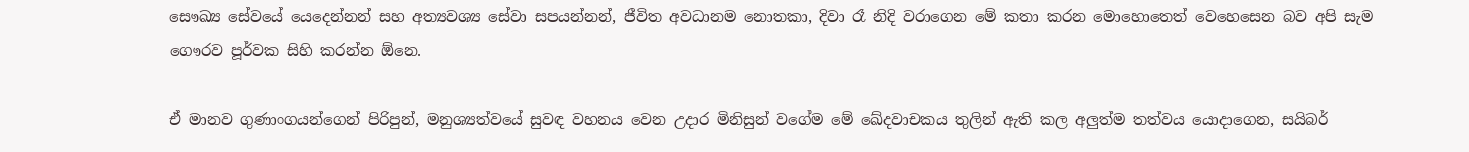සෞඛ්‍ය සේවයේ යෙදෙන්නන් සහ අත්‍යවශ්‍ය සේවා සපයන්නන්, ජීවිත අවධානම නොතකා, දිවා රෑ නිදි වරාගෙන මේ කතා කරන මොහොතෙත් වෙහෙසෙන බව අපි සැම ගෞරව පූර්වක සිහි කරන්න ඕනෙ.

ඒ මානව ගුණාංගයන්ගෙන් පිරිපුන්, මනුශ්‍යත්වයේ සුවඳ වහනය වෙන උදාර මිනිසුන් වගේම මේ ඛේදවාචකය තුලින් ඇති කල අලුත්ම තත්වය යොදාගෙන, සයිබර්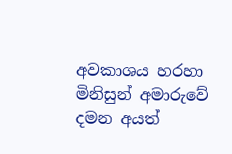අවකාශය හරහා මිනිසුන් අමාරුවේ දමන අයත්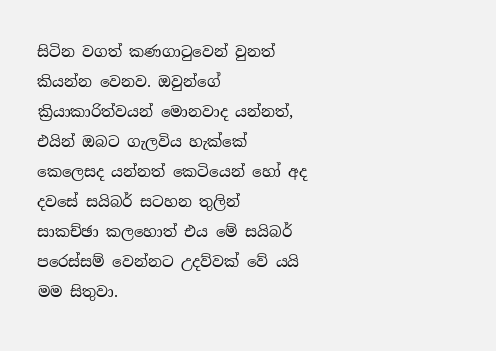සිටින වගත් කණගාටුවෙන් වුනත් කියන්න වෙනව. ඔවුන්ගේ ක්‍රියාකාරිත්වයන් මොනවාද යන්නත්, එයින් ඔබට ගැලවිය හැක්කේ කෙලෙසද යන්නත් කෙටියෙන් හෝ අද දවසේ සයිබර් සටහන තුලින් සාකච්ඡා කලහොත් එය මේ සයිබර් පරෙස්සම් වෙන්නට උදව්වක් වේ යයි මම සිතුවා.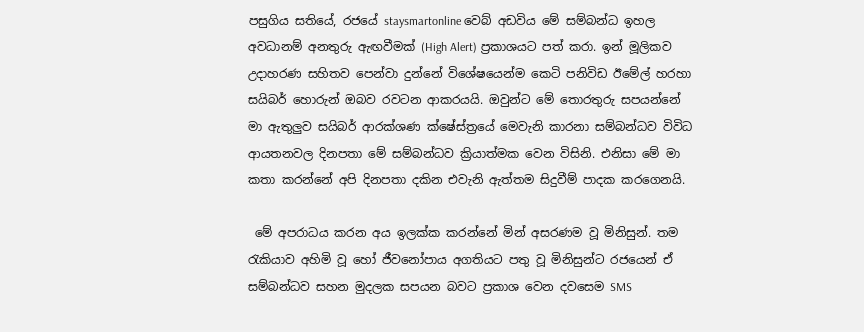පසුගිය සතියේ, රජයේ staysmartonline වෙබ් අඩවිය මේ සම්බන්ධ ඉහල අවධානම් අනතුරු ඇඟවීමක් (High Alert) ප්‍රකාශයට පත් කරා. ඉන් මූලිකව උදාහරණ සහිතව පෙන්වා දුන්නේ විශේෂයෙන්ම කෙටි පනිවිඩ ඊමේල් හරහා සයිබර් හොරුන් ඔබව රවටන ආකරයයි. ඔවුන්ට මේ තොරතුරු සපයන්නේ මා ඇතුලුව සයිබර් ආරක්ශණ ක්ෂේස්ත්‍රයේ මෙවැනි කාරනා සම්බන්ධව විවිධ ආයතනවල දිනපතා මේ සම්බන්ධව ක්‍රියාත්මක වෙන විසිනි. එනිසා මේ මා කතා කරන්නේ අපි දිනපතා දකින එවැනි ඇත්තම සිදුවීම් පාදක කරගෙනයි.

 මේ අපරාධය කරන අය ඉලක්ක කරන්නේ මින් අසරණම වූ මිනිසුන්. තම රැකියාව අහිමි වූ හෝ ජීවනෝපාය අගතියට පතු වූ මිනිසුන්ට රජයෙන් ඒ සම්බන්ධව සහන මුදලක සපයන බවට ප්‍රකාශ වෙන දවසෙම SMS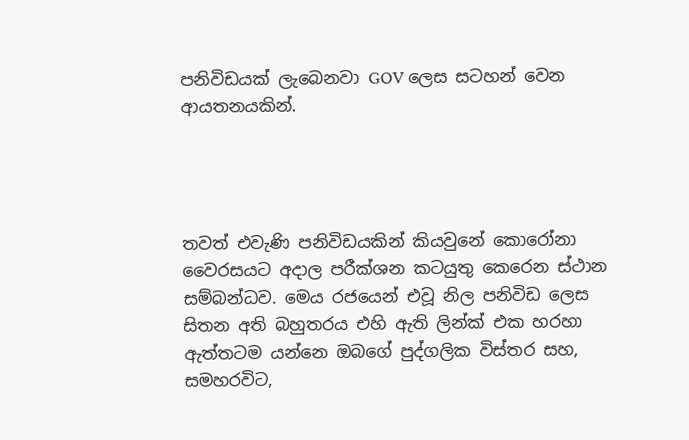පනිවිඩ‍යක් ලැබෙනවා GOV ලෙස සටහන් වෙන ආයතනයකින්.




තවත් එවැණි පනිවිඩයකින් කියවුනේ කොරෝනා වෛරසයට අදාල පරීක්ශන කටයුතු කෙරෙන ස්ථාන සම්බන්ධව. මෙය රජයෙන් එවූ නිල පනිවිඩ ලෙස සිතන අති බහුතරය එහි ඇති ලින්ක් එක හරහා ඇත්තටම යන්නෙ ඔබගේ පුද්ගලික විස්තර සහ, සමහරවිට,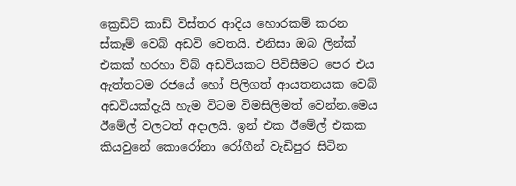ක්‍රෙඩිට් කාඩ් විස්තර ආදිය හොරකම් කරන ස්කෑම් වෙබ් අඩවි වෙතයි. එනිසා ඔබ ලින්ක් එකක් හරහා ව්බ් අඩවියකට පිවිසීමට පෙර එය ඇත්තටම රජයේ හෝ පිලිගත් ආයතනයක වෙබ් අඩවියක්දැයි හැම විටම විමසිලිමත් වෙන්න.මෙය ඊමේල් වලටත් අදාලයි. ඉන් එක ඊමේල් එකක කියවුනේ කොරෝනා රෝගීන් වැඩිපුර සිටින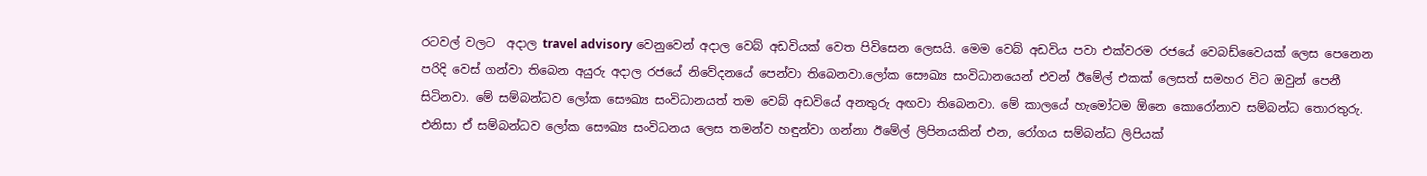රටවල් වලට  අදාල travel advisory වෙනුවෙන් අදාල වෙබ් අඩවියක් වෙත පිවිසෙන ලෙසයි. මෙම වෙබ් අඩවිය පවා එක්වරම රජ‍යේ වෙබඩ්වෛයක් ලෙස පෙනෙන පරිදි වෙස් ගන්වා තිබෙන අයුරු අදාල රජයේ නිවේදනයේ පෙන්වා තිබෙනවා.ලෝක සෞඛ්‍ය සංවිධානයෙන් එවන් ඊමේල් එකක් ලෙසත් සමහර විට ඔවුන් පෙනී සිටිනවා. මේ සම්බන්ධව ලෝක සෞඛ්‍ය සංවිධානයත් තම වෙබ් අඩවියේ අනතුරු අඟවා තිබෙනවා. මේ කාලයේ හැමෝටම ඕනෙ කොරෝනාව සම්බන්ධ තොරතුරු. එනිසා ඒ සම්බන්ධව ලෝක සෞඛ්‍ය සංවිධනය ලෙස තමන්ව හඳුන්වා ගන්නා ඊමේල් ලිපිනයකින් එන, රෝගය සම්බන්ධ ලිපියක්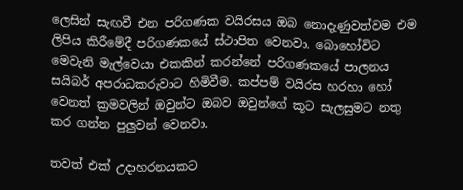ලෙසින් සැඟවී එන පරිගණක වයිරසය ඔබ නොදැණුවත්වම එම ලිපිය කිරීමේදී පරිගණකයේ ස්ථාපිත වෙනවා. බොහෝවිට මෙවැනි මැල්වෙයා එකකින් කරන්නේ පරිගණකයේ පාලනය සයිබර් අපරාධකරුවාට හිමිවීම. කප්පම් වයිරස හරහා හෝ වෙනත් ක්‍රමවලින් ඔවුන්ට ඔබව ඔවුන්ගේ කූට සැලසුමට නතු කර ගන්න පුලුවන් වෙනවා.

තවත් එක් උදාහරනයකට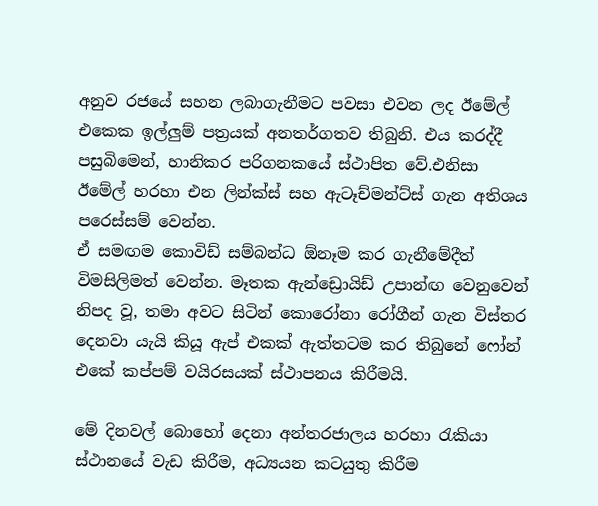අනුව රජයේ සහන ලබාගැනීමට පවසා එවන ලද ඊමේල් එකෙක ඉල්ලුම් පත්‍රයක් අනතර්ගතව තිබුනි. එය කරද්දී පසුබිමෙන්, හානිකර පරිගනකයේ ස්ථාපිත වේ.එනිසා ඊමේල් හරහා එන ලින්ක්ස් සහ ඇටෑච්මන්ට්ස් ගැන අතිශය පරෙස්සම් වෙන්න.
ඒ සමඟම කොවිඩ් සම්බන්ධ ඕනෑම කර ගැනීමේදීත් විමසිලිමත් වෙන්න. මෑතක ඇන්‍ඩ්‍රොයිඩ් උපාන්ඟ වෙනුවෙන් නිපද වූ, තමා අවට සිටින් කොරෝනා රෝගීන් ගැන විස්තර දෙනවා යැයි කියූ ඇප් එකක් ඇත්තටම කර තිබුනේ ෆෝන් එකේ කප්පම් වයිරසයක් ස්ථාපනය කිරීමයි.

මේ දිනවල් බොහෝ දෙනා අන්තරජාලය හරහා රැකියා ස්ථානයේ වැඩ කිරීම, අධ්‍යයන කටයුතු කිරීම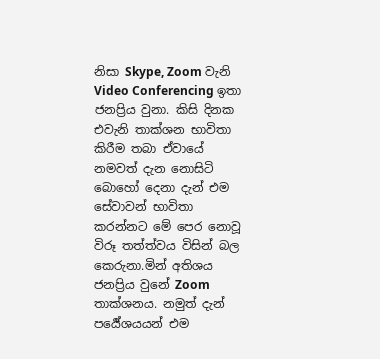නිසා Skype, Zoom වැනි Video Conferencing ඉතා ජනප්‍රිය වුනා. කිසි දිනක එවැනි තාක්ශන භාවිතා කිරීම තබා ඒවායේ නමවත් දැන නොසිටි බොහෝ දෙනා දැන් එම සේවාවන් භාවිතා කරන්නට මේ පෙර නොවූ විරූ තත්ත්වය විසින් බල කෙරුනා.මින් අතිශය ජනප්‍රිය වුනේ Zoom තාක්ශනය. නමුත් දැන් පර්‍යේශයයන් එම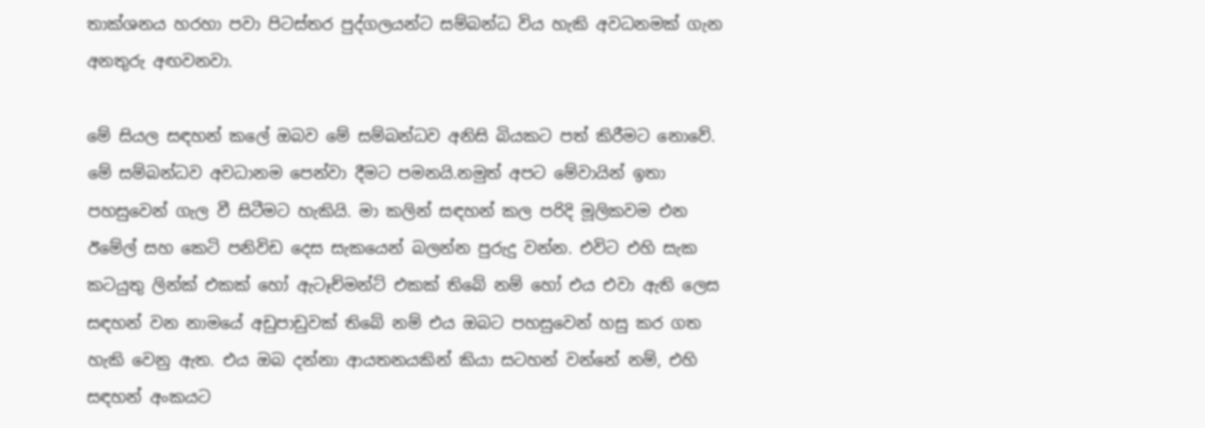තාක්ශනය හරහා පවා පිටස්තර පුද්ගලයන්ට සම්බන්ධ විය හැකි අවධනමක් ගැන අනතුරු අඟවනවා.

මේ සියල සඳහන් කලේ ඔබව මේ සම්බන්ධව අනිසි බියකට පත් කිරීමට නොවේ. මේ සම්බන්ධව අවධානම පෙන්වා දීමට පමනයි.නමුත් අපට මේවායින් ඉතා පහසුවෙන් ගැල වී සිටීමට හැකියි. මා කලින් සඳහන් කල පරිදි මූලිකවම එන ඊමේල් සහ කෙටි පනිවිඩ දෙස සැකයෙන් බලන්න පුරුදු වන්න. එවිට එහි සැක කටයුතු ලින්ක් එකක් හෝ ඇටෑච්මන්ට් එකක් තිබේ නම් හෝ එය එවා ඇති ලෙස සඳහන් වන නාමයේ අඩුපාඩුවක් තිබේ නම් එය ඔබට පහසුවෙන් හසු කර ගත හැකි වෙනු ඇත. එය ඔබ දන්නා ආයතනයකින් කියා සටහන් වන්නේ නම්, එහි සඳහන් අංකයට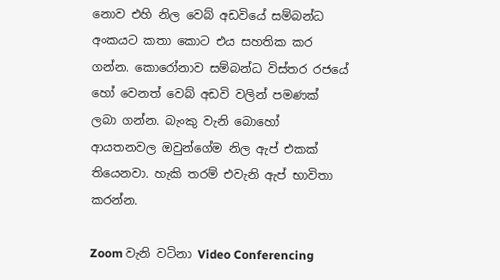නොව එහි නිල වෙබ් අඩවියේ සම්බන්ධ අංකයට කතා කොට එය සහතික කර ගන්න. කොරෝනාව සම්බන්ධ විස්තර රජයේ හෝ වෙනත් වෙබ් අඩවි වලින් පමණක් ලබා ගන්න. බැංකු වැනි බොහෝ ආයතනවල ඔවුන්ගේම නිල ඇප් එකක් තියෙනවා. හැකි තරම් එවැනි ඇප් භාවිතා කරන්න.

Zoom වැනි වටිනා Video Conferencing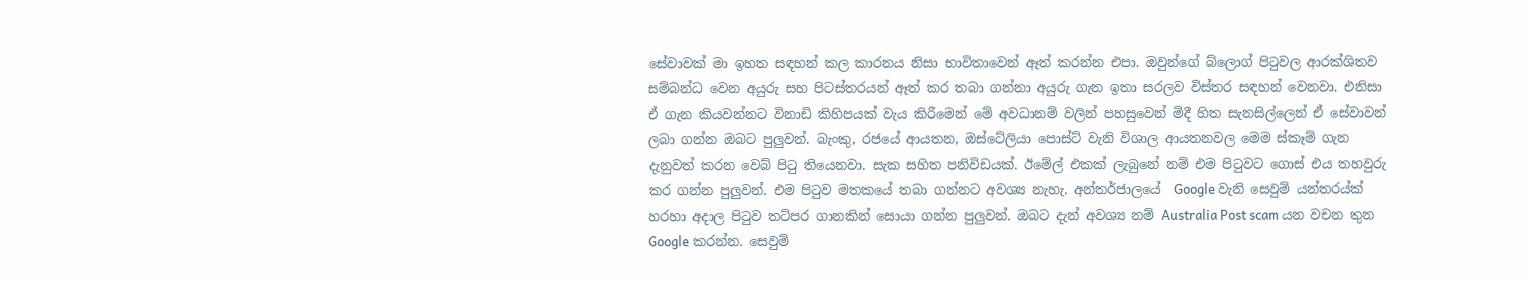සේවාවක් මා ඉහත සඳහන් කල කාරනය නිසා භාවිතාවෙන් ඈත් කරන්න එපා. ඔවුන්ගේ බ්ලොග් පිටුවල ආරක්ශිතව සම්බන්ධ වෙන අයුරු සහ පිටස්තරයන් ඈත් කර තබා ගන්නා අයුරු ගැන ඉතා සරලව විස්තර සඳහන් වෙනවා. එනිසා ඒ ගැන කියවන්නට විනාඩි කිහිපයක් වැය කිරීමෙන් මේ අවධානම් වලින් පහසුවෙන් මිදී හිත සැනසිල්ලෙන් ඒ සේවාවන් ලබා ගන්න ඔබට පුලුවන්. බැංකු, රජයේ ආයතන, ඔස්ටේලියා පොස්ට් වැනි විශාල ආයතනවල මෙම ස්කෑම් ගැන දැනුවත් කරන වෙබ් පිටු තියෙනවා. සැක සහිත පනිවිඩයක්. ඊමේල් එකක් ලැබුනේ නම් එම පිටුවට ගොස් එය තහවුරු කර ගන්න පුලුවන්. එම පිටුව මතකයේ තබා ගන්නට අවශ්‍ය නැහැ. අන්තර්ජාලයේ  Google වැනි සෙවුම් යන්තරය්ක් හරහා අදාල පිටුව තට්පර ගානකින් සොයා ගන්න පුලුවන්. ඔබට දැන් අවශ්‍ය නම් Australia Post scam යන වචන තුන Google කරන්න. සෙවුම්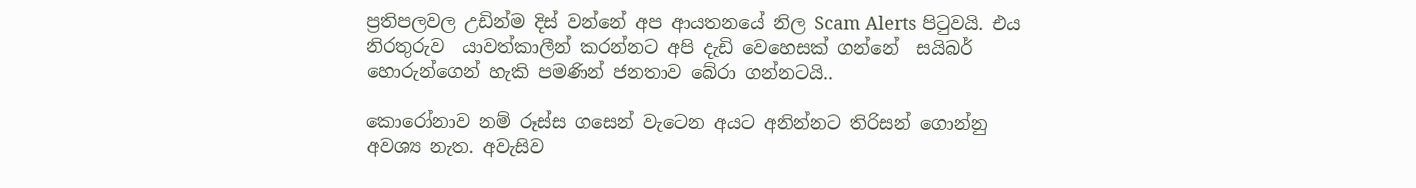ප්‍රතිපලවල උඩින්ම දිස් වන්නේ අප ආයතනයේ නිල Scam Alerts පිටුවයි. එය නිරතුරුව  යාවත්කාලීන් කරන්නට අපි දැඩි වෙහෙසක් ගන්නේ  සයිබර් හොරුන්ගෙන් හැකි පමණින් ජනතාව බේරා ගන්නටයි..

කොරෝනාව නම් රූස්ස ගසෙන් වැටෙන අයට අනින්නට තිරිසන් ගොන්නු අවශ්‍ය නැත. අවැසිව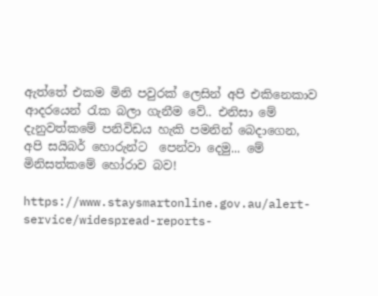ඇත්තේ එකම මිනි පවුරක් ලෙසින් අපි එකිනෙකාව ආදරයෙන් රැක බලා ගැනීම වේ.. එනිසා මේ දැනුවත්කමේ පනිවිඩය හැකි පමනින් බෙදාගෙන, අපි සයිබර් හොරුන්ට  පෙන්වා දෙමු... මේ මිනිසත්කමේ හෝරාව බව!

https://www.staysmartonline.gov.au/alert-service/widespread-reports-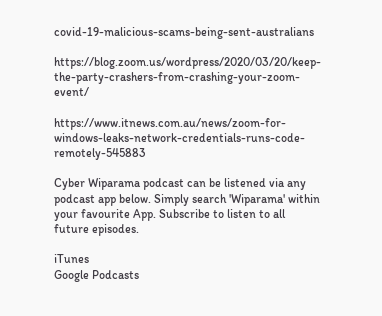covid-19-malicious-scams-being-sent-australians

https://blog.zoom.us/wordpress/2020/03/20/keep-the-party-crashers-from-crashing-your-zoom-event/

https://www.itnews.com.au/news/zoom-for-windows-leaks-network-credentials-runs-code-remotely-545883

Cyber Wiparama podcast can be listened via any podcast app below. Simply search 'Wiparama' within your favourite App. Subscribe to listen to all future episodes.

iTunes
Google Podcasts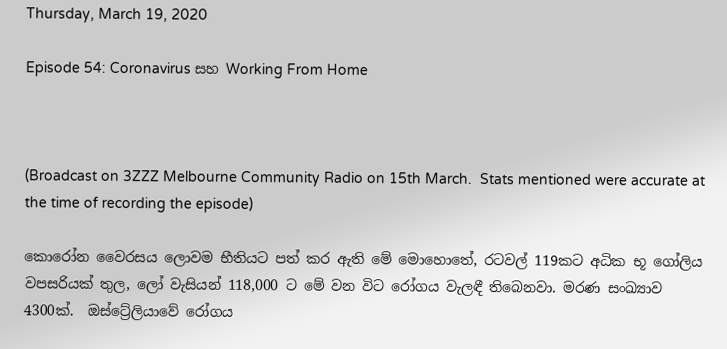Thursday, March 19, 2020

Episode 54: Coronavirus සහ Working From Home



(Broadcast on 3ZZZ Melbourne Community Radio on 15th March.  Stats mentioned were accurate at the time of recording the episode)

කොරෝන වෛරසය ලොවම භීතියට පත් කර ඇති මේ මොහොතේ, රටවල් 119කට අධික භූ ගෝලිය වපසරියක් තුල, ලෝ වැසියන් 118,000 ට මේ වන විට රෝගය වැලඳී තිබෙනවා. මරණ සංඛ්‍යාව 4300ක්.  ඔස්ට්‍රේලියාවේ රෝගය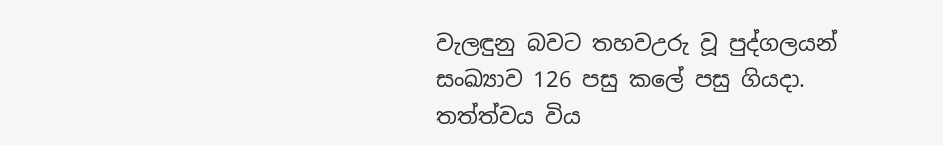වැලඳුනු බවට තහවඋරු වූ පුද්ගලයන් සංඛ්‍යාව 126 පසු කලේ පසු ගියදා. තත්ත්වය විය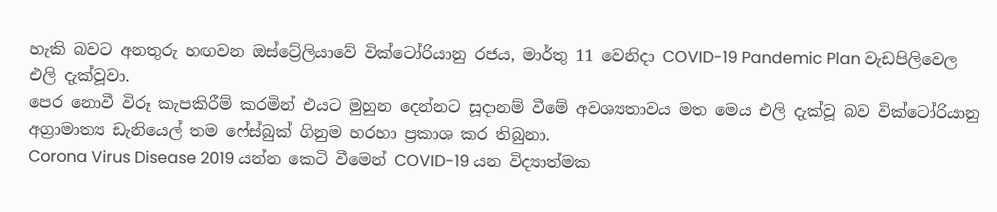හැකි බවට අනතුරු හඟවන ඔස්ට්‍රේලියාවේ වික්ටෝරියානු රජය, මාර්තු 11 වෙනිදා COVID-19 Pandemic Plan වැඩපිලිවෙල එලි දැක්වූවා.
පෙර නොවී විරූ කැපකිරීම් කරමින් එයට මුහුන දෙන්නට සූදානම් වීමේ අවශ්‍යතාවය මත මෙය එලි දැක්වූ බව වික්ටෝරියානු අග්‍රාමාත්‍ය ඩැනියෙල් තම ෆේස්බුක් ගිනුම හරහා ප්‍රකාශ කර තිබුනා.
Corona Virus Disease 2019 යන්න කෙටි වීමෙන් COVID-19 යන විද්‍යාත්මක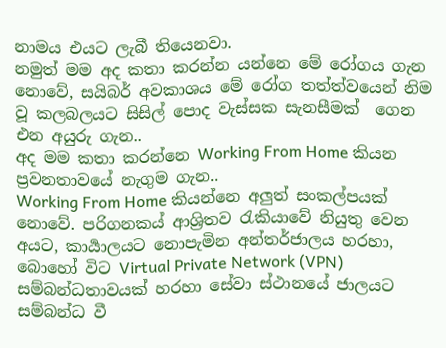නාමය එයට ලැබී තියෙනවා.
නමුත් මම අද කතා කරන්න යන්නෙ මේ රෝගය ගැන නොවේ, සයිබර් අවකාශය මේ රෝග තත්ත්වයෙන් නිම වූ කලබලයට සිසිල් පොද වැස්සක සැනසීමක්  ගෙන එන අයුරු ගැන..
අද මම කතා කරන්නෙ Working From Home කියන ප්‍රවනතාවයේ නැගුම ගැන..
Working From Home කියන්නෙ අලුත් සංකල්පයක් නොවේ. පරිගනකය් ආශ්‍රිතව රැකියාවේ නියුතු වෙන අයට, කාර්‍යාලයට නොපැමින අන්තර්ජාලය හරහා, බොහෝ විට Virtual Private Network (VPN) සම්බන්ධතාවයක් හරහා සේවා ස්ථානයේ ජාලයට සම්බන්ධ වී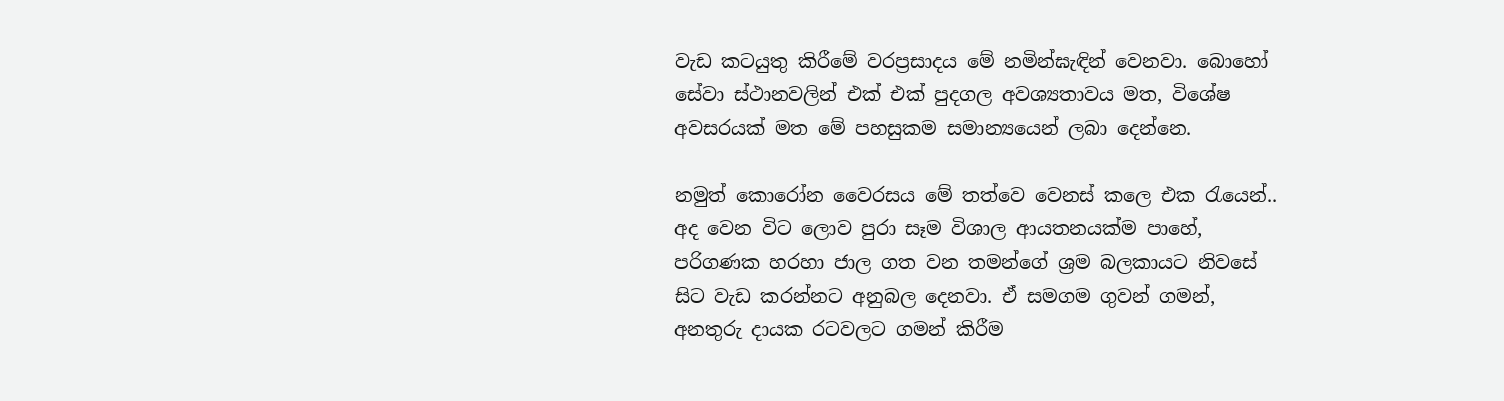වැඩ කටයුතු කිරීමේ වරප්‍රසාදය මේ නමින්ඝැඳින් වෙනවා. බොහෝ සේවා ස්ථානවලින් එක් එක් පුදගල අවශ්‍යතාවය මත, විශේෂ අවසරයක් මත මේ පහසුකම සමාන්‍යයෙන් ලබා දෙන්නෙ.

නමුත් කොරෝන වෛරසය මේ තත්වෙ වෙනස් කලෙ එක රැයෙන්..
අද වෙන විට ලොව පුරා සෑම විශාල ආයතනයක්ම පාහේ, පරිගණක හරහා ජාල ගත වන තමන්ගේ ශ්‍රම බලකායට නිවසේ සිට වැඩ කරන්නට අනුබල දෙනවා. ඒ සමගම ගුවන් ගමන්, අනතුරු දායක රටවලට ගමන් කිරීම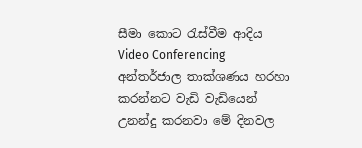සීමා කොට රැස්වීම ආදිය Video Conferencing  අන්තර්ජාල තාක්ශණය හරහා කරන්නට වැඩි වැඩියෙන් උනන්දු කරනවා මේ දිනවල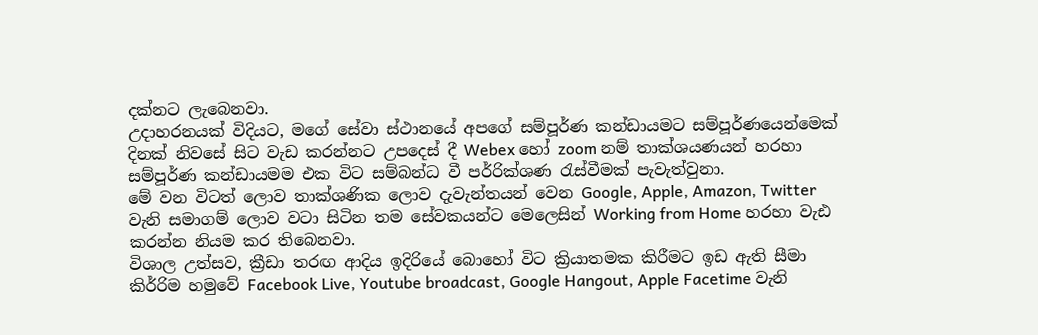දක්නට ලැබෙනවා.
උදාහරනයක් විදියට, මගේ සේවා ස්ථානයේ අපගේ සම්පූර්ණ කන්ඩායමට සම්පූර්ණයෙන්මෙක් දිනක් නිවසේ සිට වැඩ කරන්නට උපදෙස් දී Webex හෝ zoom නම් තාක්ශයණයන් හරහා සම්පූර්ණ කන්ඩායමම එක විට සම්බන්ධ වී පර්‍රික්ශණ රැස්වීමක් පැවැත්වුනා.
මේ වන විටත් ලොව තාක්ශණික ලොව දැවැන්තයන් වෙන Google, Apple, Amazon, Twitter වැනි සමාගම් ලොව වටා සිටින තම සේවකයන්ට මෙලෙසින් Working from Home හරහා වැඪ කරන්න නියම කර තිබෙනවා.
විශාල උත්සව, ක්‍රීඩා තරඟ ආදිය ඉදිරියේ බොහෝ විට ක්‍රියාතමක කිරීමට ඉඩ ඇති සීමා කිර්‍රිම හමුවේ Facebook Live, Youtube broadcast, Google Hangout, Apple Facetime වැනි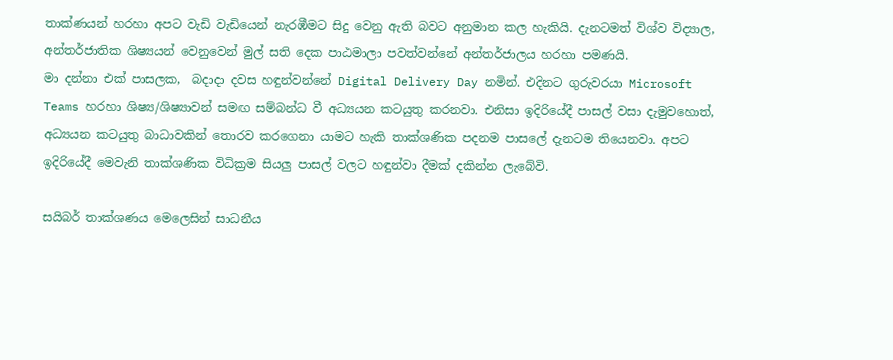තාක්ණයන් හරහා අපට වැඩි වැඩියෙන් නැරඹීමට සිදු වෙනු ඇති බවට අනුමාන කල හැකියි. දැනටමත් විශ්ව විද්‍යාල, අන්තර්ජාතික ශිෂ්‍ය‍යන් වෙනුවෙන් මුල් සති දෙක පාඨමාලා පවත්වන්නේ අන්තර්ජාලය හරහා පමණයි.
මා දන්නා එක් පාසලක,  බදාදා දවස හඳුන්වන්නේ Digital Delivery Day නමින්. එදිනට ගුරුවරයා Microsoft Teams හරහා ශිෂ්‍ය/ශිෂ්‍යාවන් සමඟ සම්බන්ධ වී අධ්‍යයන කටයුතු කරනවා. එනිසා ඉදිරියේදී පාසල් වසා දැමුවහොත්, අධ්‍යයන කටයුතු බාධාවකින් තොරව කරගෙනා යාමට හැකි තාක්ශණික පදනම පාසලේ දැනටම තියෙනවා. අපට ඉදිරියේදී මෙවැනි තාක්ශණික විධික්‍රම සියලු පාසල් වලට හඳුන්වා දීමක් දකින්න ලැබේවි.

සයිබර් තාක්ශණය මෙලෙසින් සාධනීය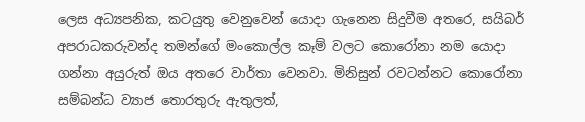ලෙස අධ්‍යපනික, කටයුතු වෙනුවෙන් යොදා ගැනෙන සිදුවීම අතරෙ, සයිබර් අපරාධකරුවන්ද තමන්ගේ මංකොල්ල කෑම් වලට කොරෝනා නම යොදා ගන්නා අයුරුත් ඔය අතරෙ වාර්තා වෙනවා. මිනිසුන් රවටන්නට කොරෝනා සම්බන්ධ ව්‍යාජ තොරතුරු ඇතුලත්,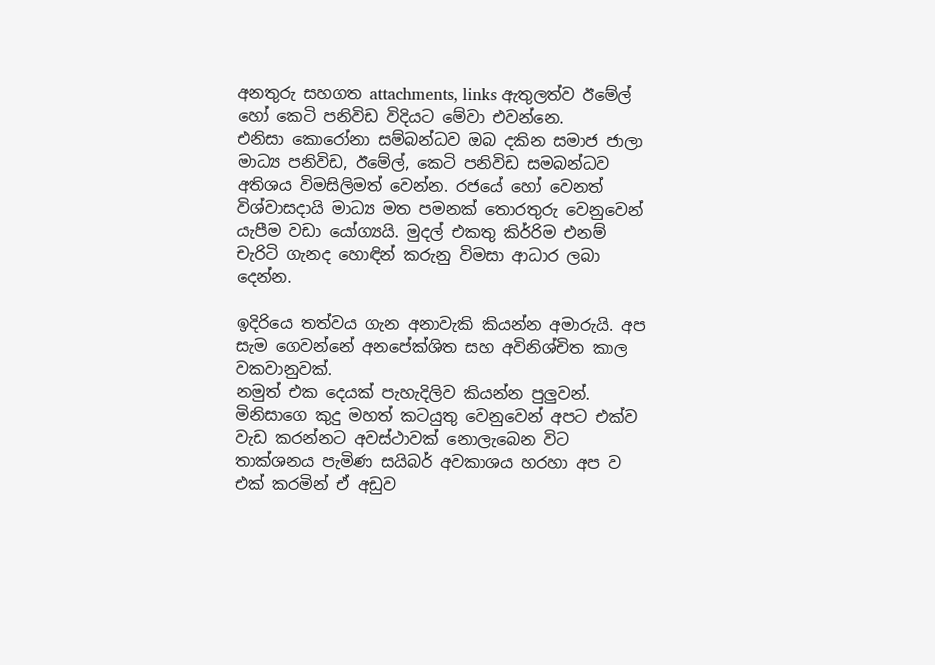අනතුරු සහගත attachments, links ඇතුලත්ව ඊමේල් හෝ කෙටි පනිවිඩ විදියට මේවා එවන්නෙ.
එනිසා කොරෝනා සම්බන්ධව ඔබ දකින සමාජ ජාලා මාධ්‍ය පනිවිඩ, ඊමේල්, කෙටි පනිවිඩ සමබන්ධව අතිශය විමසිලිමත් වෙන්න. රජයේ හෝ වෙනත් විශ්වාසදායි මාධ්‍ය මත පමනක් තොරතුරු වෙනුවෙන් යැපීම වඩා යෝග්‍යයි. මුදල් එකතු කිර්‍රිම එනම් චැරිටි ගැනද හොඳින් කරුනු විමසා ආධාර ලබා දෙන්න.

ඉදිරියෙ තත්වය ගැන අනාවැකි කියන්න අමාරුයි. අප සැම ගෙවන්නේ අනපේක්ශිත සහ අවිනිශ්චිත කාල වකවානුවක්.
නමුත් එක දෙයක් පැහැදිලිව කියන්න පුලුවන්.  මිනිසාගෙ කුදු මහත් කටයුතු වෙනුවෙන් අපට එක්ව වැඩ කරන්නට අවස්ථාවක් නොලැබෙන විට තාක්ශනය පැමිණ සයිබර් අවකාශය හරහා අප ව එක් කරමින් ඒ අඩුව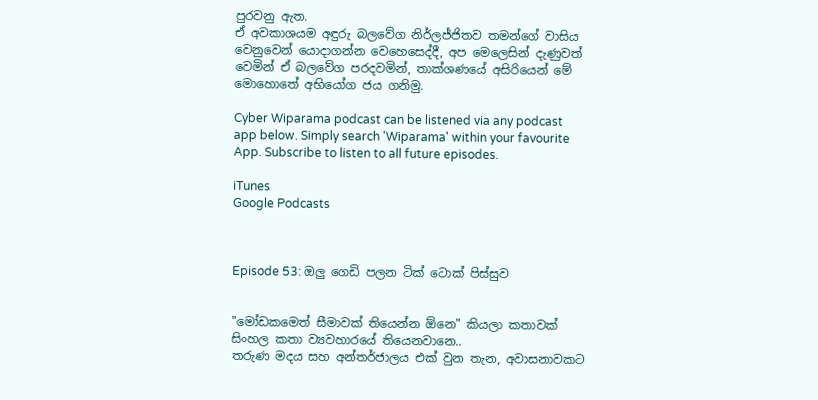පුරවනු ඇත.
ඒ අවකාශයම අඳුරු බලවේග නි‍ර්ලජ්ජිතව තමන්ගේ වාසිය වෙනුවෙන් යොදාගන්න වෙහෙසෙද්දී, අප මෙලෙසින් දැණුවත් වෙමින් ඒ බලවේග පරදවමින්, තාක්ශණයේ අසිරියෙන් මේ මොහොතේ අභියෝග ජය ගනිමු.

Cyber Wiparama podcast can be listened via any podcast app below. Simply search 'Wiparama' within your favourite App. Subscribe to listen to all future episodes.

iTunes
Google Podcasts



Episode 53: ඔලු ගෙඩි පලන ටික් ටොක් පිස්සුව


"මෝඩකමෙත් සීමාවක් තියෙන්න ඕනෙ" කියලා කතාවක් සිංහල කතා ව්‍යවහාරයේ තියෙනවානෙ..
තරුණ මදය සහ අන්තර්ජාලය එක් වුන තැන, අවාසනාවකට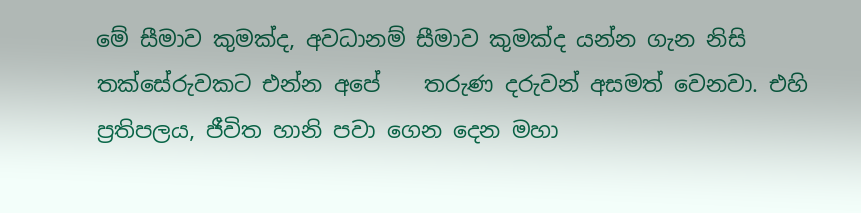මේ සීමාව කුමක්ද, අවධානම් සීමාව කුමක්ද යන්න ගැන නිසි තක්සේරුවකට එන්න අපේ    තරුණ දරුවන් අසමත් වෙනවා. එහි ප්‍රතිපලය, ජීවිත හානි පවා ගෙන දෙන මහා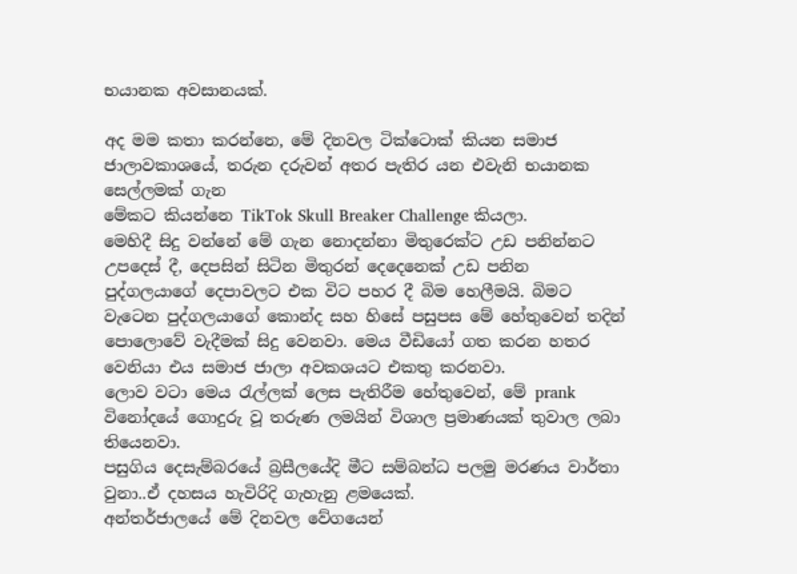භයානක අවසානයක්.

අද මම කතා කරන්නෙ, මේ දිනවල ටික්ටොක් කියන සමාජ ජාලාවකාශ‍යේ, තරුන දරුවන් අතර පැතිර යන එවැනි භයානක සෙල්ලමක් ගැන
මේකට කියන්නෙ TikTok Skull Breaker Challenge කියලා.
මෙහිදී සිදු වන්නේ මේ ගැන නොදන්නා මිතුරෙක්ට උඩ පනින්නට උපදෙස් දී, දෙපසින් සිටින මිතුරන් දෙදෙනෙක් උඩ පනින පුද්ගලයාගේ දෙපාවලට එක විට පහර දී බිම හෙලීමයි. බිමට වැටෙන පුද්ගලයාගේ කොන්ද සහ හිසේ පසුපස මේ හේතුවෙන් තදින් පොලොවේ වැදීමක් සිදු වෙනවා. මෙය වීඩියෝ ගත කරන හතර වෙනියා එය සමාජ ජාලා අවකශයට එකතු කරනවා.
ලොව වටා මෙය රැල්ලක් ලෙස පැතිරීම හේතුවෙන්, මේ prank විනෝදයේ ගොදුරු වූ තරුණ ලමයින් විශාල ප්‍රමාණයක් තුවාල ලබා තියෙනවා.
පසුගිය දෙසැම්බරයේ බ්‍රසීලයේදි මීට සම්බන්ධ පලමු මරණය වාර්තා වුනා..ඒ දහසය හැවිරිදි ගැහැනු ළමයෙක්.
අන්තර්ජාලයේ මේ දිනවල වේගයෙන්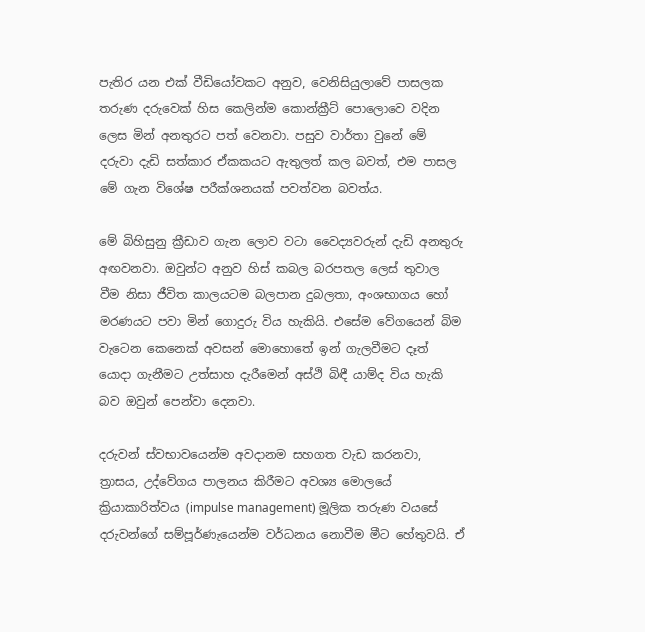පැතිර යන එක් වීඩි‍යෝවකට අනුව, වෙනිසියුලාවේ පාසලක තරුණ දරුවෙක් හිස කෙලින්ම කොන්ක්‍රීට් පොලොවෙ වදින ලෙස මින් අනතුරට පත් වෙනවා. පසුව වාර්තා වුනේ මේ දරුවා දැඩි සත්කාර ඒකකයට ඇතුලත් කල බවත්, එම පාසල මේ ගැන විශේෂ පරීක්ශනයක් පවත්වන බවත්ය.

මේ බිහිසුනු ක්‍රීඩාව ගැන ලොව වටා වෛද්‍යවරුන් දැඩි අනතුරු අඟවනවා. ඔවුන්ට අනුව හිස් කබල බරපතල ලෙස් තුවාල වීම නිසා ජීවිත කාලයටම බලපාන දුබලතා, අංශභාගය හෝ මරණයට පවා මින් ගොදුරු විය හැකියි. එසේම වේගයෙන් බිම වැටෙන කෙනෙක් අවසන් මොහොතේ ඉන් ගැලවීමට දෑත් යොදා ගැනීමට උත්සාහ දැරීමෙන් අස්ථි බිඳී යාම්ද විය හැකි බව ඔවුන් පෙන්වා දෙනවා.

දරුවන් ස්වභාවයෙන්ම අවදානම සහගත වැඩ කරනවා,   ත්‍රාසය, උද්වේගය පාලනය කිරීමට අවශ්‍ය මොලයේ ක්‍රියාකාරිත්වය (impulse management) මූලික තරුණ වයසේ දරුවන්ගේ සම්පූර්ණැයෙන්ම ව‍ර්ධනය නොවීම මීට හේතුවයි. ඒ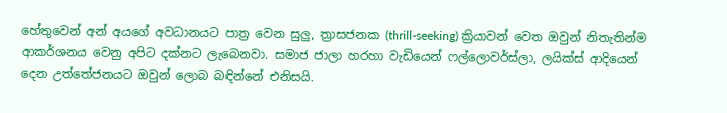හේතුවෙන් අන් අයගේ අවධානයට පාත්‍ර වෙන සුලු, ත්‍රාසජනක (thrill-seeking) ක්‍රියාවන් වෙත ඔවුන් නිතැතින්ම ආකර්ශනය වෙනු අපිට දක්නට ලැබෙනවා. සමාජ ජාලා හරහා වැඩියෙන් ෆල්ලොවර්ස්ලා, ලයික්ස් ආදියෙන් දෙන උත්තේජනයට ඔවුන් ලොබ බඳින්නේ එනිසයි.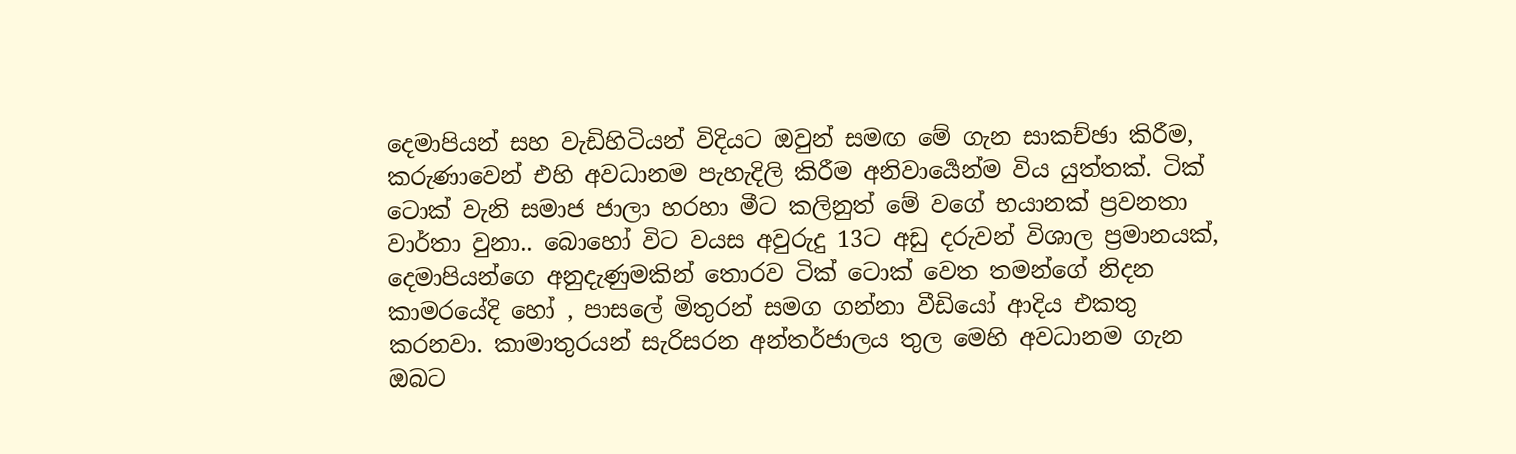දෙමාපියන් සහ වැඩිහිටියන් විදියට ඔවුන් සමඟ මේ ගැන සාකච්ඡා කිරීම, කරුණාවෙන් එහි අවධානම පැහැදිලි කිරීම අනිවාර්‍යෙන්ම විය යුත්තක්. ටික් ටොක් වැනි සමාජ ජාලා හරහා මීට කලිනුත් මේ වගේ භයානක් ප්‍රවනතා වාර්තා වුනා.. බොහෝ විට වයස අවුරුදු 13ට අඩු දරුවන් විශාල ප්‍රමානයක්, දෙමාපියන්ගෙ අනුදැණුමකින් තොරව ටික් ටොක් වෙත තමන්ගේ නිදන කාමරයේදි හෝ , පාසලේ මිතුරන් සමග ගන්නා වීඩියෝ ආදිය එකතු කරනවා. කාමාතුරයන් සැරිසරන අන්තර්ජාලය තුල මෙහි අවධානම ගැන ඔබට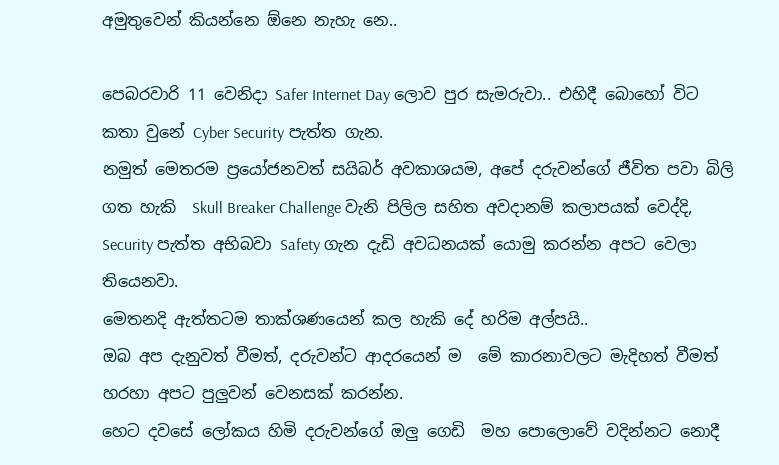අමුතුවෙන් කියන්නෙ ඕනෙ නැහැ නෙ..

පෙබරවාරි 11 වෙනිදා Safer Internet Day ලොව පුර සැමරුවා.. එහිදී බොහෝ විට කතා වුනේ Cyber Security පැත්ත ගැන.
නමුත් මෙතරම ප්‍රයෝජනවත් සයිබර් අවකාශයම, අපේ දරුවන්ගේ ජීවිත පවා බිලි ගත හැකි  Skull Breaker Challenge වැනි පිලිල සහිත අවදානම් කලාපයක් වෙද්දි, Security පැත්ත අභිබවා Safety ගැන දැඩි අවධනයක් යොමු කරන්න අපට වෙලා තියෙනවා.
මෙතනදි ඇත්තටම තාක්ශණයෙන් කල හැකි දේ හරිම අල්පයි..
ඔබ අප දැනුවත් වීමත්, දරුවන්ට ආදර‍යෙන් ම  මේ කාරනාවලට මැදිහත් වීමත් හරහා අපට පුලුවන් වෙනසක් කරන්න.
හෙට දවසේ ලෝකය හිමි දරුවන්ගේ ඔලු ගෙඩි  මහ පොලොවේ වදින්නට නොදී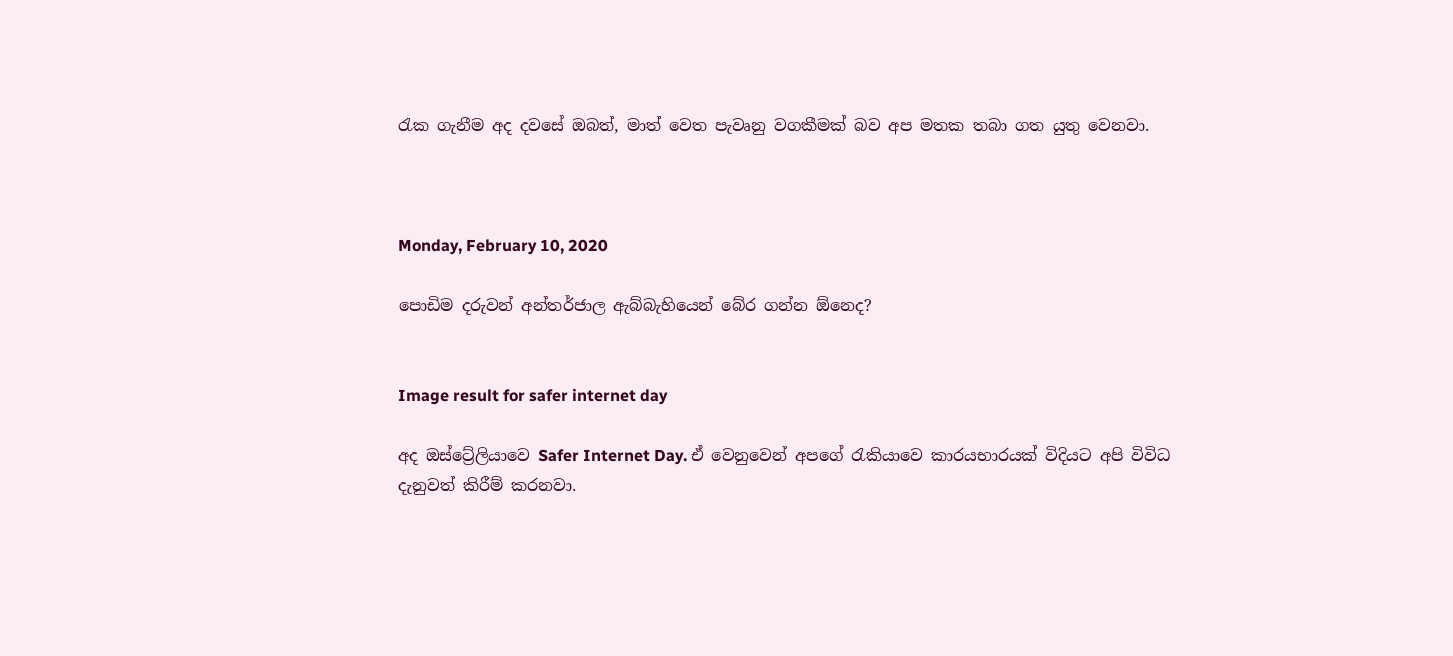රැක ගැනීම අද දවසේ ඔබත්, මාත් වෙත පැවෘනු වගකීමක් බව අප මතක තබා ගත යුතු වෙනවා.



Monday, February 10, 2020

පොඩිම දරුවන් අන්තර්ජාල ඇබ්බැහියෙන් බේර ගන්න ඕනෙද?


Image result for safer internet day

අද ඔස්ට්‍රේලියාවෙ Safer Internet Day. ඒ වෙනුවෙන් අපගේ රැකියාවෙ කාරයභාරයක් විදියට අපි විවිධ දැනුවත් කිරීම් කරනවා.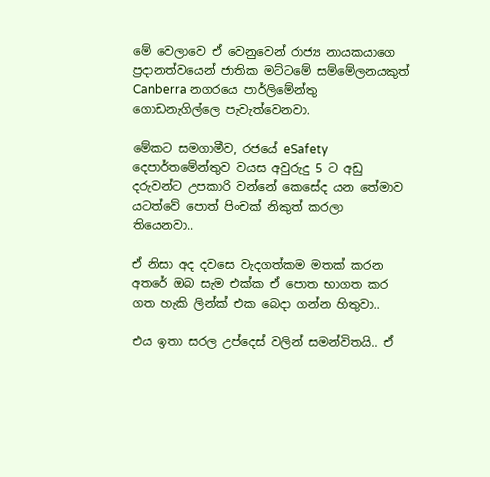මේ වෙලාවෙ ඒ වෙනුවෙන් රාජ්‍ය නායකයාගෙ ප්‍රදානත්වයෙන් ජාතික මට්ටමේ සම්මේලනයකුත් Canberra නගරයෙ පාර්ලිමේන්තු ගොඩනැගිල්ලෙ පැවැත්වෙනවා.

මේකට සමගාමීව, රජයේ eSafety දෙපාර්තමේන්තුව වයස අවුරුදු 5 ට අඩු දරුවන්ට උපකාරි වන්නේ කෙසේද යන තේමාව යටත්වේ පොත් පිංචක් නිකුත් කරලා තියෙනවා..

ඒ නිසා අද දවසෙ වැදගත්කම මතක් කරන අතරේ ඔබ සැම එක්ක ඒ පොත භාගත කර ගත හැකි ලින්ක් එක බෙදා ගන්න හිතුවා..

එය ඉතා සරල උප්දෙස් වලින් සමන්විතයි.. ඒ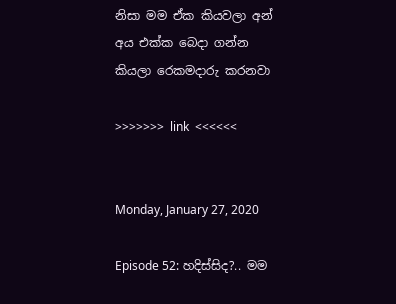නිසා මම ඒක කියවලා අන් අය එක්ක බෙදා ගන්න කියලා රෙකමදාරු කරනවා

>>>>>>>  link  <<<<<<


Monday, January 27, 2020

Episode 52: හදිස්සිද?.. මම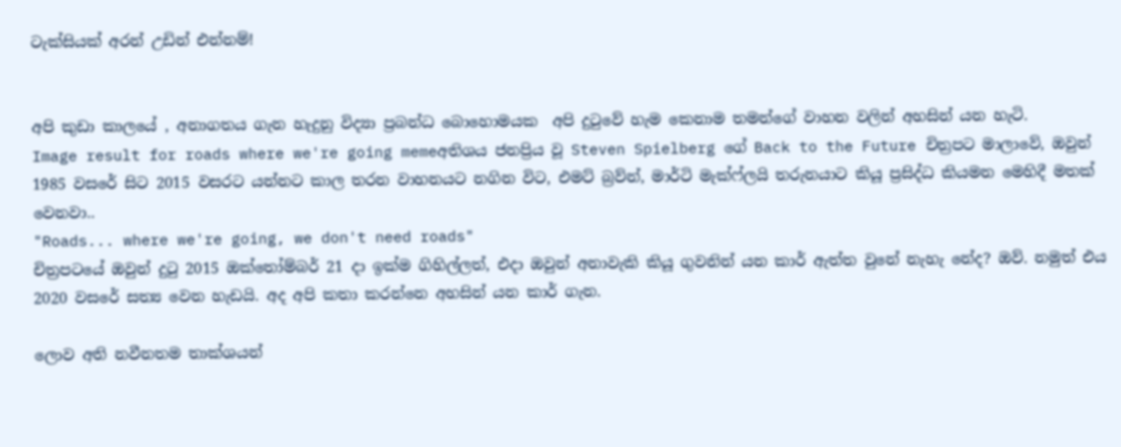ටැක්සියක් අරන් උඩින් එන්නම්!


අපි කුඩා කාලයේ , අනාගතය ගැන හැදුනු විද්‍යා ප්‍රබන්ධ බොහොමයක  අපි දුටුවේ හැම කෙනාම තමන්ගේ වාහන වලින් අහසින් යන හැටි.
Image result for roads where we're going memeඅතිශය ජනප්‍රිය වූ Steven Spielberg ගේ Back to the Future චිත්‍රපට මාලාවේ, ඔවුන් 1985 වසරේ සිට 2015 වසරට යන්නට කාල තරන වාහනයට නගින විට, එමට් බ්‍රව්න්, මාර්ටි මැක්ෆ්ලයි තරුනයාට කියූ ප්‍රසිද්ධ කියමන මෙහිදී මතක් වෙනවා..
"Roads... where we're going, we don't need roads"
චිත්‍රපටයේ ඔවුන් දුටු 2015 ඔක්තෝම්බර් 21 දා ඉක්ම ගිහිල්ලත්, එදා ඔවුන් අනාවැකි කියූ ගුවනින් යන කාර් ඇත්ත වුනේ නැහැ නේද? ඔව්. නමුත් එය 2020 වසරේ සත්‍ය වෙන හැඩයි. අද අපි කතා කරන්නෙ අහසින් යන කාර් ගැන.

ලොව අති නවීනතම තාක්ශයන්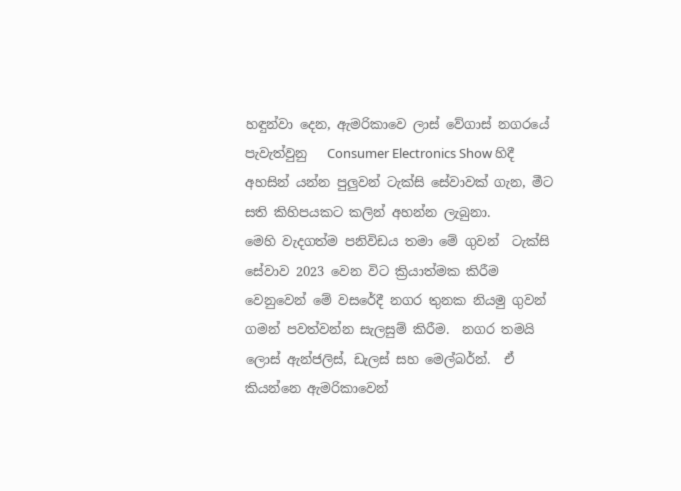හඳුන්වා දෙන, ඇමරිකාවෙ ලාස් වේගාස් නගරයේ පැවැත්වුනු   Consumer Electronics Show හිදී අහසින් යන්න පුලුවන් ටැක්සි සේවාවක් ගැන, මීට සති කිහිපයකට කලින් අහන්න ලැබුනා.
මෙහි වැදගත්ම පනිවිඩය තමා මේ ගුවන්  ටැක්සි සේවාව 2023 වෙන විට ක්‍රියාත්මක කිරීම වෙනුවෙන් මේ වසරේදී නගර තුනක නියමු ගුවන් ගමන් පවත්වන්න සැලසුම් කිරීම.  නගර තමයි ලොස් ඇන්ජලිස්, ඩැලස් සහ මෙල්බර්න්.  ඒ කියන්නෙ ඇමරිකාවෙන්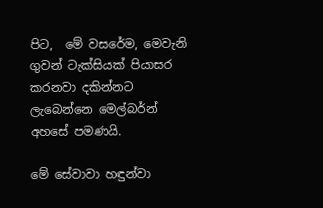පිට,  මේ වසරේම, මෙවැනි ගුවන් ටැක්සියක් පියාසර කරනවා දකින්නට ලැබෙන්නෙ මෙල්බර්න් අහසේ පමණයි.

මේ සේවාවා හඳුන්වා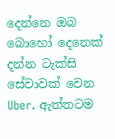දෙන්නෙ ඔබ බොහෝ දෙනෙක් දන්න ටැක්සි සේවාවක් වෙන Uber. ඇත්තටම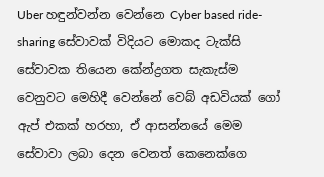Uber හඳුන්වන්න වෙන්නෙ Cyber based ride-sharing සේවාවක් විදියට මොකද ටැක්සි සේවාවක තියෙන කේන්ද්‍රගත සැකැස්ම වෙනුවට මෙහිදී වෙන්නේ වෙබ් අඩවියක් ගෝ ඇප් එකක් හරහා, ඒ ආසන්නයේ මෙම සේවාවා ලබා දෙන වෙනත් කෙනෙක්ගෙ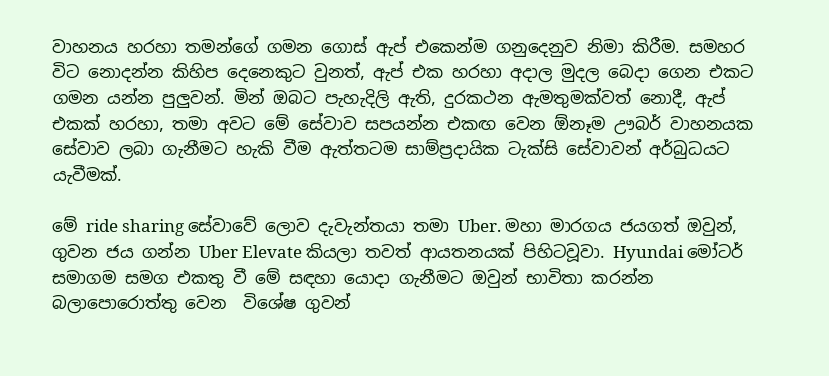වාහනය හරහා තමන්ගේ ගමන ගොස් ඇප් එකෙන්ම ගනුදෙනුව නිමා කිරීම. සමහර විට නොදන්න කිහිප දෙනෙකුට වුනත්, ඇප් එක හරහා අදාල මුදල බෙදා ගෙන එකට ගමන යන්න පුලුවන්. මින් ඔබට පැහැදිලි ඇති, දුරකථන ඇමතුමක්වත් නොදී, ඇප් එකක් හරහා, තමා අවට මේ සේවාව සපයන්න එකඟ වෙන ඕනෑම ඌබර් වාහනයක සේවාව ලබා ගැනීමට හැකි වීම ඇත්තටම සාම්ප්‍රදායික ටැක්සි සේවාවන් අර්බුධයට යැවීමක්.

මේ ride sharing සේවාවේ ලොව දැවැන්තයා තමා Uber. මහා මාරගය ජයගත් ඔවුන්, ගුවන ජය ගන්න Uber Elevate කියලා තවත් ආයතනයක් පිහිටවූවා. Hyundai මෝටර් සමාගම සමග එකතු වී මේ සඳහා යොදා ගැනීමට ඔවුන් භාවිතා කරන්න බලාපොරොත්තු වෙන  විශේෂ ගුවන්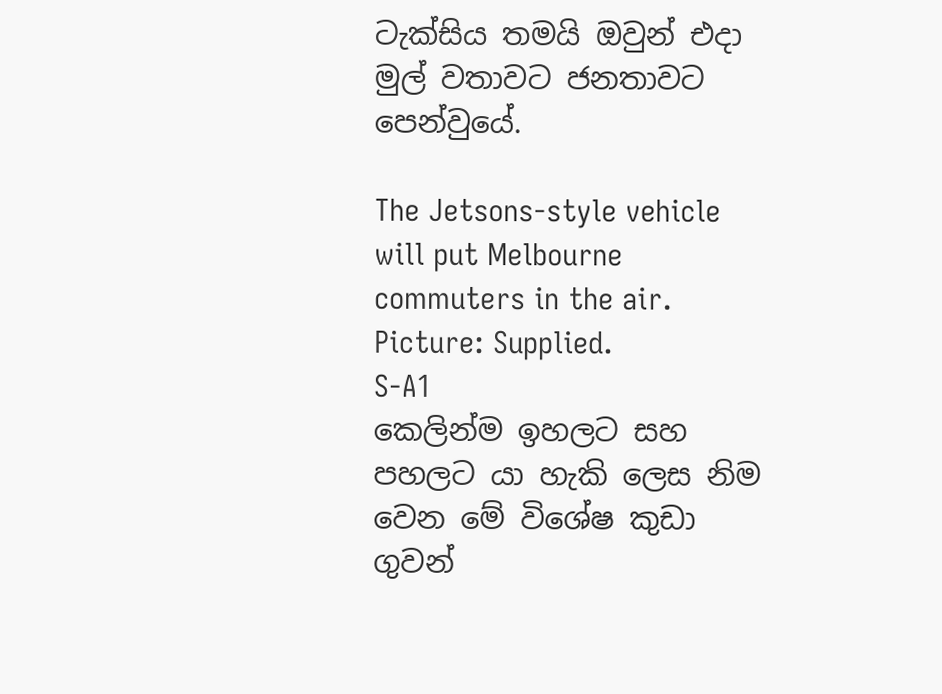ටැක්සිය තමයි ඔවුන් එදා මුල් වතාවට ජනතාවට පෙන්වුයේ.

The Jetsons-style vehicle will put Melbourne commuters in the air. Picture: Supplied.
S-A1
කෙලින්ම ඉහලට සහ පහලට යා හැකි ලෙස නිම වෙන මේ විශේෂ කුඩා ගුවන්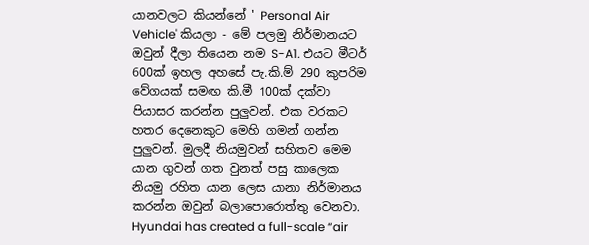යානවලට කියන්නේ ' Personal Air Vehicle' කියලා - මේ පලමු නිර්මානයට ඔවුන් දීලා තියෙන නම S-A1. එයට මීටර් 600ක් ඉහල අහසේ පැ.කි.ම් 290 කුපරිම වේගයක් සමඟ කි.මී 100ක් දක්වා පියාසර කරන්න පුලුවන්. එක වරකට හතර දෙනෙකුට මෙහි ගමන් ගන්න පුලුවන්. මුලදී නියමුවන් සහිතව මෙම යාන ගුවන් ගත වුනත් පසු කාලෙක නියමු රහිත යාන ලෙස යානා නිර්මානය කරන්න ඔවුන් බලාපොරොත්තු වෙනවා.
Hyundai has created a full-scale “air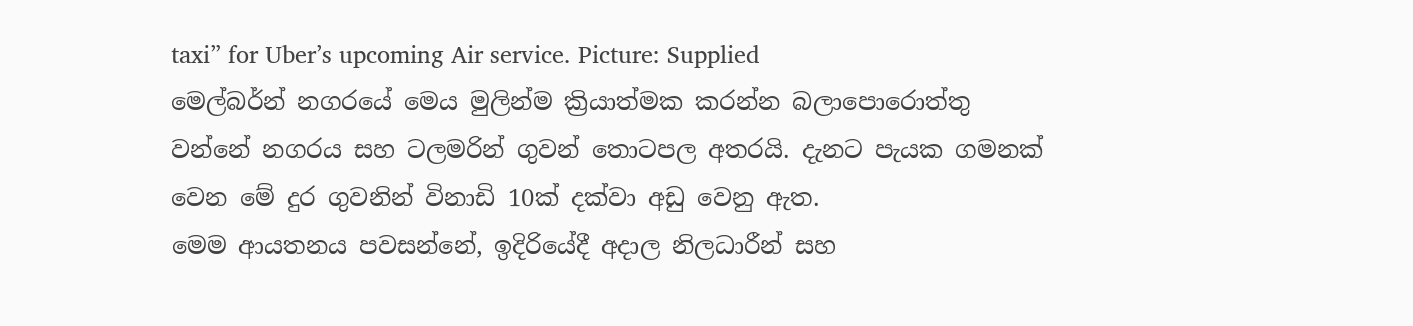taxi” for Uber’s upcoming Air service. Picture: Supplied
මෙල්බර්න් නගරයේ මෙය මුලින්ම ක්‍රියාත්මක කරන්න බලාපොරොත්තු වන්නේ නගරය සහ ටලමරින් ගුවන් තොටපල අතරයි. දැනට පැයක ගමනක් වෙන මේ දුර ගුවනින් විනාඩි 10ක් දක්වා අඩු වෙනු ඇත.
මෙම ආයතනය පවසන්නේ, ඉදිරියේදී අදාල නිලධාරීන් සහ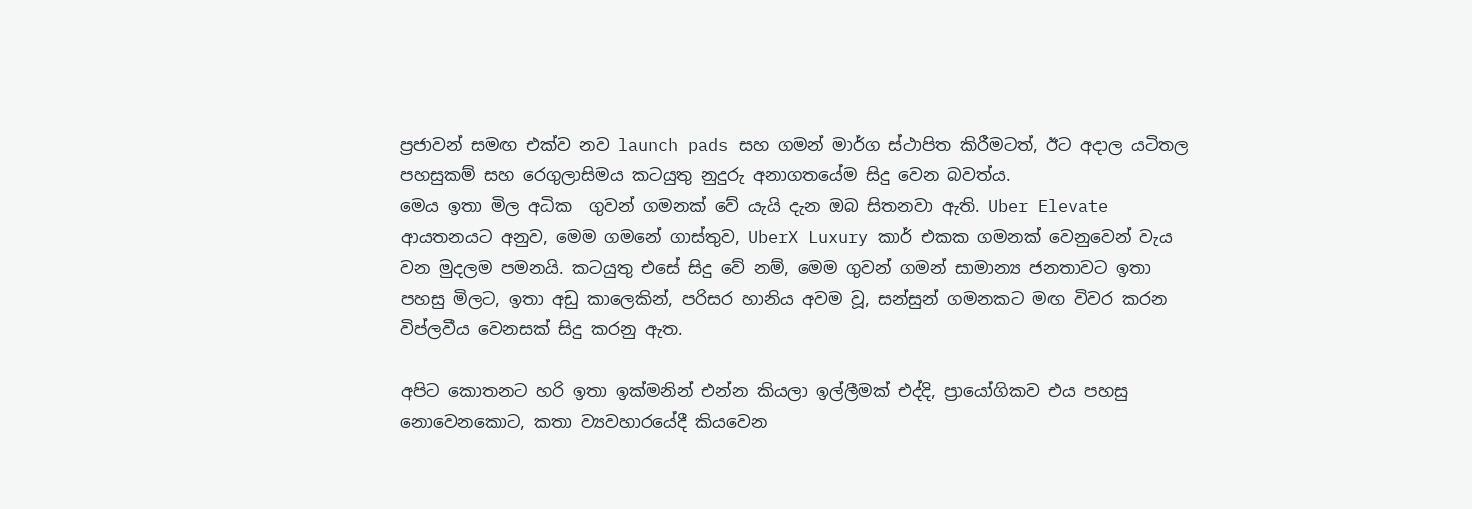ප්‍රජාවන් සමඟ එක්ව නව launch pads සහ ගමන් මාර්ග ස්ථාපිත කිරීමටත්, ඊට අදාල යටිතල පහසුකම් සහ රෙගුලාසිමය කටයුතු නුදුරු අනාගතයේම සිදු වෙන බවත්ය.
මෙය ඉතා මිල අධික  ගුවන් ගමනක් වේ යැයි දැන ඔබ සිතනවා ඇති. Uber Elevate ආයතනයට අනුව, මෙම ගමනේ ගාස්තුව, UberX Luxury කාර් එකක ගමනක් වෙනුවෙන් වැය වන මුදලම පමනයි. කටයුතු එසේ සිදු වේ නම්, මෙම ගුවන් ගමන් සාමාන්‍ය ජනතාවට ඉතා පහසු මිලට, ඉතා අඩු කාලෙකින්, පරිසර හානිය අවම වූ, සන්සුන් ගමනකට මඟ විවර කරන විප්ලවීය වෙනසක් සිදු කරනු ඇත.

අපිට කොතනට හරි ඉතා ඉක්මනින් එන්න කියලා ඉල්ලීමක් එද්දි, ප්‍රායෝගිකව එය පහසු නොවෙනකොට, කතා ව්‍යවහාරයේදී කියවෙන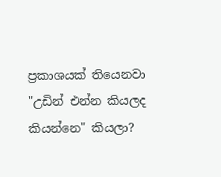ප්‍රකාශයක් තියෙනවා "උඩින් එන්න කියලද කියන්නෙ" කියලා?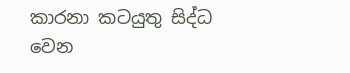කාරනා කටයුතු සිද්ධ වෙන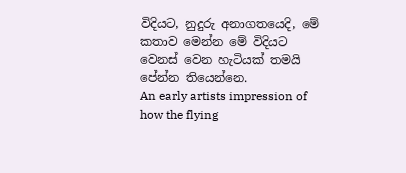විදියට, නුදුරු අනාගතයෙදි, මේ කතාව මෙන්න මේ විදියට වෙනස් වෙන හැටියක් තමයි පේන්න තියෙන්නෙ.
An early artists impression of how the flying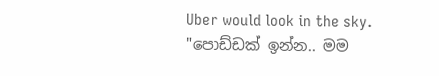Uber would look in the sky.
"පොඩ්ඩක් ඉන්න.. මම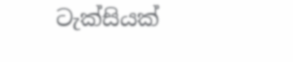ටැක්සියක්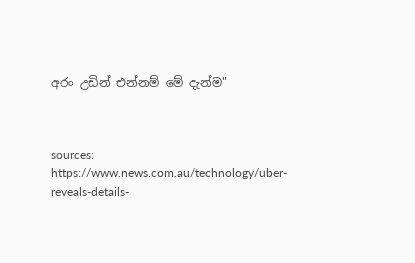අරං උඩින් එන්නම් මේ දැන්ම"



sources:
https://www.news.com.au/technology/uber-reveals-details-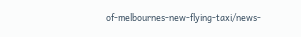of-melbournes-new-flying-taxi/news-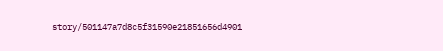story/501147a7d8c5f31590e21851656d4901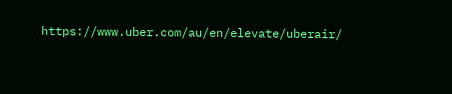https://www.uber.com/au/en/elevate/uberair/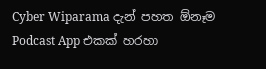Cyber Wiparama දැන් පහත ඕනෑම Podcast App එකක් හරහා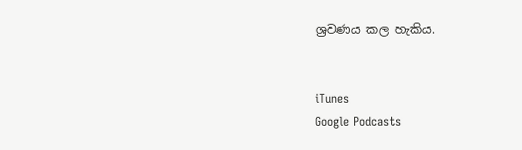ශ්‍රවණය කල හැකිය.


iTunes
Google Podcasts